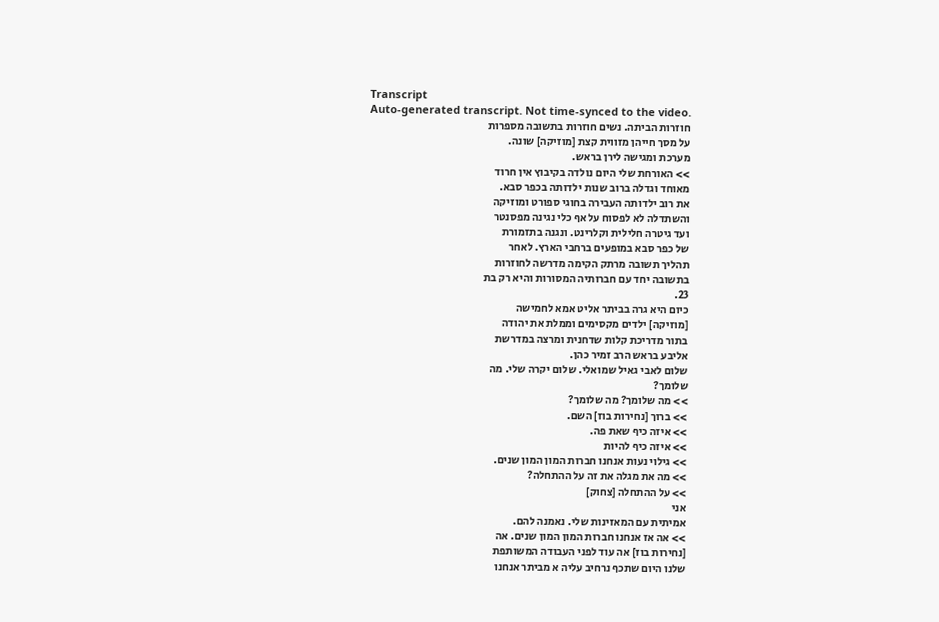Transcript
Auto-generated transcript. Not time-synced to the video.
חוזרות הביתה. נשים חוזרות בתשובה מספרות
על מסך חייהן מזווית קצת [מוזיקה] שונה.
מערכת ומגישה לירן בראש.
>> האורחת שלי היום נולדה בקיבוץ אין חרוד
מאוחד וגדלה ברוב שנות ילדותה בכפר סבא.
את רוב ילדותה העבירה בחוגי ספורט ומוזיקה
והשתדלה לא לפסוח על אף כלי נגינה מפסנטר
ועד גיטרה חלילית וקלרינט. ונגנה בתזמורת
של כפר סבא במופעים ברחבי הארץ. לאחר
תהליך תשובה מרתק הקימה מדרשה לחוזרות
בתשובה יחד עם חברותיה המסורות והיא רק בת
23.
כיום היא גרה בביתר אליט אמא לחמישה
[מוזיקה] ילדים מקסימים וממלת את יהודה
בתור מדריכת קלות שדחנית ומרצה במדרשת
אליבע בראש הרב זמיר כהן.
שלום לאבי גאיל שמואלי. שלום יקרה שלי. מה
שלומך?
>> מה שלומך? מה שלומך?
>> ברוך [נחירות בוז] השם.
>> איזה כיף שאת פה.
>> איזה כיף להיות
>> גילוי נעות אנחנו חברות המון המון שנים.
>> מה את מגלה את זה על ההתחלה?
>> על ההתחלה [צחוק]
אני
אמיתית עם המאזינות שלי. נאמנה להם.
>> אה אז אנחנו חברות המון המון שנים. אה
[נחירות בוז] אה עוד לפני העבודה המשותפת
שלנו היום שתכף נרחיב עליה א מביתר אנחנו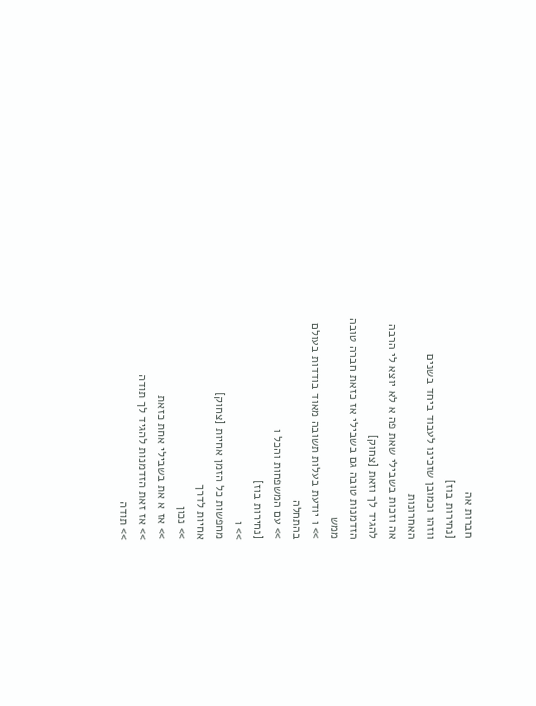חברות אה
[נחירות בוז]
ווזהו וכמובן שזכינו לעבוד ביחד בשנים
האחרונות
אה וזכות בשבילי שאת פה א לא יוצא לי הרבה
להגיד לך וזאת [צחוק]
הזדמנות טובה גם בשבילי אז כזאת חברה טובה
ממש
>> ו יודעת בעלות תשובה מאוד בודדות בעולם
בהתחלה
>> עם המשפחות והכל ו
[נחירות בוז]
>> ו
מחפשות כל הזמן אחיות [צחוק]
אחיות לדרך
>> נכון
>> אז א את בשבילי אחת כזאת
>> אז זאת הזדמנות להגיד לך תודה
>> תודה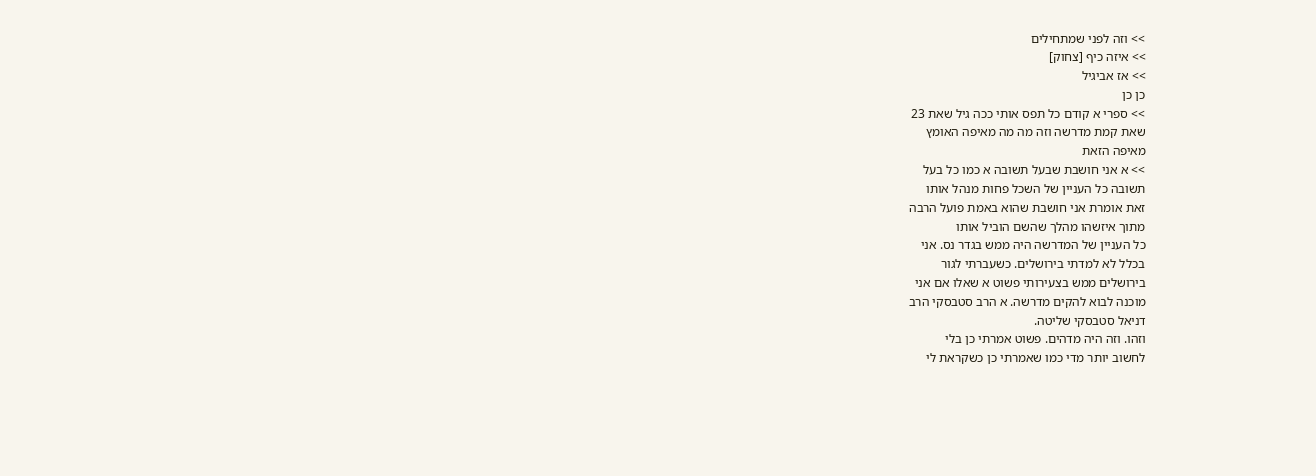>> וזה לפני שמתחילים
>> איזה כיף [צחוק]
>> אז אביגיל
כן כן
>> ספרי א קודם כל תפס אותי ככה גיל שאת 23
שאת קמת מדרשה וזה מה מה מאיפה האומץ
מאיפה הזאת
>> א אני חושבת שבעל תשובה א כמו כל בעל
תשובה כל העניין של השכל פחות מנהל אותו
זאת אומרת אני חושבת שהוא באמת פועל הרבה
מתוך איזשהו מהלך שהשם הוביל אותו
כל העניין של המדרשה היה ממש בגדר נס. אני
בכלל לא למדתי בירושלים. כשעברתי לגור
בירושלים ממש בצעירותי פשוט א שאלו אם אני
מוכנה לבוא להקים מדרשה. א הרב סטבסקי הרב
דניאל סטבסקי שליטה.
וזהו. וזה היה מדהים. פשוט אמרתי כן בלי
לחשוב יותר מדי כמו שאמרתי כן כשקראת לי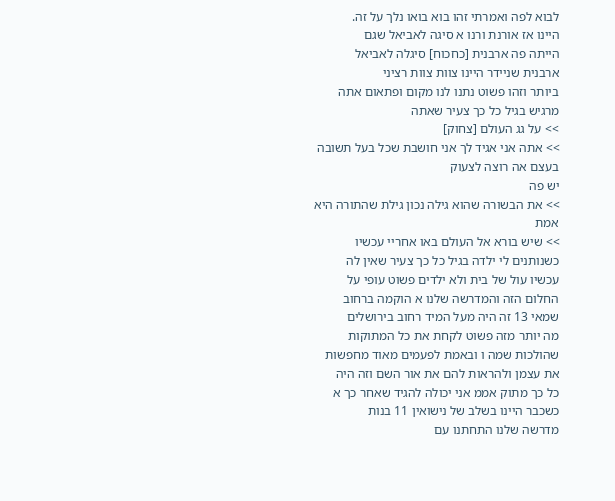לבוא לפה ואמרתי זהו בוא בואו נלך על זה.
היינו אז אורנת ורנו א סיגה לאביאל שגם
הייתה פה ארבנית [כחכוח] סיגלה לאביאל
ארבנית שניידר היינו צוות צוות רציני
ביותר וזהו פשוט נתנו לנו מקום ופתאום אתה
מרגיש בגיל כל כך צעיר שאתה
>> על גג העולם [צחוק]
>> אתה אני אגיד לך אני חושבת שכל בעל תשובה
בעצם אה רוצה לצעוק
יש פה
>> את הבשורה שהוא גילה נכון גילת שהתורה היא
אמת
>> שיש בורא אל העולם באו אחריי עכשיו
כשנותנים לי ילדה בגיל כל כך צעיר שאין לה
עכשיו עול של בית ולא ילדים פשוט עופי על
החלום הזה והמדרשה שלנו א הוקמה ברחוב
שמאי 13 זה היה מעל המיד רחוב בירושלים
מה יותר מזה פשוט לקחת את כל המתוקות
שהולכות שמה ו ובאמת לפעמים מאוד מחפשות
את עצמן ולהראות להם את אור השם וזה היה
כל כך מתוק אממ אני יכולה להגיד שאחר כך א
כשכבר היינו בשלב של נישואין 11 בנות
מדרשה שלנו התחתנו עם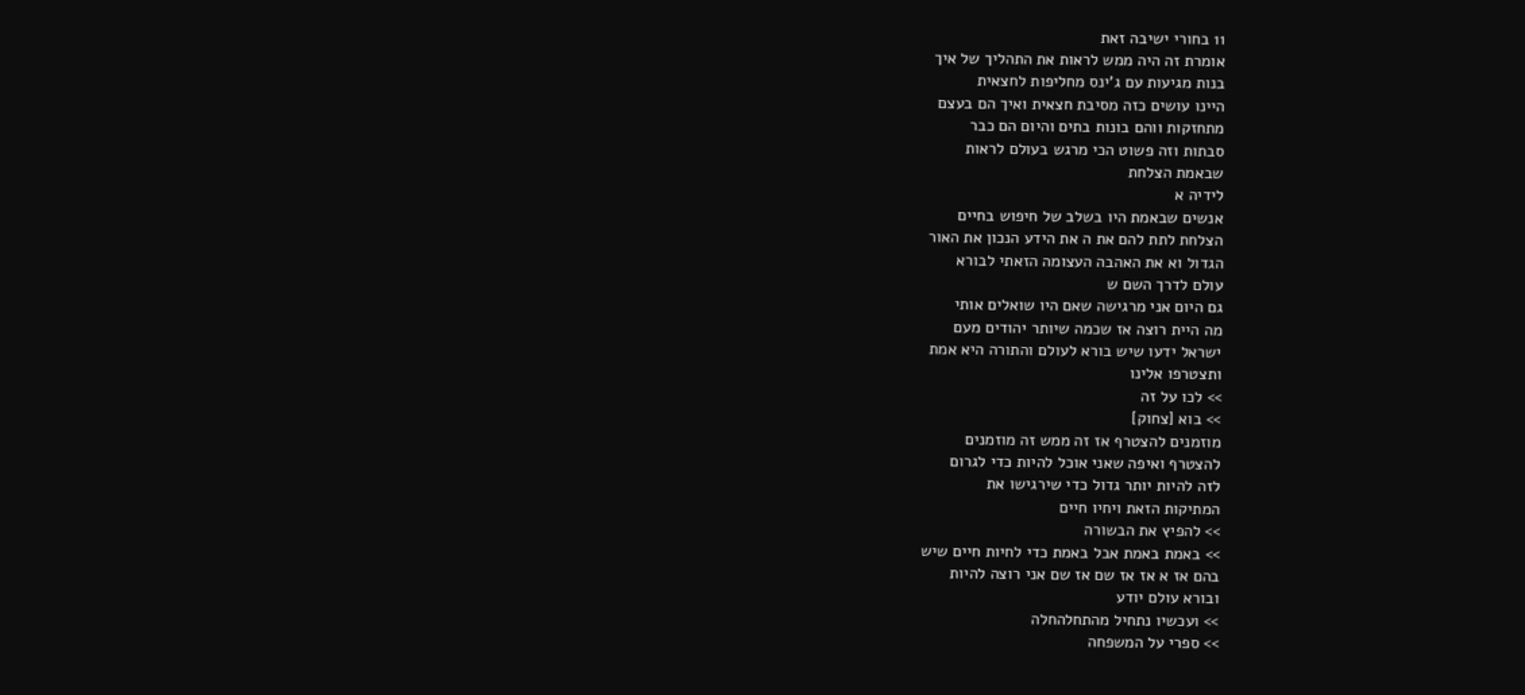11 בחורי ישיבה זאת
אומרת זה היה ממש לראות את התהליך של איך
בנות מגיעות עם ג'ינס מחליפות לחצאית
היינו עושים כזה מסיבת חצאית ואיך הם בעצם
מתחזקות ווהם בונות בתים והיום הם כבר
סבתות וזה פשוט הכי מרגש בעולם לראות
שבאמת הצלחת
לידיה א
אנשים שבאמת היו בשלב של חיפוש בחיים
הצלחת לתת להם את ה את הידע הנכון את האור
הגדול וא את האהבה העצומה הזאתי לבורא
עולם לדרך השם ש
גם היום אני מרגישה שאם היו שואלים אותי
מה היית רוצה אז שכמה שיותר יהודים מעם
ישראל ידעו שיש בורא לעולם והתורה היא אמת
ותצטרפו אלינו
>> לכו על זה
>> בוא [צחוק]
מוזמנים להצטרף אז זה ממש זה מוזמנים
להצטרף ואיפה שאני אוכל להיות כדי לגרום
לזה להיות יותר גדול כדי שירגישו את
המתיקות הזאת ויחיו חיים
>> להפיץ את הבשורה
>> באמת באמת אבל באמת כדי לחיות חיים שיש
בהם אז א אז אז שם אז שם אני רוצה להיות
ובורא עולם יודע
>> ועכשיו נתחיל מהתחלהחלה
>> ספרי על המשפחה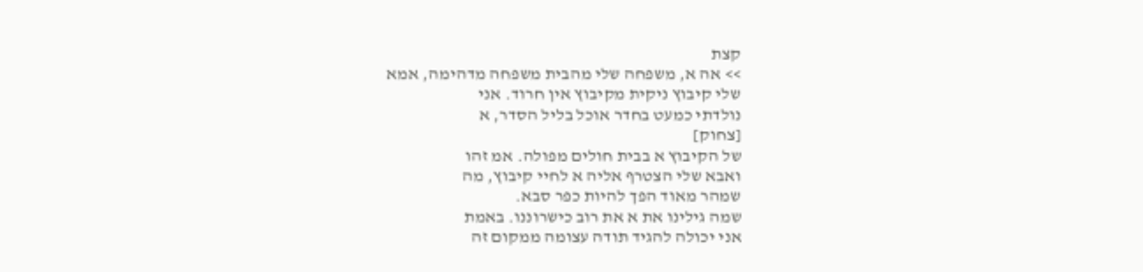קצת
>> אה א, משפחה שלי מהבית משפחה מדהימה, אמא
שלי קיבוץ ניקית מקיבוץ אין חרוד. אני
נולדתי כמעט בחדר אוכל בליל הסדר, א
[צחוק]
של הקיבוץ א בבית חולים מפולה. אמ זהו
ואבא שלי הצטרף אליה א לחיי קיבוץ, מה
שמהר מאוד הפך להיות כפר סבא.
שמה גילינו את א את רוב כישרוננו. באמת
אני יכולה להגיד תודה עצומה ממקום זה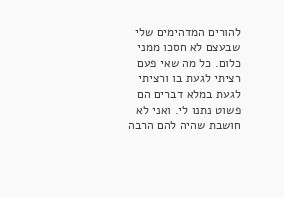להורים המדהימים שלי שבעצם לא חסכו ממני
כלום. כל מה שאי פעם רציתי לגעת בו ורציתי
לגעת במלא דברים הם פשוט נתנו לי. ואני לא
חושבת שהיה להם הרבה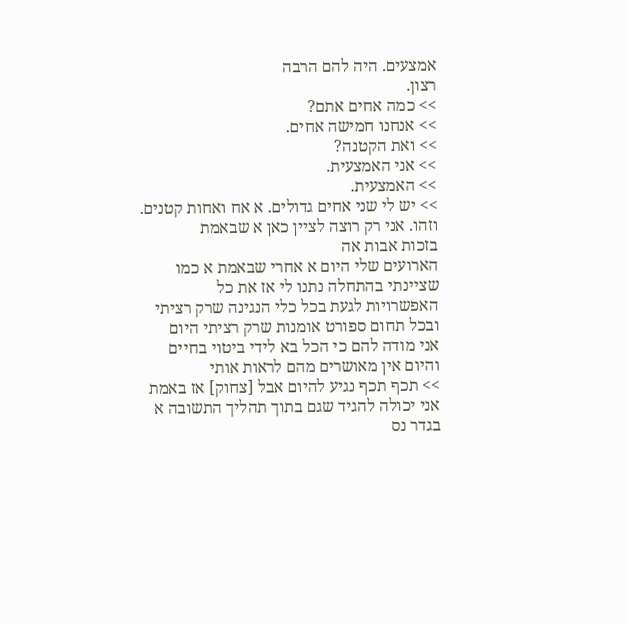אמצעים. היה להם הרבה
רצון.
>> כמה אחים אתם?
>> אנחנו חמישה אחים.
>> ואת הקטנה?
>> אני האמצעית.
>> האמצעית.
>> יש לי שני אחים גדולים. א אח ואחות קטנים.
וזהו. אני רק רוצה לציין כאן א שבאמת
בזכות אבות אה
הארועים שלי היום א אחרי שבאמת א כמו
שציינתי בהתחלה נתנו לי אז את כל
האפשרויות לגעת בכל כלי הנגינה שרק רציתי
ובכל תחום ספורט אומנות שרק רציתי היום
אני מודה להם כי הכל בא לידי ביטוי בחיים
והיום אין מאושרים מהם לראות אותי
>> תכף תכף נגיע להיום אבל [צחוק] אז באמת
אני יכולה להגיד שגם בתוך תהליך התשובה א
בגדר נס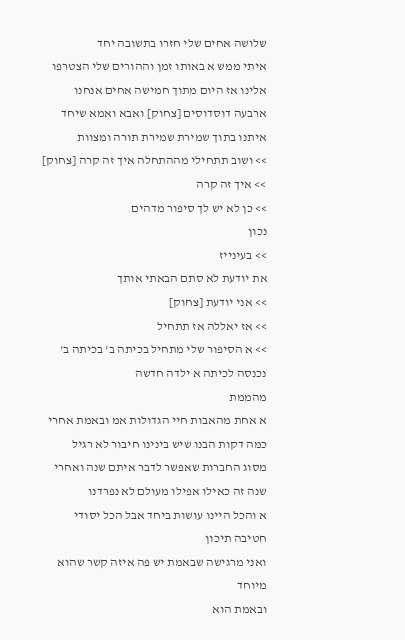שלושה אחים שלי חזרו בתשובה יחד
איתי ממש א באותו זמן וההורים שלי הצטרפו
אלינו אז היום מתוך חמישה אחים אנחנו
ארבעה דוסדוסים [צחוק] ואבא ואמא שיחד
איתנו בתוך שמירת שמירת תורה ומצוות
>> ושוב תתחילי מההתחלה איך זה קרה [צחוק]
>> איך זה קרה
>> כן לא יש לך סיפור מדהים
נכון
>> בעינייז
את יודעת לא סתם הבאתי אותך
>> אני יודעת [צחוק]
>> אז יאללה אז תתחיל
>> א הסיפור שלי מתחיל בכיתה ב' בכיתה ב'
נכנסה לכיתה א ילדה חדשה
מהממת
א אחת מהאבות חיי הגדולות אמ ובאמת אחרי
כמה דקות הבנו שיש בינינו חיבור לא רגיל
מסוג החברות שאפשר לדבר איתם שנה ואחרי
שנה זה כאילו אפילו מעולם לא נפרדנו
א והכל היינו עושות ביחד אבל הכל יסודי
חטיבה תיכון
ואני מרגישה שבאמת יש פה איזה קשר שהוא
מיוחד
ובאמת הוא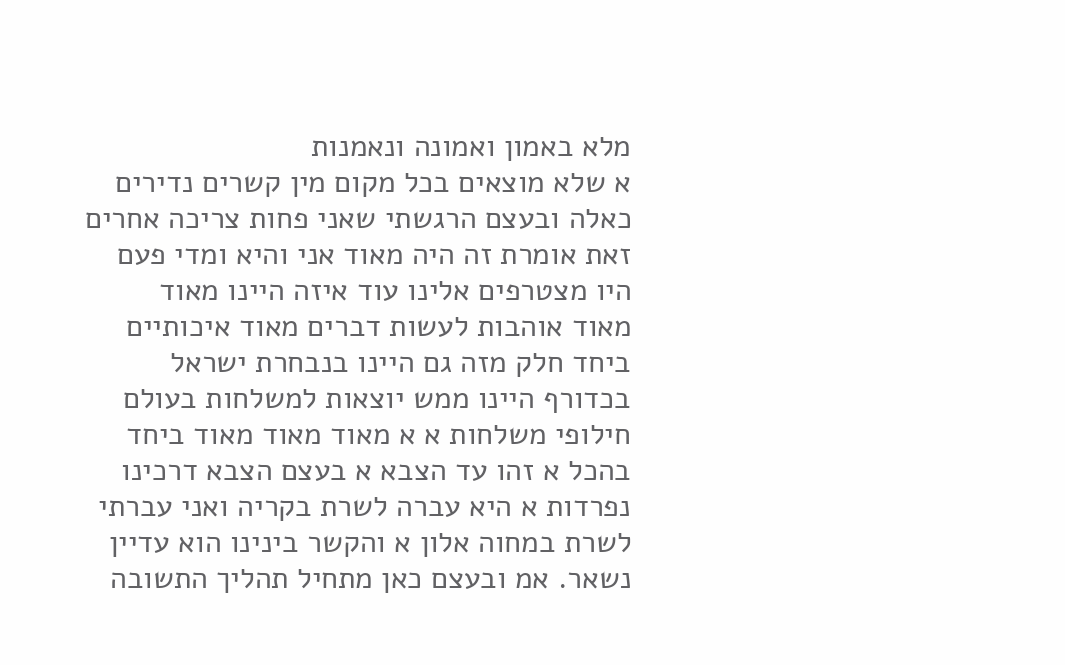מלא באמון ואמונה ונאמנות
א שלא מוצאים בכל מקום מין קשרים נדירים
כאלה ובעצם הרגשתי שאני פחות צריכה אחרים
זאת אומרת זה היה מאוד אני והיא ומדי פעם
היו מצטרפים אלינו עוד איזה היינו מאוד
מאוד אוהבות לעשות דברים מאוד איכותיים
ביחד חלק מזה גם היינו בנבחרת ישראל
בכדורף היינו ממש יוצאות למשלחות בעולם
חילופי משלחות א א מאוד מאוד מאוד ביחד
בהכל א זהו עד הצבא א בעצם הצבא דרכינו
נפרדות א היא עברה לשרת בקריה ואני עברתי
לשרת במחוה אלון א והקשר בינינו הוא עדיין
נשאר. אמ ובעצם כאן מתחיל תהליך התשובה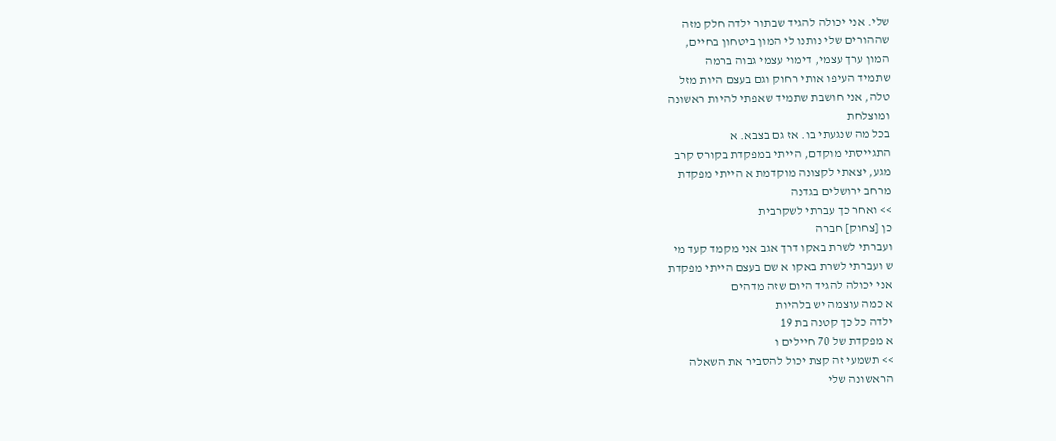שלי. אני יכולה להגיד שבתור ילדה חלק מזה
שההורים שלי נותנו לי המון ביטחון בחיים,
המון ערך עצמי, דימוי עצמי גבוה ברמה
שתמיד העיפו אותי רחוק וגם בעצם היות מזל
טלה, אני חושבת שתמיד שאפתי להיות ראשונה
ומוצלחת
בכל מה שנגעתי בו. אז גם בצבא. א
התגייסתי מוקדם, הייתי במפקדת בקורס קרב
מגע, יצאתי לקצונה מוקדמת א הייתי מפקדת
מרחב ירושלים בגדנה
>> ואחר כך עברתי לשקרבית
כן [צחוק] חברה
ועברתי לשרת באקו דרך אגב אני מקמד קעד מי
ש ועברתי לשרת באקו א שם בעצם הייתי מפקדת
אני יכולה להגיד היום שזה מדהים
א כמה עוצמה יש בלהיות
ילדה כל כך קטנה בת 19
א מפקדת של 70 חיילים ו
>> תשמעי זה קצת יכול להסביר את השאלה
הראשונה שלי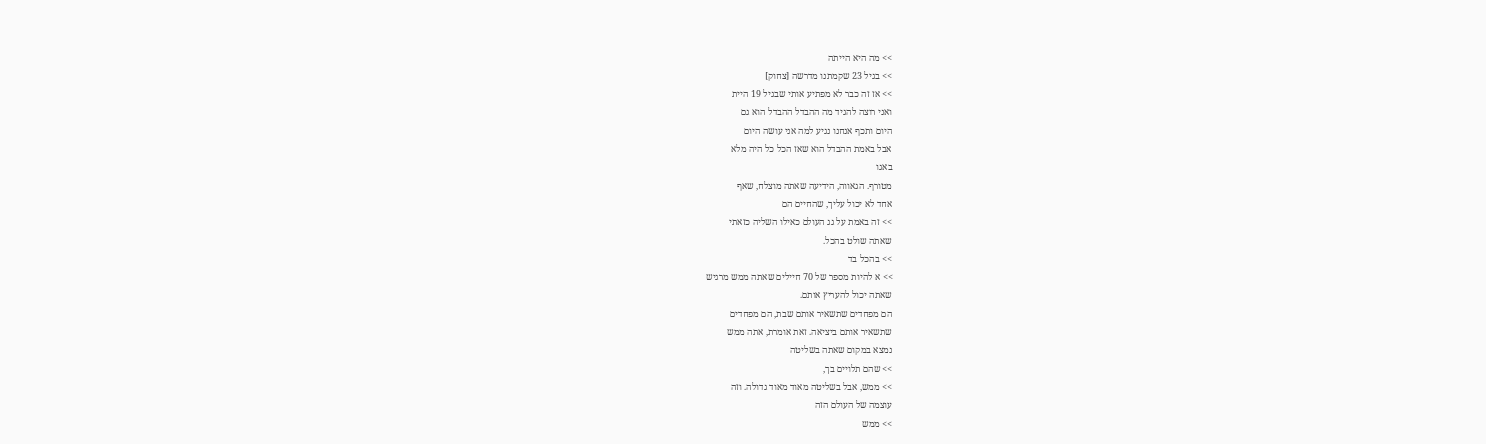>> מה היא הייתה
>> בגיל 23 שקמתנו מדרשה [צחוק]
>> אז זה כבר לא מפתיע אותי שבגיל 19 היית
ואני רוצה להגיד מה ההבדל ההבדל הוא גם
היום ותכף אנחנו נגיע למה אני עושה היום
אבל באמת ההבדל הוא שאז הכל כל היה מלא
באגו
מטורף. הגאווה, הידיעה שאתה מוצלח, שאף
אחד לא יכול עליך, שהחיים הם
>> זה באמת על גג העולם כאילו השליה כזאתי
שאתה שולט בהכל.
>> בהכל בד
>> א להיות מספר של 70 חיילים שאתה ממש מרגיש
שאתה יכול להעריץ אותם.
הם מפחדים שתשאיר אותם שבת, הם מפחדים
שתשאיר אותם ביציאה. זאת אומרת, אתה ממש
נמצא במקום שאתה בשליטה
>> שהם תלויים בך,
>> ממש, אבל בשליטה מאוד מאוד גדולה. וזה
עוצמה של העולם הזה
>> ממש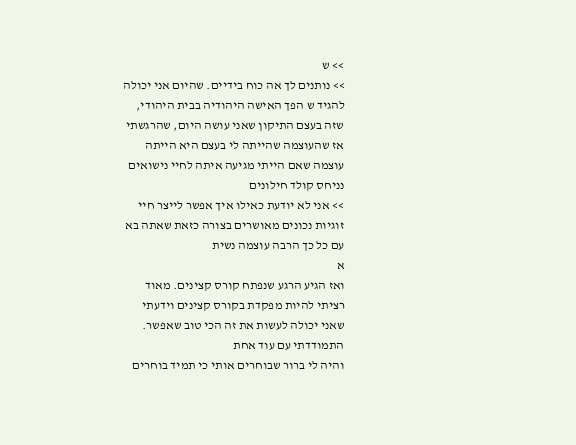>> ש
>> נותנים לך אה כוח בידיים. שהיום אני יכולה
להגיד ש הפך האישה היהודיה בבית היהודי,
שזה בעצם התיקון שאני עושה היום, שהרגשתי
אז שהעוצמה שהייתה לי בעצם היא הייתה
עוצמה שאם הייתי מגיעה איתה לחיי נישואים
נניחס קולד חילונים
>> אני לא יודעת כאילו איך אפשר לייצר חיי
זוגיות נכונים מאושרים בצורה כזאת שאתה בא
עם כל כך הרבה עוצמה נשית
א
ואז הגיע הרגע שנפתח קורס קצינים. מאוד
רציתי להיות מפקדת בקורס קצינים וידעתי
שאני יכולה לעשות את זה הכי טוב שאפשר.
התמודדתי עם עוד אחת
והיה לי ברור שבוחרים אותי כי תמיד בוחרים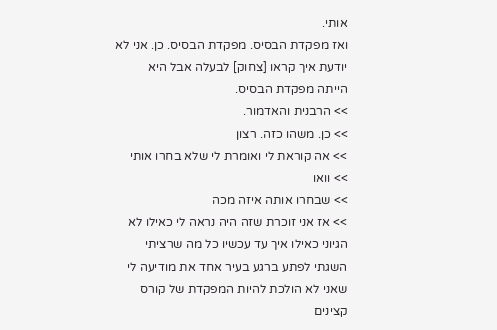אותי.
ואז מפקדת הבסיס. מפקדת הבסיס. כן. אני לא
יודעת איך קראו [צחוק] לבעלה אבל היא
הייתה מפקדת הבסיס.
>> הרבנית והאדמור.
>> כן. משהו כזה. רצון
>> אה קוראת לי ואומרת לי שלא בחרו אותי
>> וואו
>> שבחרו אותה איזה מכה
>> אז אני זוכרת שזה היה נראה לי כאילו לא
הגיוני כאילו איך עד עכשיו כל מה שרציתי
השגתי לפתע ברגע בעיר אחד את מודיעה לי
שאני לא הולכת להיות המפקדת של קורס
קצינים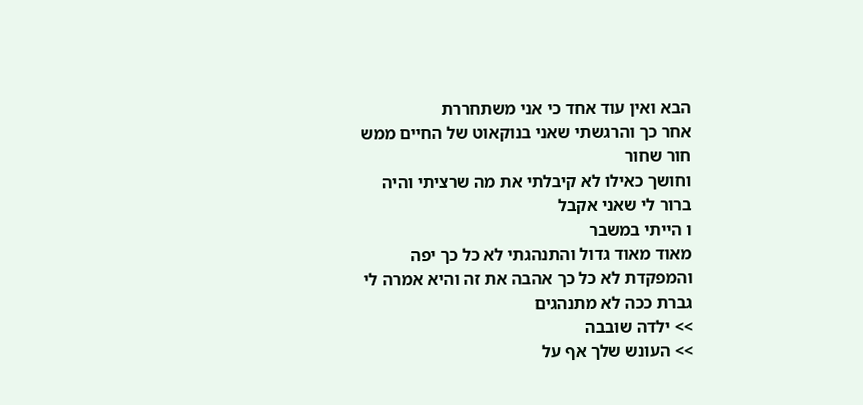הבא ואין עוד אחד כי אני משתחררת
אחר כך והרגשתי שאני בנוקאוט של החיים ממש
חור שחור
וחושך כאילו לא קיבלתי את מה שרציתי והיה
ברור לי שאני אקבל
ו הייתי במשבר
מאוד מאוד גדול והתנהגתי לא כל כך יפה
והמפקדת לא כל כך אהבה את זה והיא אמרה לי
גברת ככה לא מתנהגים
>> ילדה שובבה
>> העונש שלך אף על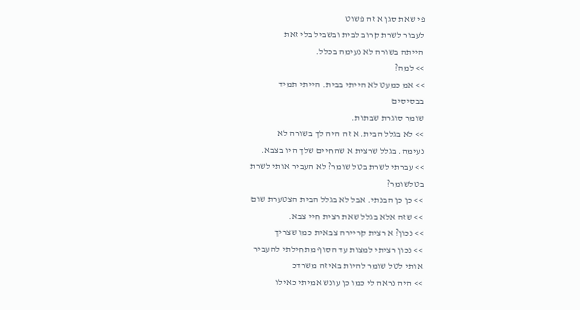פי שאת סגן א זה פשוט
לעבור לשרת קרוב לבית ובשביל בלי זאת
הייתה בשורה לא נעימה בכלל.
>> למה?
>> אמ כמעט לא הייתי בבית. הייתי תמיד
בבסיסים
שומר סוגרת שבתות.
>> לא בגלל הבית. א זה היה לך בשורה לא
נעימה. בגלל שרצית א שהחיים שלך היו בצבא.
>> עברתי לשרת בטל שומר? לא העביר אותי לשרת
בטלשומר?
>> כן כן הבנתי. אבל לא בגלל הבית הצטערת שום
>> שזה אלא בגלל שאת רצית חיי צבא.
>> נכון? א רצית קריירה צבאית כמו שצריך
>> נכון רציתי למצות עד הסוף מתחילתי להעביר
אותי לטל שומר להיות באיזה משרדכ
>> היה נראה לי כמו כן עונש אמיתי כאילו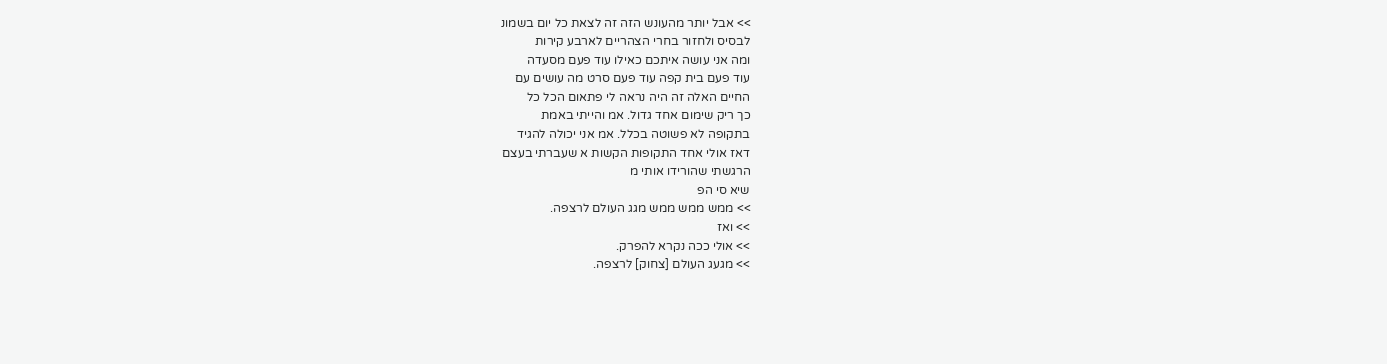>> אבל יותר מהעונש הזה זה לצאת כל יום בשמונ
לבסיס ולחזור בחרי הצהריים לארבע קירות
ומה אני עושה איתכם כאילו עוד פעם מסעדה
עוד פעם בית קפה עוד פעם סרט מה עושים עם
החיים האלה זה היה נראה לי פתאום הכל כל
כך ריק שימום אחד גדול. אמ והייתי באמת
בתקופה לא פשוטה בכלל. אמ אני יכולה להגיד
דאז אולי אחד התקופות הקשות א שעברתי בעצם
הרגשתי שהורידו אותי מ
שיא סי הפ
>> ממש ממש ממש מגג העולם לרצפה.
>> ואז
>> אולי ככה נקרא להפרק.
>> מגעג העולם [צחוק] לרצפה.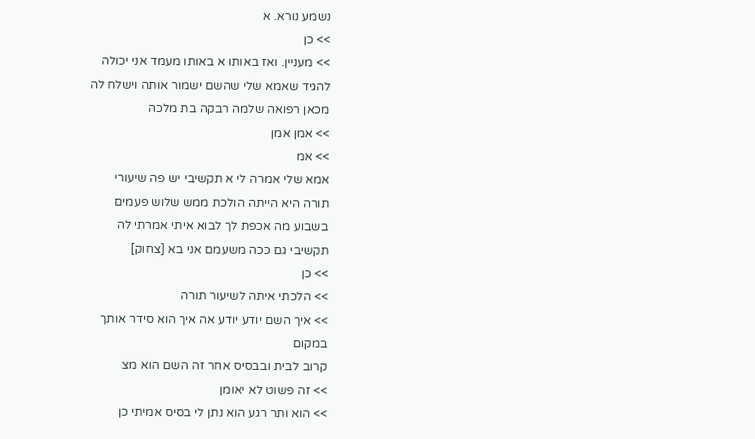נשמע נורא. א
>> כן
>> מעניין. ואז באותו א באותו מעמד אני יכולה
להגיד שאמא שלי שהשם ישמור אותה וישלח לה
מכאן רפואה שלמה רבקה בת מלכה
>> אמן אמן
>> אמ
אמא שלי אמרה לי א תקשיבי יש פה שיעורי
תורה היא הייתה הולכת ממש שלוש פעמים
בשבוע מה אכפת לך לבוא איתי אמרתי לה
תקשיבי גם ככה משעמם אני בא [צחוק]
>> כן
>> הלכתי איתה לשיעור תורה
>> איך השם יודע יודע אה איך הוא סידר אותך
במקום
קרוב לבית ובבסיס אחר זה השם הוא מצ
>> זה פשוט לא יאומן
>> הוא ותר רגע הוא נתן לי בסיס אמיתי כן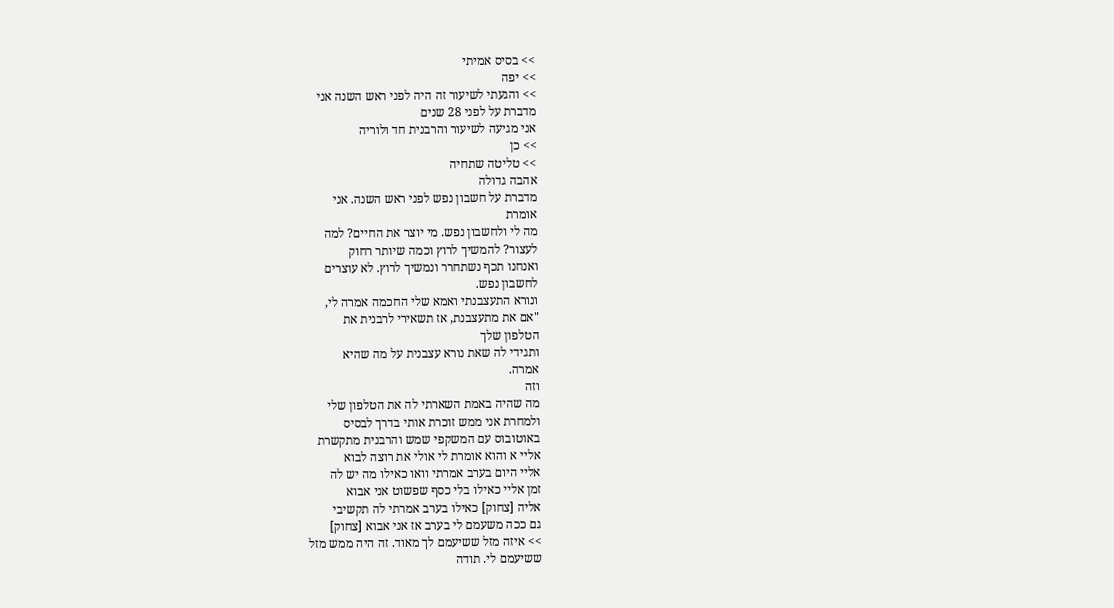>> בסיס אמיתי
>> יפה
>> והגעתי לשיעור זה היה לפני ראש השנה אני
מדברת על לפני 28 שנים
אני מגיעה לשיעור והרבנית חד ולוריה
>> כן
>> טליטה שתחיה
אהבה גדולה
מדברת על חשבון נפש לפני ראש השנה. אני
אומרת
מה לי ולחשבון נפש. מי יוצר את החיים? למה
לעצור? להמשיך לרוץ וכמה שיותר רחוק
ואנחנו תכף נשתחרר ונמשיך לרוץ. לא עוצרים
לחשבון נפש.
ונורא התעצבנתי ואמא שלי החכמה אמרה לי,
"אם את מתעצבנת, אז תשאירי לרבנית את
הטלפון שלך
ותגידי לה שאת נורא עצבנית על מה שהיא
אמרה.
וזה
מה שהיה באמת השארתי לה את הטלפון שלי
ולמחרת אני ממש זוכרת אותי בדרך לבסיס
באוטובוס עם המשקפי שמש והרבנית מתקשרת
אליי א והוא אומרת לי אולי את רוצה לבוא
אליי היום בערב אמרתי וואו כאילו מה יש לה
זמן אליי כאילו בלי כסף שפשוט אני אבוא
אליה [צחוק] כאילו בערב אמרתי לה תקשיבי
גם ככה משעמם לי בערב אז אני אבוא [צחוק]
>> איזה מזל ששיעמם לך מאוד. זה היה ממש מזל
ששיעמם לי. תודה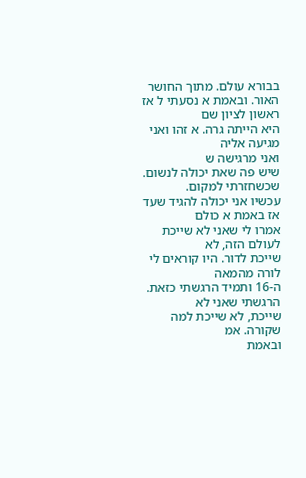בבורא עולם. מתוך החושר
האור. ובאמת א נסעתי ל אז ראשון לציון שם
היא הייתה גרה. א זהו ואני מגיעה אליה
ואני מרגישה ש
שיש פה שאת יכולה לנשום. שכשחזרתי למקום.
עכשיו אני יכולה להגיד שעד אז באמת א כולם
אמרו לי שאני לא שייכת לעולם הזה, לא
שייכת לדור. היו קוראים לי לורה מהמאה
ה-16 ותמיד הרגשתי כזאת. הרגשתי שאני לא
שייכת, לא שייכת למה שקורה. אמ
ובאמת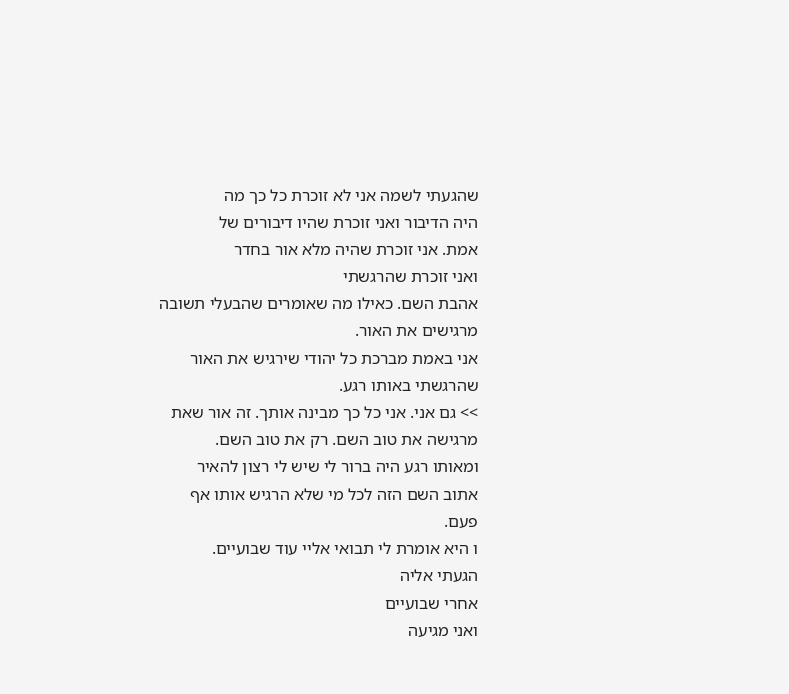שהגעתי לשמה אני לא זוכרת כל כך מה
היה הדיבור ואני זוכרת שהיו דיבורים של
אמת. אני זוכרת שהיה מלא אור בחדר
ואני זוכרת שהרגשתי
אהבת השם. כאילו מה שאומרים שהבעלי תשובה
מרגישים את האור.
אני באמת מברכת כל יהודי שירגיש את האור
שהרגשתי באותו רגע.
>> גם אני. אני כל כך מבינה אותך. זה אור שאת
מרגישה את טוב השם. רק את טוב השם.
ומאותו רגע היה ברור לי שיש לי רצון להאיר
אתוב השם הזה לכל מי שלא הרגיש אותו אף
פעם.
ו היא אומרת לי תבואי אליי עוד שבועיים.
הגעתי אליה
אחרי שבועיים
ואני מגיעה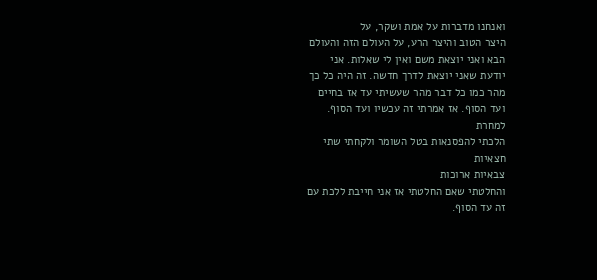ואנחנו מדברות על אמת ושקר, על
היצר הטוב והיצר הרע, על העולם הזה והעולם
הבא ואני יוצאת משם ואין לי שאלות. אני
יודעת שאני יוצאת לדרך חדשה. זה היה כל כך
מהר כמו כל דבר מהר שעשיתי עד אז בחיים
ועד הסוף. אז אמרתי זה עכשיו ועד הסוף.
למחרת
הלכתי להפסנאות בטל השומר ולקחתי שתי
חצאיות
צבאיות ארוכות
והחלטתי שאם החלטתי אז אני חייבת ללכת עם
זה עד הסוף.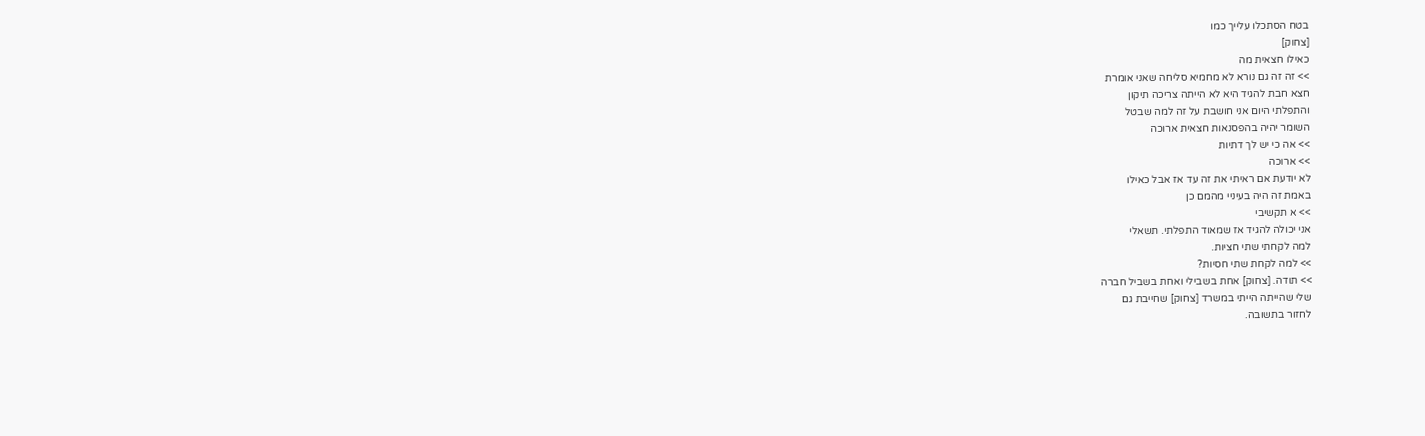בטח הסתכלו עלייך כמו
[צחוק]
כאילו חצאית מה
>> זה זה גם נורא לא מחמיא סליחה שאני אומרת
חצא חבת להגיד היא לא הייתה צריכה תיקון
והתפלתי היום אני חושבת על זה למה שבטל
השומר יהיה בהפסנאות חצאית ארוכה
>> אה כי יש לך דתיות
>> ארוכה
לא יודעת אם ראיתי את זה עד אז אבל כאילו
באמת זה היה בעיניי מהמם כן
>> א תקשיבי
אני יכולה להגיד אז שמאוד התפלתי. תשאלי
למה לקחתי שתי חציות.
>> למה לקחת שתי חסיות?
>> תודה. [צחוק] אחת בשבילי ואחת בשביל חברה
שלי שהייתה הייתי במשרד [צחוק] שחייבת גם
לחזור בתשובה.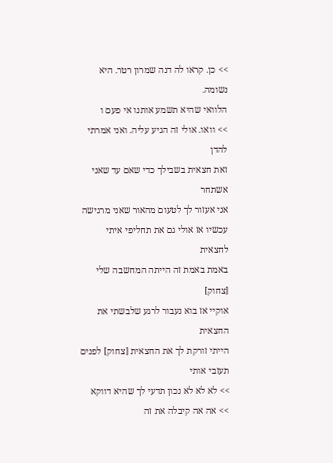>> כן. קראו לה דנה שמרון רטר. היא נשומה.
הלוואי שהיא תשמע אותנו אי פעם ו
>> וואו. אולי זה הגיע עליה. ואני אמרתי להדן
זאת חצאית בשבילך כדי שאם עד שאני אשתחר
אני אעזור לך לטעום מהאור שאני מרגישה
עכשיו אז אולי גם את תחליפי איתי לחצאית
באמת באמת זה הייתה המחשבה שלי [צחוק]
אוקיי אז בוא נעבור לרגע שלבשתי את החצאית
הייתי זורקת לך את החצאית [צחוק] לפנים
תעזבי אותי
>> לא לא לא נכון תדעי לך שהיא דווקא
>> אה אה קיבלה את זה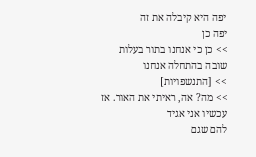יפה היא קיבלה את זה
יפה כן
>> כן כי אנחנו בתור בעלות שובה בהתחלה אנחנו
>> [התנשפויות]
>> מה? אה, ראיתי את האור. אז עכשיו אני אגיד
להם שגם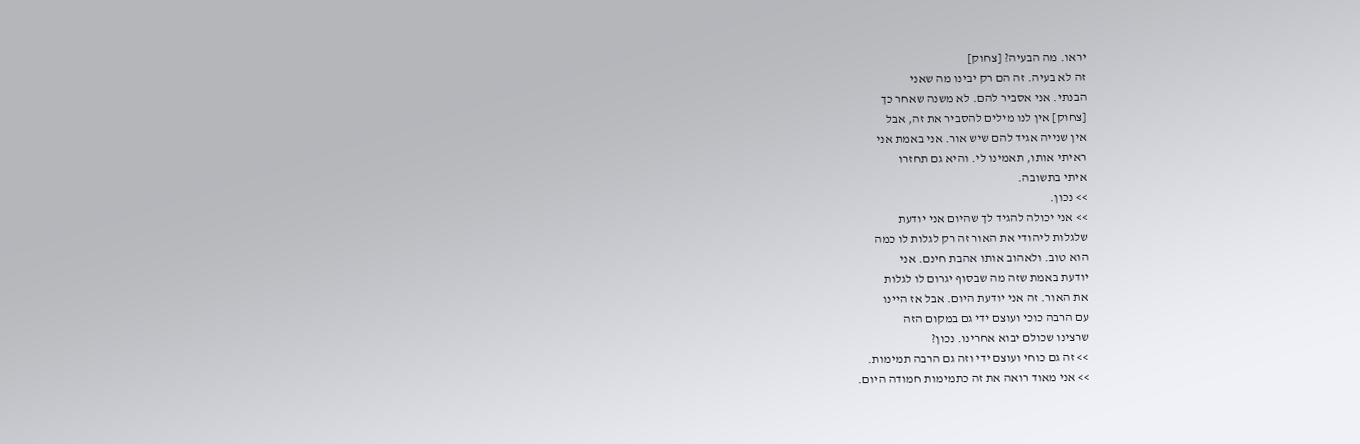יראו. מה הבעיה? [צחוק]
זה לא בעיה. זה הם רק יבינו מה שאני
הבנתי. אני אסביר להם. לא משנה שאחר כך
[צחוק] אין לנו מילים להסביר את זה, אבל
אין שנייה אגיד להם שיש אור. אני באמת אני
ראיתי אותו, תאמינו לי. והיא גם תחזרו
איתי בתשובה.
>> נכון.
>> אני יכולה להגיד לך שהיום אני יודעת
שלגלות ליהודי את האור זה רק לגלות לו כמה
הוא טוב. ולאהוב אותו אהבת חינם. אני
יודעת באמת שזה מה שבסוף יגרום לו לגלות
את האור. זה אני יודעת היום. אבל אז היינו
עם הרבה כוכי ועוצם ידי גם במקום הזה
שרצינו שכולם יבוא אחרינו. נכון?
>> זה גם כוחי ועוצם ידי וזה גם הרבה תמימות.
>> אני מאוד רואה את זה כתמימות חמודה היום.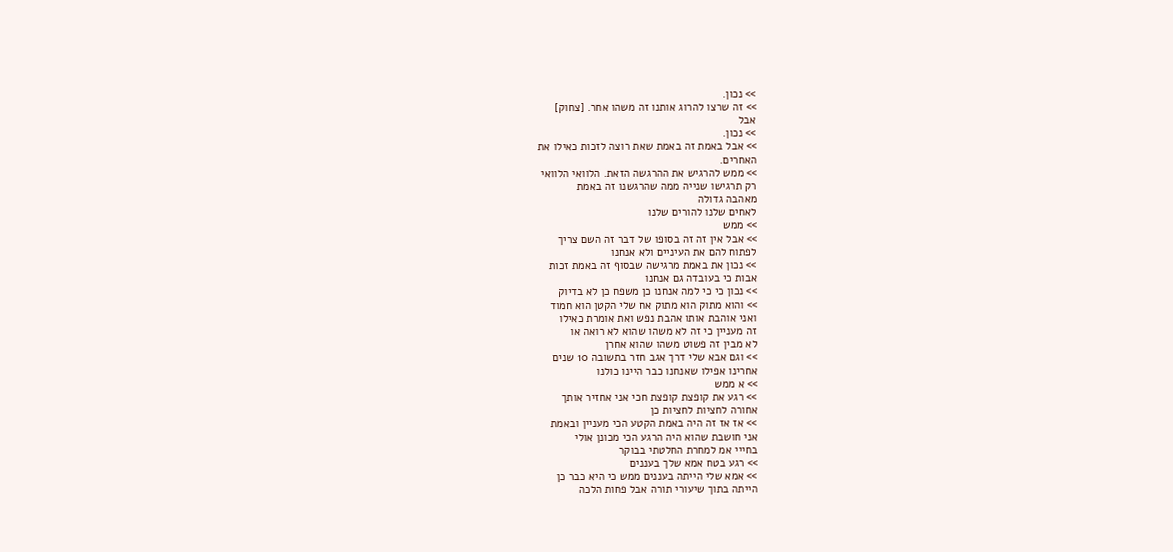>> נכון.
>> זה שרצו להרוג אותנו זה משהו אחר. [צחוק]
אבל
>> נכון.
>> אבל באמת זה באמת שאת רוצה לזכות כאילו את
האחרים.
>> ממש להרגיש את ההרגשה הזאת. הלוואי הלוואי
רק תרגישו שנייה ממה שהרגשנו זה באמת
מאהבה גדולה
לאחים שלנו להורים שלנו
>> ממש
>> אבל אין זה זה בסופו של דבר זה השם צריך
לפתוח להם את העיניים ולא אנחנו
>> נכון את באמת מרגישה שבסוף זה באמת זכות
אבות כי בעובדה גם אנחנו
>> נכון כי כי למה אנחנו כן משפח כן לא בדיוק
>> והוא מתוק הוא מתוק אח שלי הקטן הוא חמוד
ואני אוהבת אותו אהבת נפש ואת אומרת כאילו
זה מעניין כי זה לא משהו שהוא לא רואה או
לא מבין זה פשוט משהו שהוא אחרן
>> וגם אבא שלי דרך אגב חזר בתשובה 10 שנים
אחרינו אפילו שאנחנו כבר היינו כולנו
>> א ממש
>> רגע את קופצת קופצת חכי אני אחזיר אותך
אחורה לחציות לחציות כן
>> אז אז זה היה באמת הקטע הכי מעניין ובאמת
אני חושבת שהוא היה הרגע הכי מכונן אולי
בחייי אמ למחרת החלטתי בבוקר
>> רגע בטח אמא שלך בעננים
>> אמא שלי הייתה בעננים ממש כי היא כבר כן
הייתה בתוך שיעורי תורה אבל פחות הלכה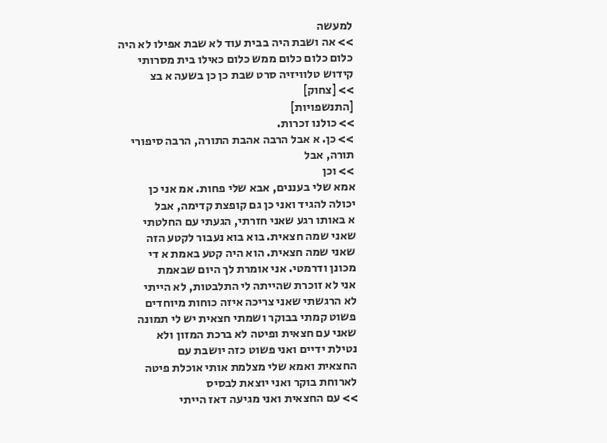למעשה
>> אה ושבת היה בבית עוד לא שבת אפילו לא היה
כלום כלום כלום ממש כלום כאילו בית מסרותי
קידוש טלוויזיה סרט שבת כן כן בשעה א בצ
>> [צחוק]
[התנשפויות]
>> כולנו זכרות.
>> כן. א אבל הרבה אהבת התורה, הרבה סיפורי
תורה, אבל
>> וכן
אמא שלי בעננים, אבא שלי פחות. אמ אני כן
יכולה להגיד ואני כן גם קופצת קדימה, אבל
א באותו רגע שאני חזרתי, הגעתי עם החלטתי
שאני שמה חצאית. בוא בוא נעבור לקטע הזה
שאני שמה חצאית. הוא היה קטע באמת א די
מכונן ודרמטי. אני אומרת לך היום שבאמת
אני לא זוכרת שהייתה לי התלבטות, לא הייתי
לא הרגשתי שאני צריכה איזה כוחות מיוחדים
פשוט קמתי בבוקר ושמתי חצאית יש לי תמונה
שאני עם חצאית ופיטה לא ברכת המזון ולא
נטילת ידיים ואני פשוט כזה יושבת עם
החצאית ואמא שלי מצלמת אותי אוכלת פיטה
לארוחת בוקר ואני יוצאת לבסיס
>> עם החצאית ואני מגיעה דאז הייתי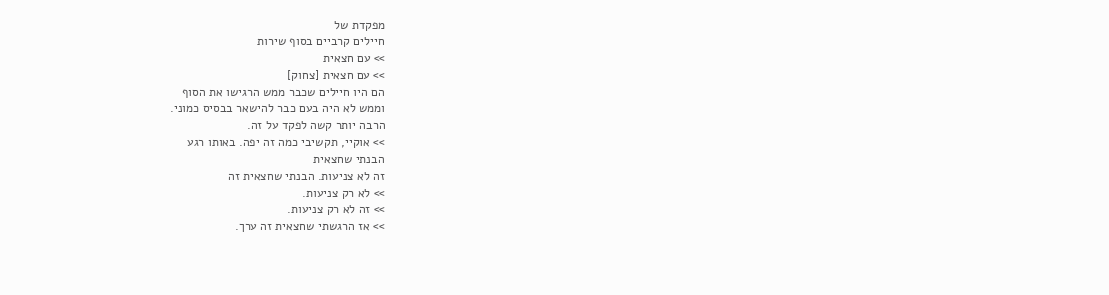מפקדת של
חיילים קרביים בסוף שירות
>> עם חצאית
>> עם חצאית [צחוק]
הם היו חיילים שכבר ממש הרגישו את הסוף
וממש לא היה בעם כבר להישאר בבסיס כמוני.
הרבה יותר קשה לפקד על זה.
>> אוקיי, תקשיבי כמה זה יפה. באותו רגע
הבנתי שחצאית
זה לא צניעות. הבנתי שחצאית זה
>> לא רק צניעות.
>> זה לא רק צניעות.
>> אז הרגשתי שחצאית זה ערך.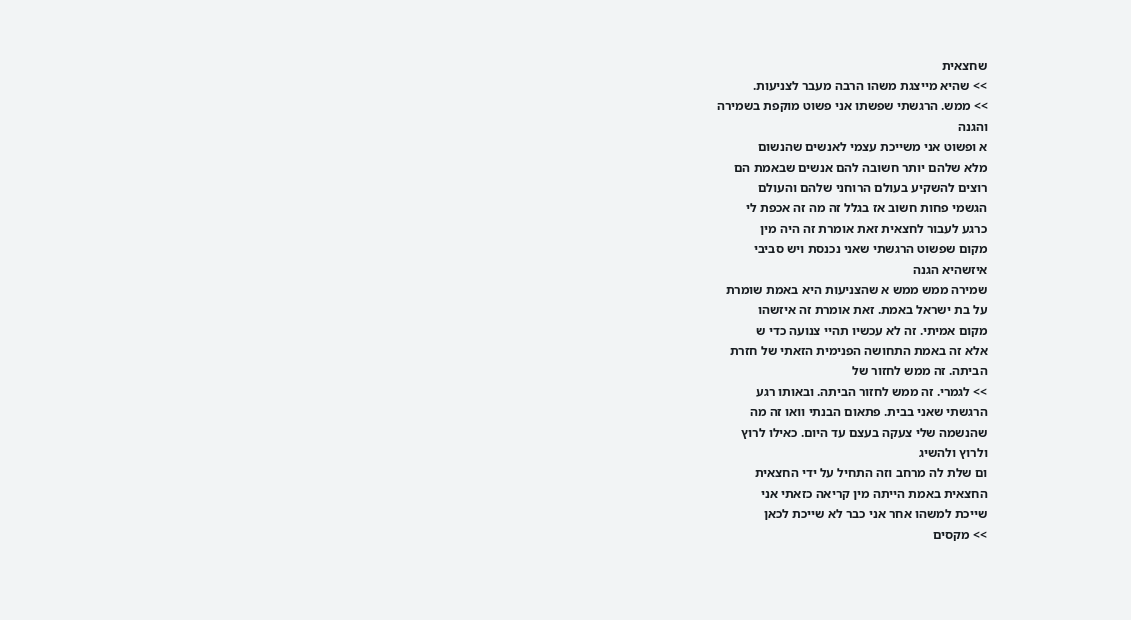שחצאית
>> שהיא מייצגת משהו הרבה מעבר לצניעות.
>> ממש. הרגשתי שפשתו אני פשוט מוקפת בשמירה
והגנה
א ופשוט אני משייכת עצמי לאנשים שהנשום
מלא שלהם יותר חשובה להם אנשים שבאמת הם
רוצים להשקיע בעולם הרוחני שלהם והעולם
הגשמי פחות חשוב אז בגלל זה מה זה אכפת לי
כרגע לעבור לחצאית זאת אומרת זה היה מין
מקום שפשוט הרגשתי שאני נכנסת ויש סביבי
איזשהיא הגנה
שמירה ממש ממש א שהצניעות היא באמת שומרת
על בת ישראל באמת. זאת אומרת זה איזשהו
מקום אמיתי. זה לא עכשיו תהיי צנועה כדי ש
אלא זה באמת התחושה הפנימית הזאתי של חזרת
הביתה. זה ממש לחזור של
>> לגמרי. זה ממש לחזור הביתה. ובאותו רגע
הרגשתי שאני בבית. פתאום הבנתי וואו זה מה
שהנשמה שלי צעקה בעצם עד היום. כאילו לרוץ
ולרוץ ולהשיג
ום שלת לה מרחב וזה התחיל על ידי החצאית
החצאית באמת הייתה מין קריאה כזאתי אני
שייכת למשהו אחר אני כבר לא שייכת לכאן
>> מקסים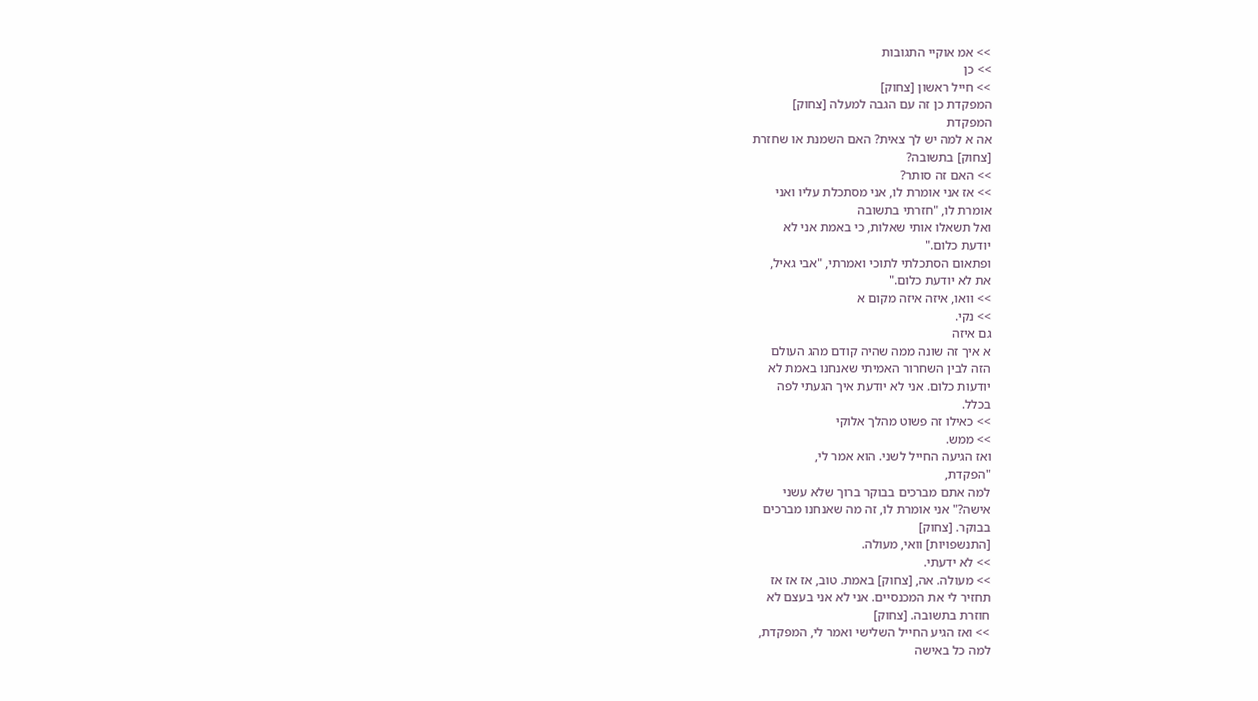>> אמ אוקיי התגובות
>> כן
>> חייל ראשון [צחוק]
המפקדת כן זה עם הגבה למעלה [צחוק]
המפקדת
אה א למה יש לך צאית? האם השמנת או שחזרת
[צחוק] בתשובה?
>> האם זה סותר?
>> אז אני אומרת לו, אני מסתכלת עליו ואני
אומרת לו, "חזרתי בתשובה
ואל תשאלו אותי שאלות, כי באמת אני לא
יודעת כלום."
ופתאום הסתכלתי לתוכי ואמרתי, "אבי גאיל,
את לא יודעת כלום."
>> וואו, איזה איזה מקום א
>> נקי.
גם איזה
א איך זה שונה ממה שהיה קודם מהג העולם
הזה לבין השחרור האמיתי שאנחנו באמת לא
יודעות כלום. אני לא יודעת איך הגעתי לפה
בכלל.
>> כאילו זה פשוט מהלך אלוקי
>> ממש.
ואז הגיעה החייל לשני. הוא אמר לי,
"הפקדת,
למה אתם מברכים בבוקר ברוך שלא עשני
אישה?" אני אומרת לו, זה מה שאנחנו מברכים
בבוקר. [צחוק]
[התנשפויות] וואי, מעולה.
>> לא ידעתי.
>> מעולה. אה, [צחוק] באמת. טוב, אז אז אז
תחזיר לי את המכנסיים. אני לא אני בעצם לא
חוזרת בתשובה. [צחוק]
>> ואז הגיע החייל השלישי ואמר לי, המפקדת,
למה כל באישה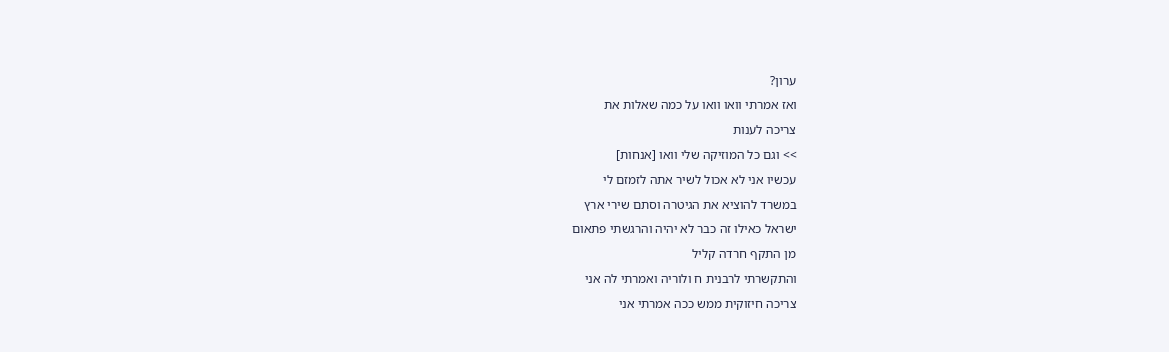ערון?
ואז אמרתי וואו וואו על כמה שאלות את
צריכה לענות
>> וגם כל המוזיקה שלי וואו [אנחות]
עכשיו אני לא אכול לשיר אתה לזמזם לי
במשרד להוציא את הגיטרה וסתם שירי ארץ
ישראל כאילו זה כבר לא יהיה והרגשתי פתאום
מן התקף חרדה קליל
והתקשרתי לרבנית ח ולוריה ואמרתי לה אני
צריכה חיזוקית ממש ככה אמרתי אני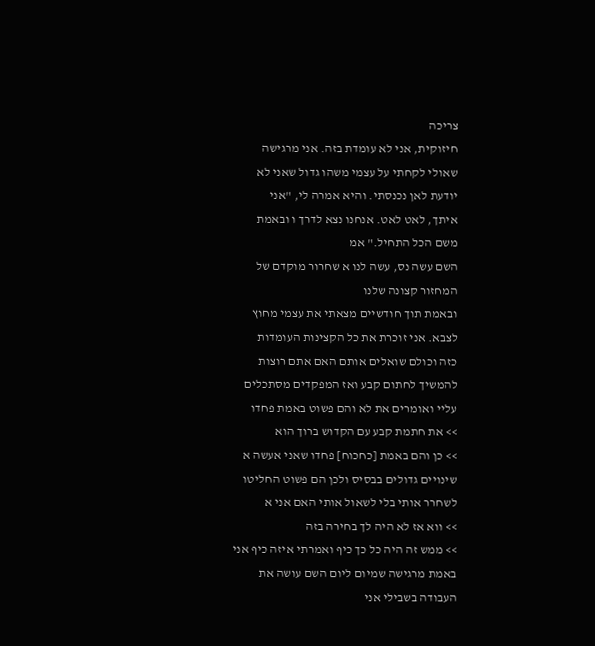צריכה
חיזוקית, אני לא עומדת בזה. אני מרגישה
שאולי לקחתי על עצמי משהו גדול שאני לא
יודעת לאן נכנסתי. והיא אמרה לי, "אני
איתך, לאט לאט. אנחנו נצא לדרך ו ובאמת
משם הכל התחיל." אמ
השם עשה נס, עשה לנו א שחרור מוקדם של
המחזור קצונה שלנו
ובאמת תוך חודשיים מצאתי את עצמי מחוץ
לצבא. אני זוכרת את כל הקצינות העומדות
כזה וכולם שואלים אותם האם אתם רוצות
להמשיך לחתום קבע ואז המפקדים מסתכלים
עליי ואומרים את לא והם פשוט באמת פחדו
>> את חתמת קבע עם הקדוש ברוך הוא
>> כן והם באמת [כחכוח] פחדו שאני אעשה א
שינויים גדולים בבסיס ולכן הם פשוט החליטו
לשחרר אותי בלי לשאול אותי האם אני א
>> ווא אז לא היה לך בחירה בזה
>> ממש זה היה כל כך כיף ואמרתי איזה כיף אני
באמת מרגישה שמיום ליום השם עושה את
העבודה בשבילי אני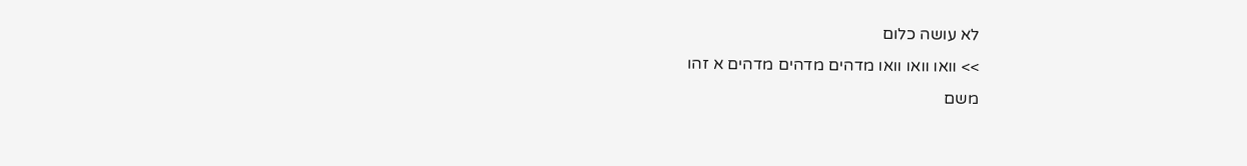לא עושה כלום
>> וואו וואו וואו מדהים מדהים מדהים א זהו
משם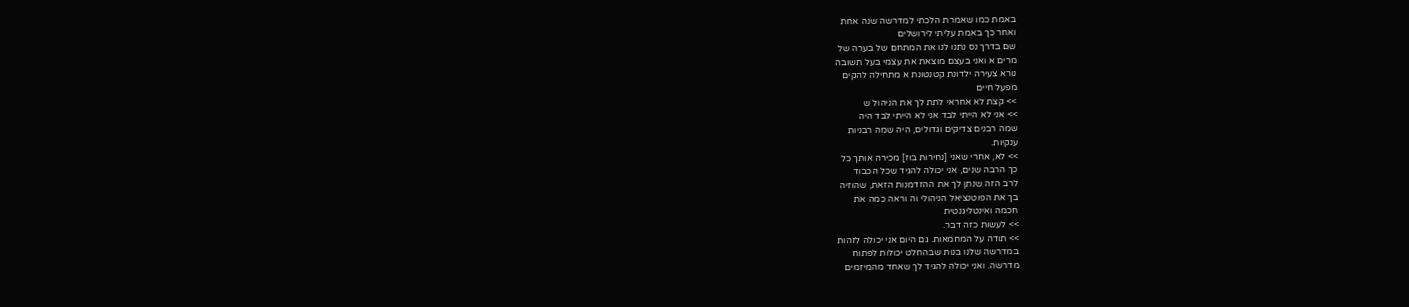באמת כמו שאמרת הלכתי למדרשה שנה אחת
ואחר כך באמת עליתי לירושלים
שם בדרך נס נתנו לנו את המתחם של בערה של
מרים א ואני בעצם מוצאת את עצמי בעל תשובה
נורא צעירה ילדונת קטנטונת א מתחילה להקים
מפעל חיים
>> קצת לא אחראי לתת לך את הניהול ש
>> אני לא הייתי לבד אני לא הייתי לבד היה
שמה רבנים צדיקים וגדולים, היה שמה רבניות
ענקיות.
>> לא, אחרי שאני [נחירות בוז] מכירה אותך כל
כך הרבה שנים, אני יכולה להגיד שכל הכבוד
לרב הזה שנתן לך את ההזדמנות הזאת, שהוזיה
בך את הפוטנציאל הניהולי וה וראה כמה את
חכמה ואינטליגנטית
>> לעשות כזה דבר.
>> תודה על המחמאות. גם היום אני יכולה לזהות
במדרשה שלנו בנות שבהחלט יכולות לפתוח
מדרשה. ואני יכולה להגיד לך שאחד מהמיזמים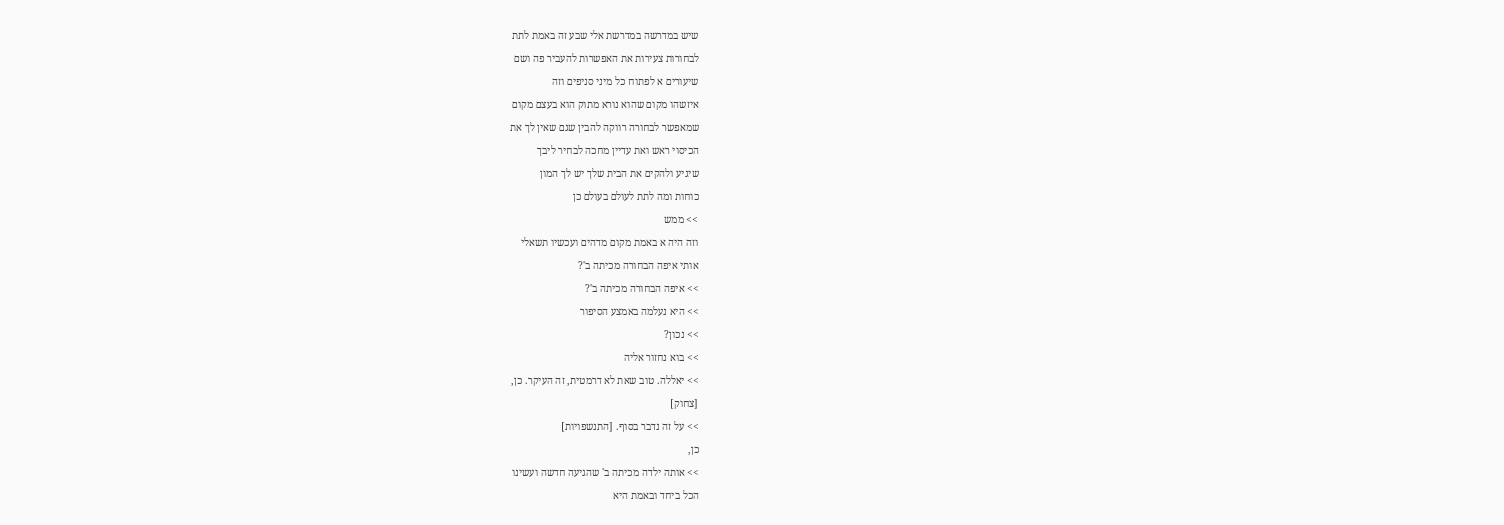שיש במדרשה במדרשת אלי שבע זה באמת לתת
לבחורות צעירות את האפשרות להעביר פה ושם
שיעורים א לפתוח כל מיני סניפים וזה
איזשהו מקום שהוא נורא מתוק הוא בעצם מקום
שמאפשר לבחורה רווקה להבין שגם שאין לך את
הכיסוי ראש ואת עדיין מחכה לבחיר ליבך
שיגיע ולהקים את הבית שלך יש לך המון
כוחות ומה לתת לעולם בעולם כן
>> ממש
וזה היה א באמת מקום מדהים ועכשיו תשאלי
אותי איפה הבחורה מכיתה ב'?
>> איפה הבחורה מכיתה ב'?
>> היא נעלמה באמצע הסיפור
>> נכון?
>> בוא נחזור אליה
>> יאללה. טוב שאת לא דרמטית, זה העיקר. כן,
[צחוק]
>> על זה נדבר בסוף. [התנשפויות]
כן,
>> אותה ילדה מכיתה ב' שהגיעה חדשה ועשינו
הכל ביחד ובאמת היא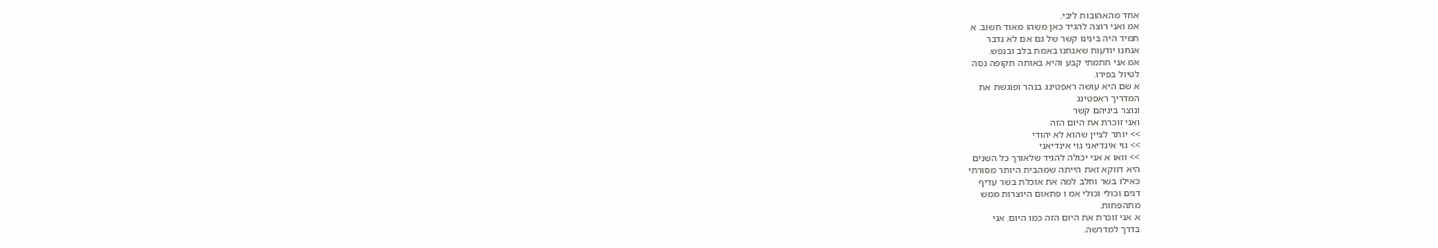אחד מהאהובות ליבי.
אמ ואני רוצה להגיד כאן משהו מאוד חשוב. א
תמיד היה בינינו קשר של גם אם לא נדבר
אנחנו יודעות שאנחנו באמת בלב ובנפש.
אמ אני חתמתי קבע והיא באותה תקופה נסה
לטיול בפירו.
א שם היא עושה ראפטינג בנהר ופוגשת את
המדריך ראפטינג
ונוצר ביניהם קשר
ואני זוכרת את היום הזה
>> יותר לציין שהוא לא יהודי
>> גוי אינדיאני גוי אינדיאני
>> וואו א אני יכולה להגיד שלאורך כל השנים
היא דווקא זאת הייתה שמהבית היותר מסורתי
כאילו בשר וחלב למה את אוכלת בשר עדיף
דגים וכולי וכולי אמ ו פתאום היוצרות ממש
מתהפחות.
א אני זוכרת את היום הזה כמו היום. אני
בדרך למדרשה.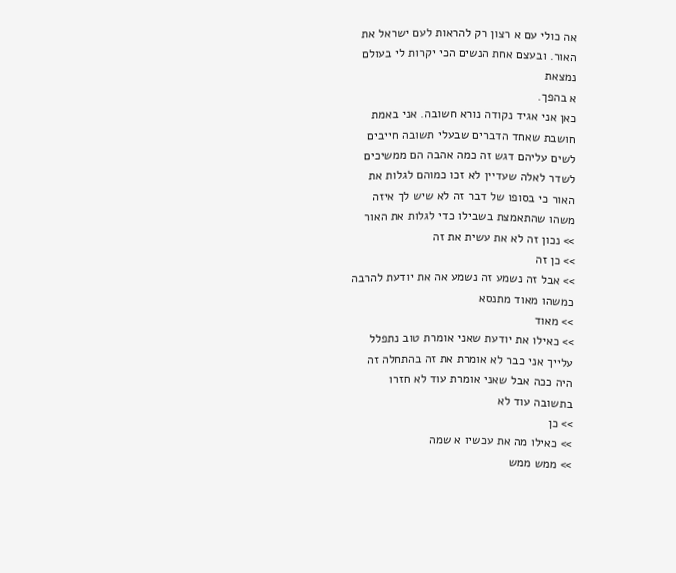אה כולי עם א רצון רק להראות לעם ישראל את
האור. ובעצם אחת הנשים הכי יקרות לי בעולם
נמצאת
א בהפך.
כאן אני אגיד נקודה נורא חשובה. אני באמת
חושבת שאחד הדברים שבעלי תשובה חייבים
לשים עליהם דגש זה כמה אהבה הם ממשיכים
לשדר לאלה שעדיין לא זכו כמוהם לגלות את
האור כי בסופו של דבר זה לא שיש לך איזה
משהו שהתאמצת בשבילו כדי לגלות את האור
>> נכון זה לא את עשית את זה
>> כן זה
>> אבל זה נשמע זה נשמע אה את יודעת להרבה
כמשהו מאוד מתנסא
>> מאוד
>> כאילו את יודעת שאני אומרת טוב נתפלל
עלייך אני כבר לא אומרת את זה בהתחלה זה
היה ככה אבל שאני אומרת עוד לא חזרו
בתשובה עוד לא
>> כן
>> כאילו מה את עכשיו א שמה
>> ממש ממש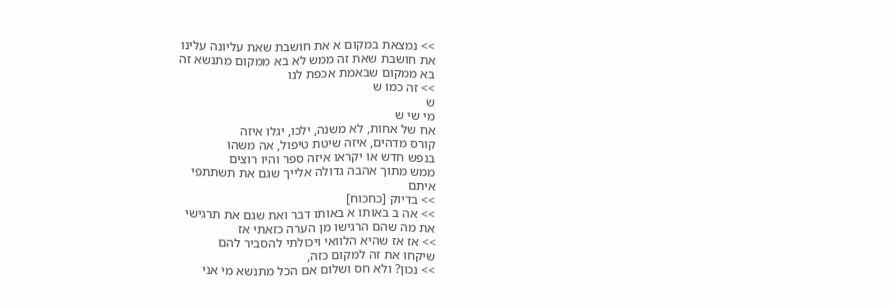>> נמצאת במקום א את חושבת שאת עליונה עלינו
את חושבת שאת זה ממש לא בא ממקום מתנשא זה
בא ממקום שבאמת אכפת לנו
>> זה כמו ש
ש
מי שי ש
אח של אחות, לא משנה, ילכו, יגלו איזה
קורס מדהים, איזה שיטת טיפול, אה משהו
בנפש חדש או יקראו איזה ספר והיו רוצים
ממש מתוך אהבה גדולה אלייך שגם את תשתתפי
איתם
>> בדיוק [כחכוח]
>> אה ב באותו א באותו דבר ואת שגם את תרגישי
את מה שהם הרגישו מן הערה כזאתי אז
>> אז אז שהיא הלוואי ויכולתי להסביר להם
שיקחו את זה למקום כזה,
>> נכון? ולא חס ושלום אם הכל מתנשא מי אני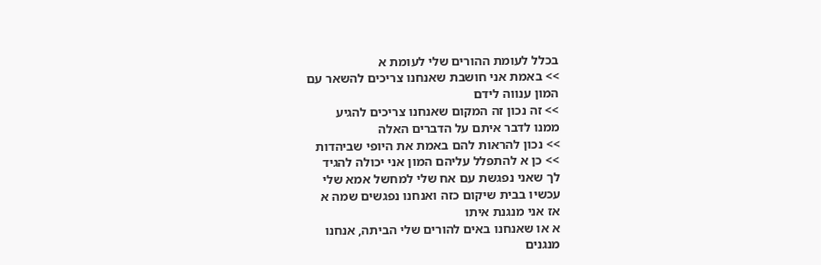בכלל לעומת ההורים שלי לעומת א
>> באמת אני חושבת שאנחנו צריכים להשאר עם
המון ענווה לידם
>> זה נכון זה המקום שאנחנו צריכים להגיע
ממנו לדבר איתם על הדברים האלה
>> נכון להראות להם באמת את היופי שביהדות
>> כן א להתפלל עליהם המון אני יכולה להגיד
לך שאני נפגשת עם אח שלי למחשל אמא שלי
עכשיו בבית שיקום כזה ואנחנו נפגשים שמה א
אז אני מנגנת איתו
א או שאנחנו באים להורים שלי הביתה, אנחנו
מנגנים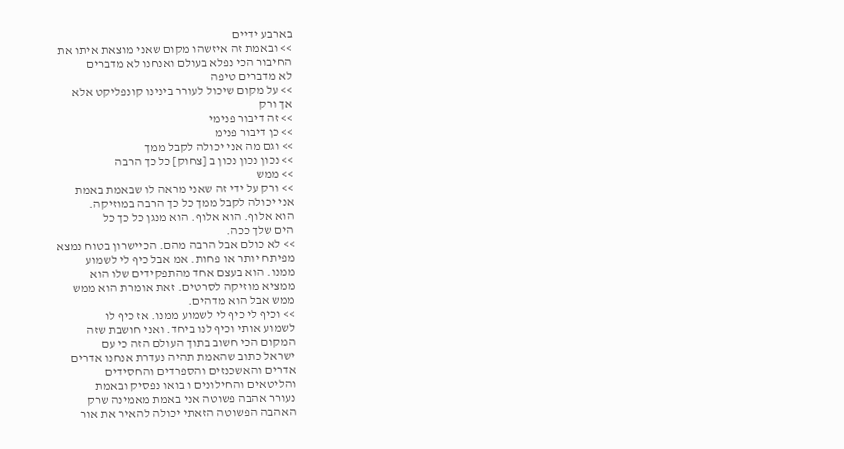בארבע ידיים
>> ובאמת זה איזשהו מקום שאני מוצאת איתו את
החיבור הכי נפלא בעולם ואנחנו לא מדברים
לא מדברים טיפה
>> על מקום שיכול לעורר בינינו קונפליקט אלא
אך ורק
>> זה דיבור פנימי
>> כן דיבור פנימ
>> וגם מה אני יכולה לקבל ממך
>> נכון נכון נכון ב [צחוק] כל כך הרבה
>> ממש
>> ורק על ידי זה שאני מראה לו שבאמת באמת
אני יכולה לקבל ממך כל כך הרבה במוזיקה.
הוא אלוף. הוא אלוף. הוא מנגן כל כך כל
הים שלך ככה.
>> לא כולם אבל הרבה מהם. הכיישרון בטוח נמצא
מפיתח יותר או פחות. אמ אבל כיף לי לשמוע
ממנו. הוא בעצם אחד מהתפקידים שלו הוא
ממציא מוזיקה לסרטים. זאת אומרת הוא ממש
ממש אבל הוא מדהים.
>> וכיף לי כיף לי לשמוע ממנו. אז כיף לו
לשמוע אותי וכיף לנו ביחד. ואני חושבת שזה
המקום הכי חשוב בתוך העולם הזה כי עם
ישראל כתוב שהאמת תהיה נעדרת אנחנו אדרים
אדרים והאשכנזים והספרדים והחסידים
והליטאים והחילונים ו בואו נפסיק ובאמת
נעורר אהבה פשוטה אני באמת מאמינה שרק
האהבה הפשוטה הזאתי יכולה להאיר את אור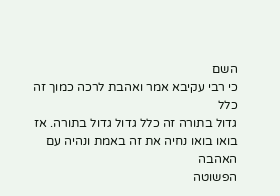השם
כי רבי עקיבא אמר ואהבת לרכה כמוך זה כלל
גדול בתורה זה כלל גדול גדול בתורה. אז
בואו בואו נחיה את זה באמת ונהיה עם האהבה
הפשוטה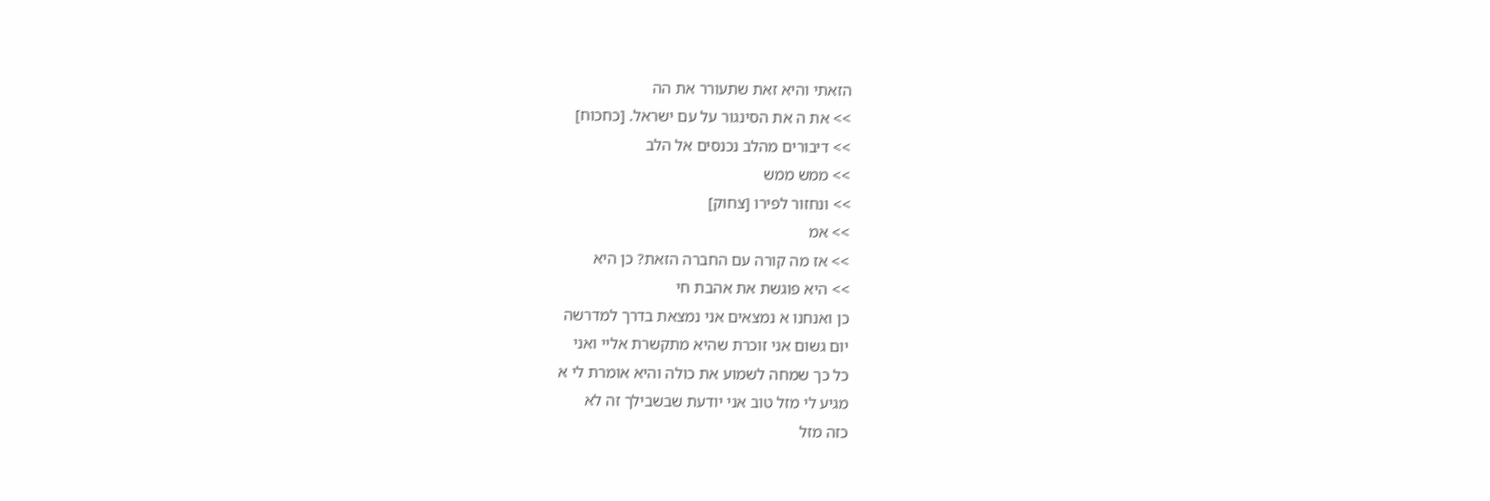הזאתי והיא זאת שתעורר את הה
>> את ה את הסינגור על עם ישראל. [כחכוח]
>> דיבורים מהלב נכנסים אל הלב
>> ממש ממש
>> ונחזור לפירו [צחוק]
>> אמ
>> אז מה קורה עם החברה הזאת? כן היא
>> היא פוגשת את אהבת חי
כן ואנחנו א נמצאים אני נמצאת בדרך למדרשה
יום גשום אני זוכרת שהיא מתקשרת אליי ואני
כל כך שמחה לשמוע את כולה והיא אומרת לי א
מגיע לי מזל טוב אני יודעת שבשבילך זה לא
כזה מזל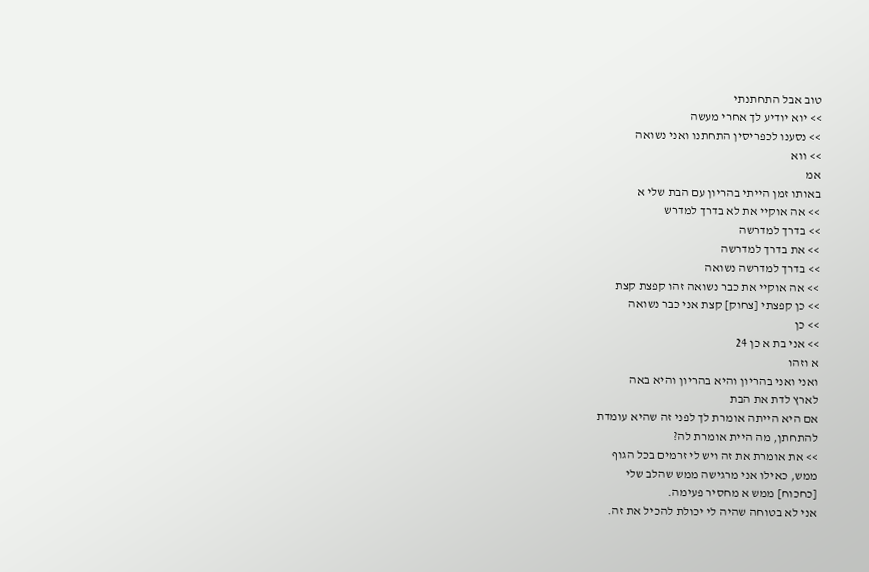טוב אבל התחתנתי
>> יוא יודיע לך אחרי מעשה
>> נסענו לכפריסין התחתנו ואני נשואה
>> ווא
אמ
באותו זמן הייתי בהריון עם הבת שלי א
>> אה אוקיי את לא בדרך למדרש
>> בדרך למדרשה
>> את בדרך למדרשה
>> בדרך למדרשה נשואה
>> אה אוקיי את כבר נשואה זהו קפצת קצת
>> כן קפצתי [צחוק] קצת אני כבר נשואה
>> כן
>> אני בת א כן 24
א וזהו
ואני ואני בהריון והיא בהריון והיא באה
לארץ לדת את הבת
אם היא הייתה אומרת לך לפני זה שהיא עומדת
להתחתן, מה היית אומרת לה?
>> את אומרת את זה ויש לי זרמים בכל הגוף
ממש, כאילו אני מרגישה ממש שהלב שלי
[כחכוח] ממש א מחסיר פעימה.
אני לא בטוחה שהיה לי יכולת להכיל את זה.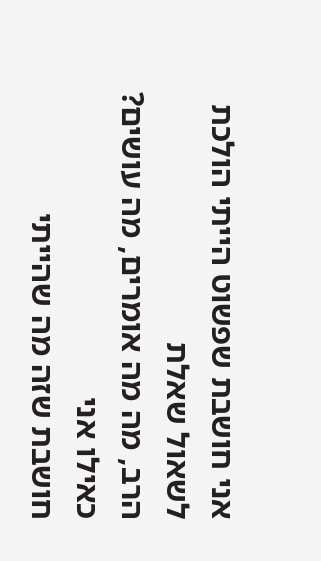אני חושבת שפשוט הייתי הולכת לשאול שאלת
הרב, מה מה אומרים, מה עושים? כאילו אני
חושבת שזה מה שהייתי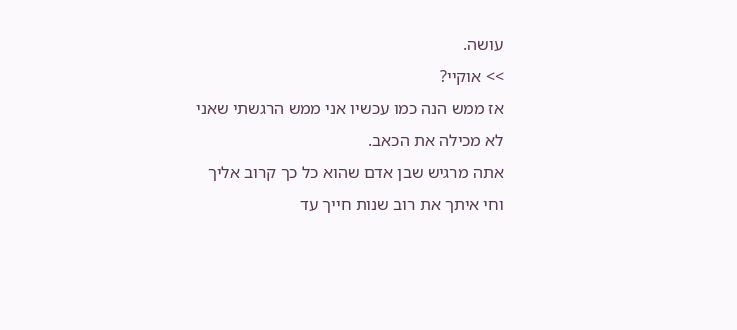עושה.
>> אוקיי?
אז ממש הנה כמו עכשיו אני ממש הרגשתי שאני
לא מכילה את הכאב.
אתה מרגיש שבן אדם שהוא כל כך קרוב אליך
וחי איתך את רוב שנות חייך עד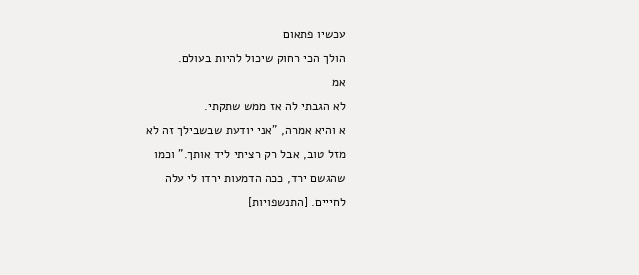עכשיו פתאום
הולך הכי רחוק שיכול להיות בעולם.
אמ
לא הגבתי לה אז ממש שתקתי.
א והיא אמרה, "אני יודעת שבשבילך זה לא
מזל טוב, אבל רק רציתי ליד אותך." וכמו
שהגשם ירד, ככה הדמעות ירדו לי עלה
לחייים. [התנשפויות]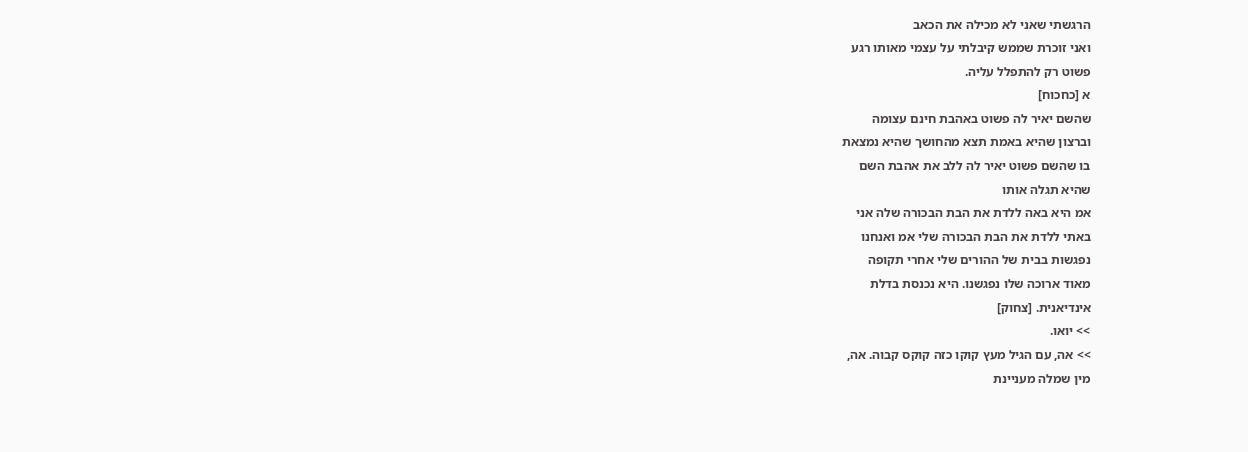הרגשתי שאני לא מכילה את הכאב
ואני זוכרת שממש קיבלתי על עצמי מאותו רגע
פשוט רק להתפלל עליה.
א [כחכוח]
שהשם יאיר לה פשוט באהבת חינם עצומה
וברצון שהיא באמת תצא מהחושך שהיא נמצאת
בו שהשם פשוט יאיר לה ללב את אהבת השם
שהיא תגלה אותו
אמ היא באה ללדת את הבת הבכורה שלה אני
באתי ללדת את הבת הבכורה שלי אמ ואנחנו
נפגשות בבית של ההורים שלי אחרי תקופה
מאוד ארוכה שלו נפגשנו. היא נכנסת בדלת
אינדיאנית. [צחוק]
>> יואו.
>> אה, עם הגיל מעץ קוקו כזה קוקס קבוה. אה,
מין שמלה מעניינת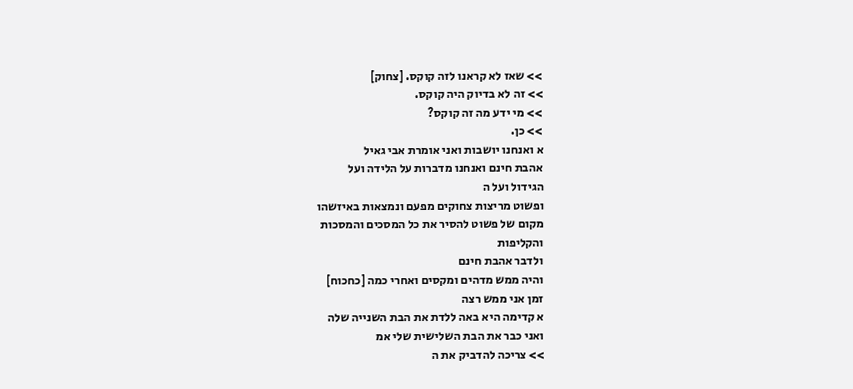>> שאז לא קראנו לזה קוקס. [צחוק]
>> זה לא בדיוק היה קוקס.
>> מי ידע מה זה קוקס?
>> כן.
א ואנחנו יושבות ואני אומרת אבי גאיל
אהבת חינם ואנחנו מדברות על הלידה ועל
הגידול ועל ה
ופשוט מריצות צחוקים מפעם ונמצאות באיזשהו
מקום של פשוט להסיר את כל המסכים והמסכות
והקליפות
ולדבר אהבת חינם
והיה ממש מדהים ומקסים ואחרי כמה [כחכוח]
זמן אני ממש רצה
א קדימה היא באה ללדת את הבת השנייה שלה
ואני כבר את הבת השלישית שלי אמ
>> צריכה להדביק את ה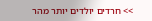>> חרדים יולדים יותר מהר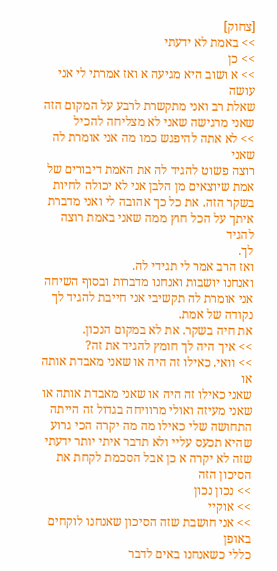[צחוק]
>> באמת לא ידעתי
>> כן
>> א ושוב היא מגיעה א ואז אמרתי לי אני עושה
שאלת רב ואני מתקשרת לרבע על המקום הזה
שאני מרגישה שאני לא מצליחה להכיל
>> לא אתה להיפגש כמו מה אני אומרת לה שאני
רוצה פשוט להגיד לה את האמת דיבורים של
אמת שיוצאים מן הלבן אני לא יכולה לחיות
בשקר הזה. את כל כך אהובה לי ואני מדברת
איתך על הכל חוץ ממה שאני באמת רוצה להגיד
לך.
ואז הרב אמר לי תגידי לה.
ואנחנו יושבות ואנחנו מדברות ובסוף השיחה
אני אומרת לה תקשיבי אני חייבת להגיד לך
נקודה של אמת.
את חיה בשקר. את לא במקום הנכון.
>> איך היה לך חומץ להגיד את זה?
>> וואי. כאילו זה היה או שאני מאבדת אותה או
שאני כאילו זה היה או שאני מאבדת אותה או
שאני מעיזה ואולי מרוויחה בגדול זה הייתה
התחושה שלי כאילו מה מה יקרה הכי גרוע
שהיא תכעס עליי ולא תדבר איתי יותר ידעתי
שזה לא יקרה א כן אבל הסכמת לקחת את
הסיכון הזה
>> נכון נכון
>> אוקיי
>> אני חושבת שזה הסיכון שאנחנו לוקחים באופן
כללי כשאנחנו באים לדבר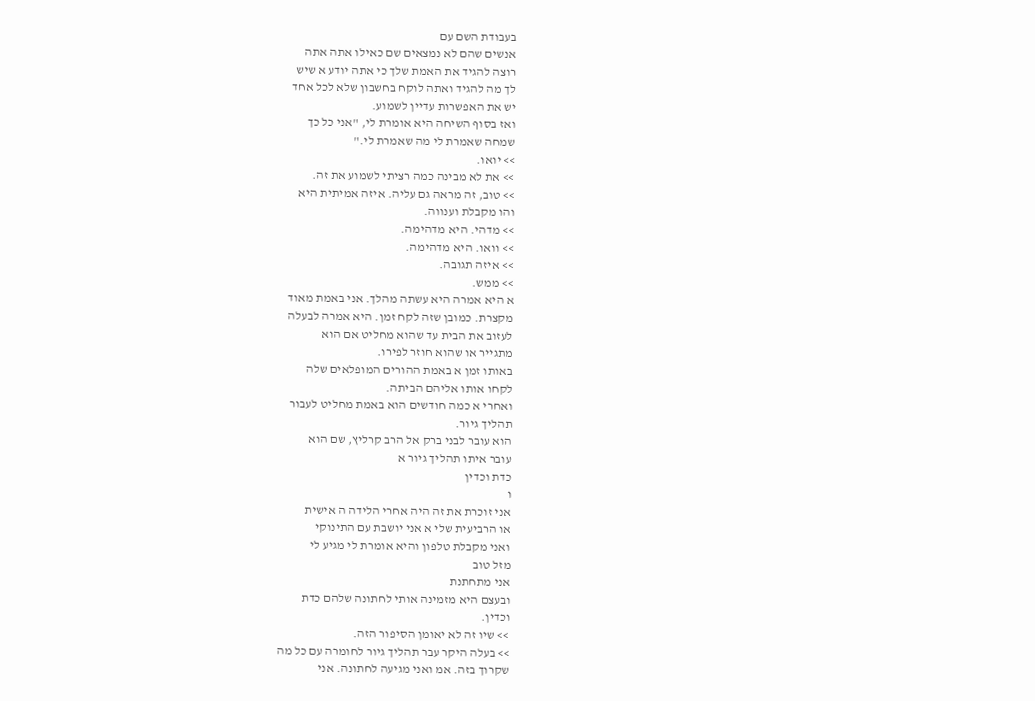בעבודת השם עם
אנשים שהם לא נמצאים שם כאילו אתה אתה
רוצה להגיד את האמת שלך כי אתה יודע א שיש
לך מה להגיד ואתה לוקח בחשבון שלא לכל אחד
יש את האפשרות עדיין לשמוע.
ואז בסוף השיחה היא אומרת לי, "אני כל כך
שמחה שאמרת לי מה שאמרת לי."
>> יואו.
>> את לא מבינה כמה רציתי לשמוע את זה.
>> טוב, זה מראה גם עליה. איזה אמיתית היא
והו מקבלת וענווה.
>> מדהי. היא מדהימה.
>> וואו. היא מדהימה.
>> איזה תגובה.
>> ממש.
א היא אמרה היא עשתה מהלך. אני באמת מאוד
מקצרת. כמובן שזה לקח זמן. היא אמרה לבעלה
לעזוב את הבית עד שהוא מחליט אם הוא
מתגייר או שהוא חוזר לפירו.
באותו זמן א באמת ההורים המופלאים שלה
לקחו אותו אליהם הביתה.
ואחרי א כמה חודשים הוא באמת מחליט לעבור
תהליך גיור.
הוא עובר לבני ברק אל הרב קרליץ, שם הוא
עובר איתו תהליך גיור א
כדת וכדין
ו
אני זוכרת את זה היה אחרי הלידה ה אישית
או הרביעית שלי א אני יושבת עם התינוקי
ואני מקבלת טלפון והיא אומרת לי מגיע לי
מזל טוב
אני מתחתנת
ובעצם היא מזמינה אותי לחתונה שלהם כדת
וכדין.
>> שיו זה לא יאומן הסיפור הזה.
>> בעלה היקר עבר תהליך גיור לחומרה עם כל מה
שקרוך בזה. אמ ואני מגיעה לחתונה. אני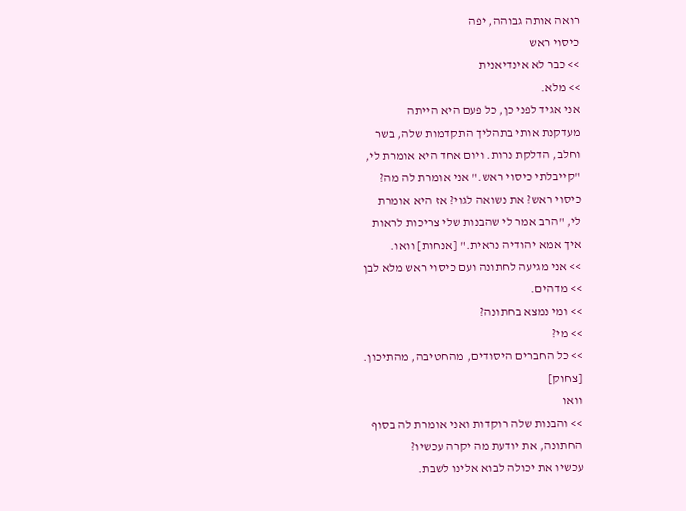רואה אותה גבוהה, יפה
כיסוי ראש
>> כבר לא אינדיאנית
>> מלא.
אני אגיד לפני כן, כל פעם היא הייתה
מעדקנת אותי בתהליך התקדמות שלה, בשר
וחלב, הדלקת נרות. ויום אחד היא אומרת לי,
"קייבלתי כיסוי ראש." אני אומרת לה מה?
כיסוי ראש? את נשואה לגוי? אז היא אומרת
לי, "הרב אמר לי שהבנות שלי צריכות לראות
איך אמא יהודיה נראית." [אנחות] וואו.
>> אני מגיעה לחתונה ועם כיסוי ראש מלא לבן
>> מדהים.
>> ומי נמצא בחתונה?
>> מי?
>> כל החברים היסודים, מהחטיבה, מהתיכון.
[צחוק]
וואו
>> והבנות שלה רוקדות ואני אומרת לה בסוף
החתונה, את יודעת מה יקרה עכשיו?
עכשיו את יכולה לבוא אלינו לשבת.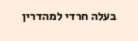בעלה חרדי למהדרין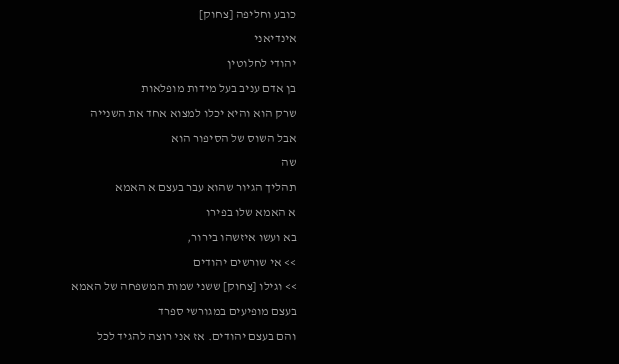כובע וחליפה [צחוק]
אינדיאני
יהודי לחלוטין
בן אדם עניב בעל מידות מופלאות
שרק הוא והיא יכלו למצוא אחד את השנייה
אבל השוס של הסיפור הוא
שה
תהליך הגיור שהוא עבר בעצם א האמא
א האמא שלו בפירו
בא ועשו איזשהו בירור,
>> אי שורשים יהודים
>> וגילו [צחוק] ששני שמות המשפחה של האמא
בעצם מופיעים במגורשי ספרד
והם בעצם יהודים. אז אני רוצה להגיד לכל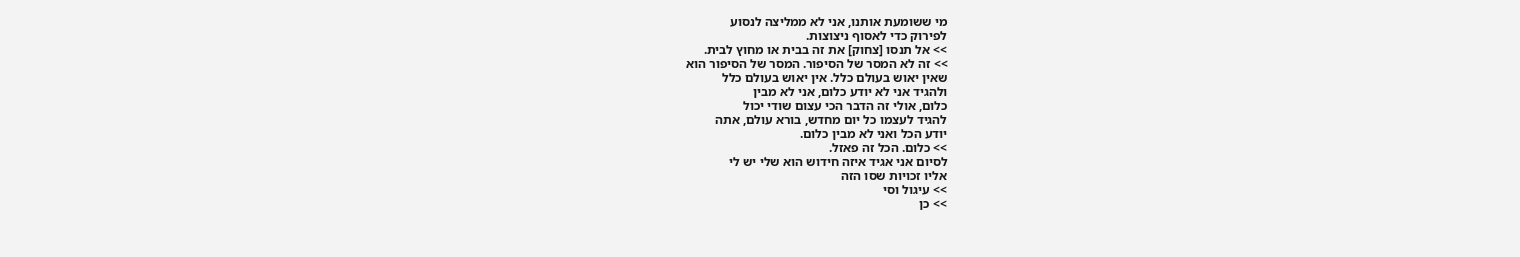מי ששומעת אותנו, אני לא ממליצה לנסוע
לפירוק כדי לאסוף ניצוצות.
>> אל תנסו [צחוק] את זה בבית או מחוץ לבית.
>> זה לא המסר של הסיפור. המסר של הסיפור הוא
שאין יאוש בעולם כלל. אין יאוש בעולם כלל
ולהגיד אני לא יודע כלום, אני לא מבין
כלום, אולי זה הדבר הכי עצום שודי יכול
להגיד לעצמו כל יום מחדש, בורא עולם, אתה
יודע הכל ואני לא מבין כלום.
>> כלום. הכל זה פאזל.
לסיום אני אגיד איזה חידוש הוא שלי יש לי
אליו זכויות שסו הזה
>> עיגול וסי
>> כן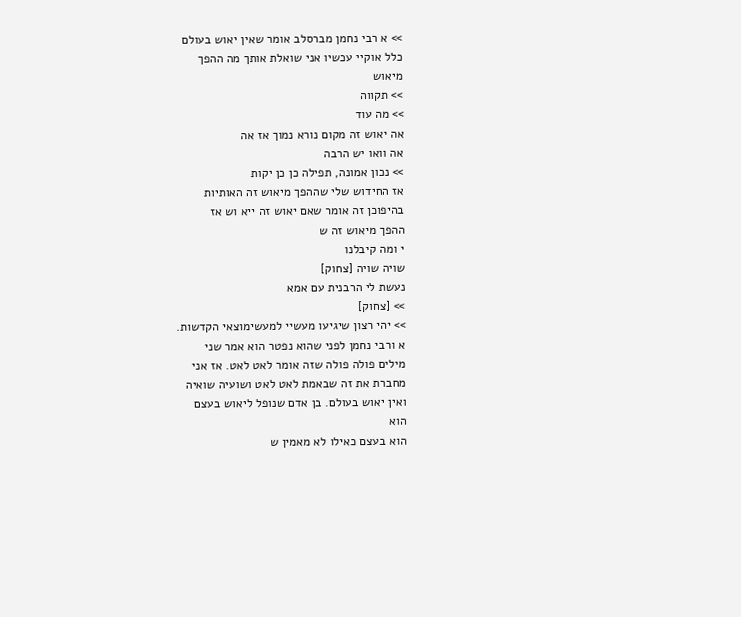>> א רבי נחמן מברסלב אומר שאין יאוש בעולם
כלל אוקיי עכשיו אני שואלת אותך מה ההפך
מיאוש
>> תקווה
>> מה עוד
אה יאוש זה מקום נורא נמוך אז אה
אה וואו יש הרבה
>> נכון אמונה, תפילה כן כן יקות
אז החידוש שלי שההפך מיאוש זה האותיות
בהיפוכן זה אומר שאם יאוש זה ייא וש אז
ההפך מיאוש זה ש
י ומה קיבלנו
שויה שויה [צחוק]
נעשת לי הרבנית עם אמא
>> [צחוק]
>> יהי רצון שיגיעו מעשיי למעשימוצאי הקדשות.
א ורבי נחמן לפני שהוא נפטר הוא אמר שני
מילים פולה פולה שזה אומר לאט לאט. אז אני
מחברת את זה שבאמת לאט לאט ושועיה שואיה
ואין יאוש בעולם. בן אדם שנופל ליאוש בעצם
הוא
הוא בעצם כאילו לא מאמין ש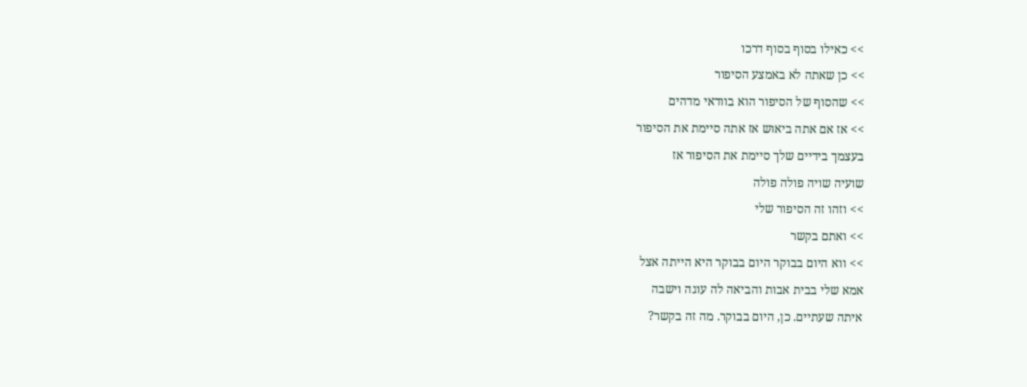>> כאילו בסוף בסוף דרכו
>> כן שאתה לא באמצע הסיפור
>> שהסוף של הסיפור הוא בוודאי מדהים
>> אז אם אתה ביאוש אז אתה סיימת את הסיפור
בעצמך בידיים שלך סיימת את הסיפור אז
שועיה שויה פולה פולה
>> וזהו זה הסיפור שלי
>> ואתם בקשר
>> ווא היום בבוקר היום בבוקר היא הייתה אצל
אמא שלי בבית אבות והביאה לה עוגה וישבה
איתה שעתיים. כן, היום בבוקר. מה זה בקשר?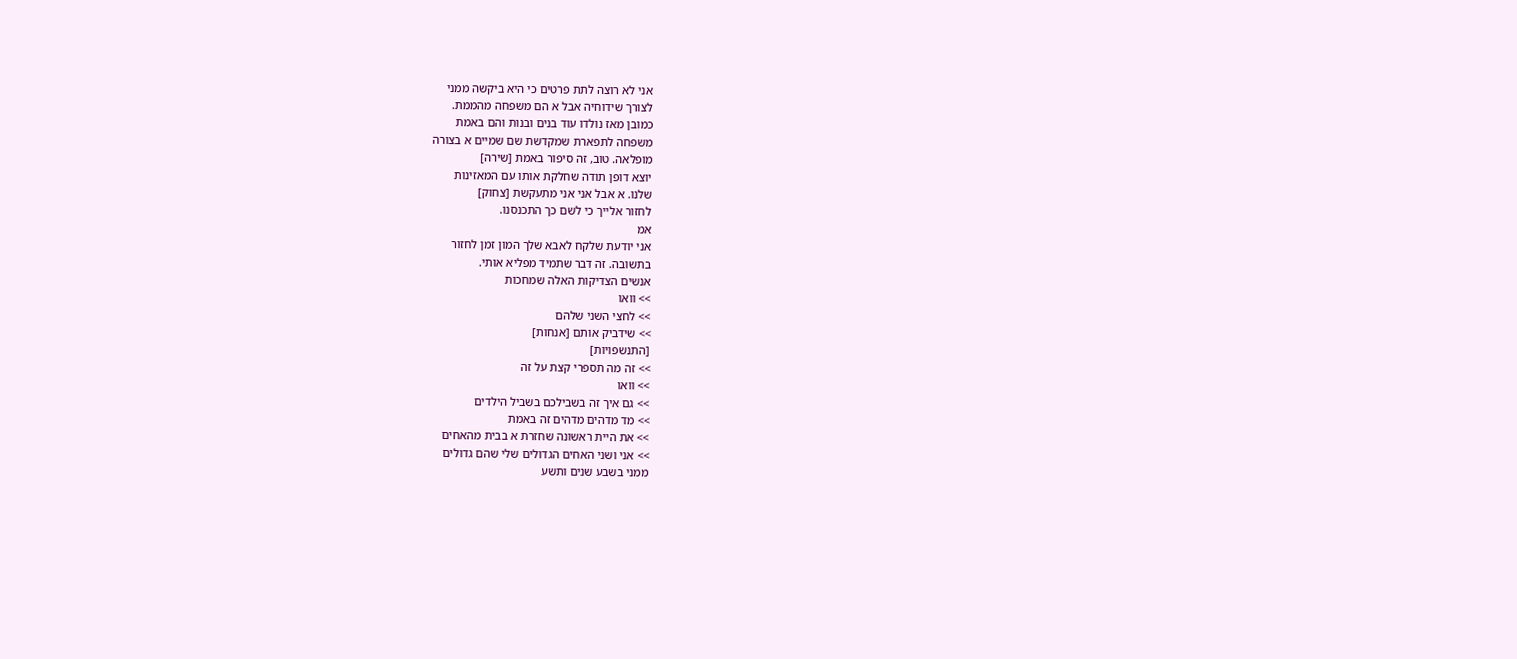אני לא רוצה לתת פרטים כי היא ביקשה ממני
לצורך שידוחיה אבל א הם משפחה מהממת.
כמובן מאז נולדו עוד בנים ובנות והם באמת
משפחה לתפארת שמקדשת שם שמיים א בצורה
מופלאה. טוב, זה סיפור באמת [שירה]
יוצא דופן תודה שחלקת אותו עם המאזינות
שלנו. א אבל אני אני מתעקשת [צחוק]
לחזור אלייך כי לשם כך התכנסנו.
אמ
אני יודעת שלקח לאבא שלך המון זמן לחזור
בתשובה. זה דבר שתמיד מפליא אותי.
אנשים הצדיקות האלה שמחכות
>> וואו
>> לחצי השני שלהם
>> שידביק אותם [אנחות]
[התנשפויות]
>> זה מה תספרי קצת על זה
>> וואו
>> גם איך זה בשבילכם בשביל הילדים
>> מד מדהים מדהים זה באמת
>> את היית ראשונה שחזרת א בבית מהאחים
>> אני ושני האחים הגדולים שלי שהם גדולים
ממני בשבע שנים ותשע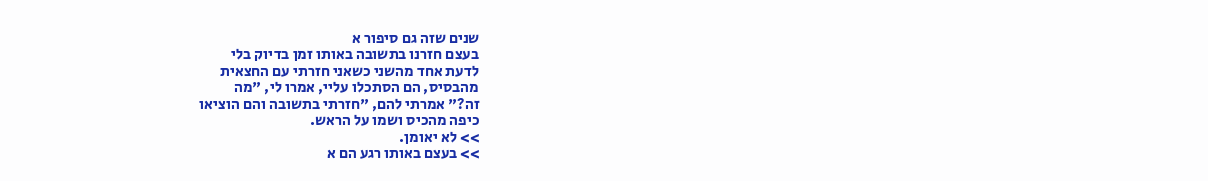שנים שזה גם סיפור א
בעצם חזרנו בתשובה באותו זמן בדיוק בלי
לדעת אחד מהשני כשאני חזרתי עם החצאית
מהבסיס, הם הסתכלו עליי, אמרו לי, "מה
זה?" אמרתי להם, "חזרתי בתשובה והם הוציאו
כיפה מהכיס ושמו על הראש.
>> לא יאומן.
>> בעצם באותו רגע הם א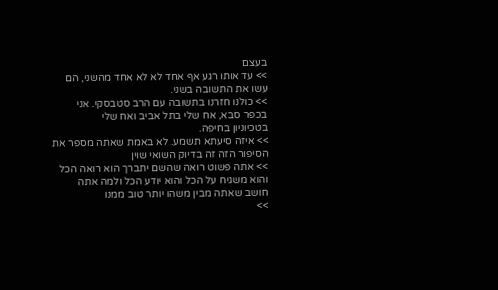בעצם
>> עד אותו רגע אף אחד לא לא אחד מהשני, הם
עשו את התשובה בשני.
>> כולנו חזרנו בתשובה עם הרב סטבסקי. אני
בכפר סבא, אח שלי בתל אביב ואח שלי
בטכיוניון בחיפה.
>> איזה סיעתא תשמע. לא באמת שאתה מספר את
הסיפור הזה זה בדיוק השואי שוין
>> אתה פשוט רואה שהשם יתברך הוא רואה הכל
והוא משגיח על הכל והוא יודע הכל ולמה אתה
חושב שאתה מבין משהו יותר טוב ממנו
>>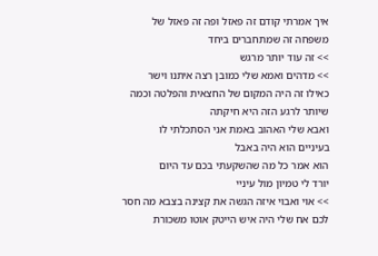איך אמרתי קודם זה פאזל ופה זה פאזל של
משפחה זה שמתחברים ביחד
>> זה עוד יותר מרגש
>> מדהים ואמא שלי כמובן רצה איתנו וישר
כאילו זה היה המקום של החצאית והפלטה וכמה
שיותר לרגע הזה היא חיקתה
ואבא שלי האהוב באמת אני הסתכלתי לו
בעיניים הוא היה באבל
הוא אמר כל מה שהשקעתי בכם עד היום
יורד לי טמיון מול עיניי
>> אוי ואבוי איזה הגשה את קצינה בצבא מה חסר
לכם אח שלי היה איש הייטק אוטו משכורת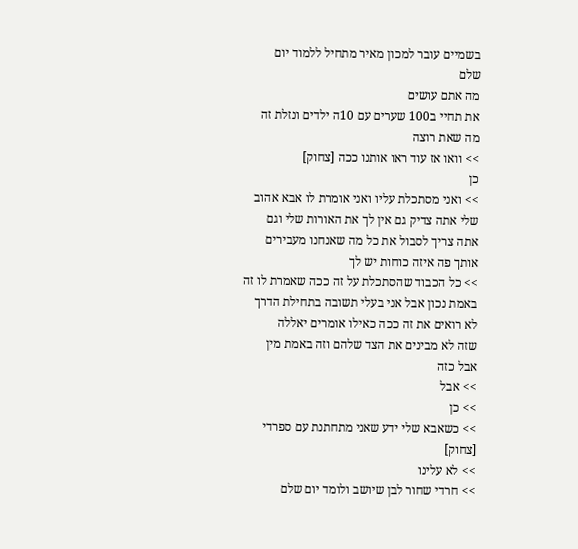בשמיים עובר למכון מאיר מתחיל ללמוד יום
שלם
מה אתם עושים
את תחיי ב100 שערים עם 10ה ילדים ונזלת זה
מה שאת רוצה
>> וואו אז עוד ראו אותנו ככה [צחוק]
כן
>> ואני מסתכלת עליו ואני אומרת לו אבא אהוב
שלי אתה צדיק גם אין לך את האורות שלי וגם
אתה צריך לסבול את כל מה שאנחנו מעבירים
אותך פה איזה כוחות יש לך
>> כל הכבוד שהסתכלת על זה ככה שאמרת לו זה
באמת נכון אבל אני בעלי תשובה בתחילת הדרך
לא רואים את זה ככה כאילו אומרים יאללה
שזה לא מבינים את הצד שלהם וזה באמת מין
אבל כזה
>> אבל
>> כן
>> כשאבא שלי ידע שאני מתחתנת עם ספרדי
[צחוק]
>> לא עלינו
>> חרדי שחור לבן שיושב ולומד יום שלם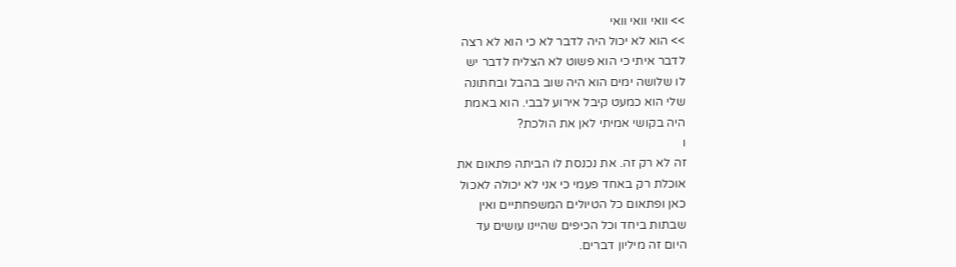>> וואי וואי וואי
>> הוא לא יכול היה לדבר לא כי הוא לא רצה
לדבר איתי כי הוא פשוט לא הצליח לדבר יש
לו שלושה ימים הוא היה שוב בהבל ובחתונה
שלי הוא כמעט קיבל אירוע לבבי. הוא באמת
היה בקושי אמיתי לאן את הולכת?
ו
זה לא רק זה. את נכנסת לו הביתה פתאום את
אוכלת רק באחד פעמי כי אני לא יכולה לאכול
כאן ופתאום כל הטיולים המשפחתיים ואין
שבתות ביחד וכל הכיפים שהיינו עושים עד
היום זה מיליון דברים.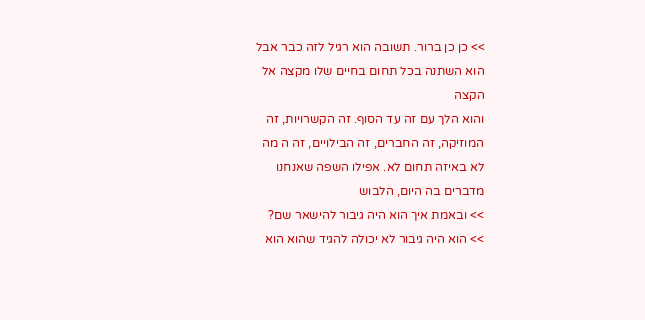>> כן כן ברור. תשובה הוא רגיל לזה כבר אבל
הוא השתנה בכל תחום בחיים שלו מקצה אל
הקצה
והוא הלך עם זה עד הסוף. זה הקשרויות, זה
המוזיקה, זה החברים, זה הבילויים, זה ה מה
לא באיזה תחום לא. אפילו השפה שאנחנו
מדברים בה היום, הלבוש
>> ובאמת איך הוא היה גיבור להישאר שם?
>> הוא היה גיבור לא יכולה להגיד שהוא הוא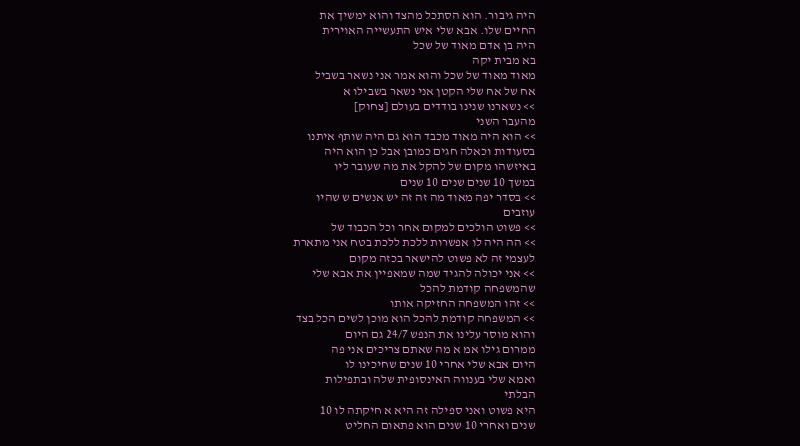היה גיבור. הוא הסתכל מהצד והוא ימשיך את
החיים שלו. אבא שלי איש התעשייה האוירית
היה בן אדם מאוד של שכל
בא מבית יקה
מאוד מאוד של שכל והוא אמר אני נשאר בשביל
אח של אח שלי הקטן אני נשאר בשבילו א
>> נשארנו שנינו בודדים בעולם [צחוק]
מהעבר השני
>> הוא היה מאוד מכבד הוא גם היה שותף איתנו
בסעודות וכאלה חגים כמובן אבל כן הוא היה
באיזשהו מקום של להקל את מה שעובר ליו
במשך 10 שנים שנים 10 שנים
>> בסדר יפה מאוד מה זה זה יש אנשים ש שהיו
עוזבים
>> פשוט הולכים למקום אחר וכל הכבוד של
>> הה היה לו אפשרות ללכת ללכת בטח אני מתארת
לעצמי זה לא פשוט להישאר בכזה מקום
>> אני יכולה להגיד שמה שמאפיין את אבא שלי
שהמשפחה קודמת להכל
>> זהו המשפחה החזיקה אותו
>> המשפחה קודמת להכל הוא מוכן לשים הכל בצד
והוא מוסר עלינו את הנפש 24/7 גם היום
ממרום גילו אמ א מה שאתם צריכים אני פה
היום אבא שלי אחרי 10 שנים שחיכינו לו
ואמא שלי בענווה האינסופית שלה ובתפילות
הבלתי
היא פשוט ואני ספילה זה היא א חיקתה לו 10
שנים ואחרי 10 שנים הוא פתאום החליט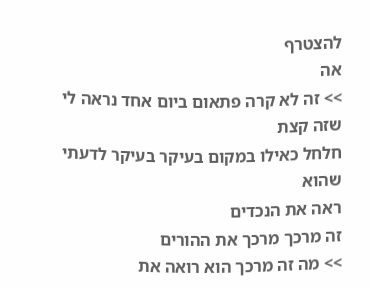להצטרף
אה
>> זה לא קרה פתאום ביום אחד נראה לי שזה קצת
חלחל כאילו במקום בעיקר בעיקר לדעתי שהוא
ראה את הנכדים
זה מרכך מרכך את ההורים
>> מה זה מרכך הוא רואה את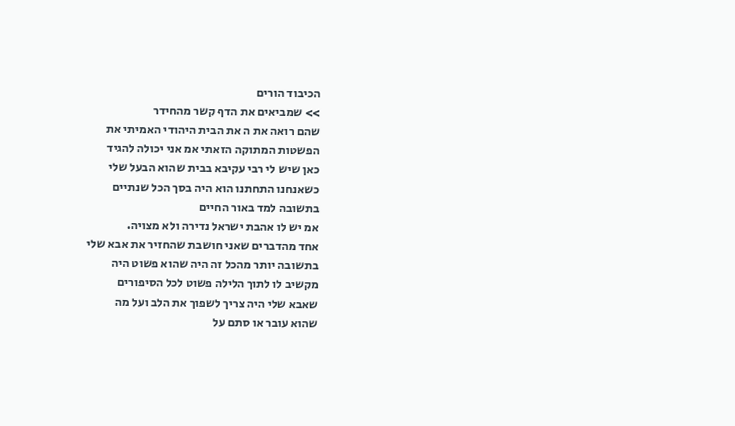הכיבוד הורים
>> שמביאים את הדף קשר מהחידר
שהם רואה את ה את הבית היהודי האמיתי את
הפשטות המתוקה הזאתי אמ אני יכולה להגיד
כאן שיש לי רבי עקיבא בבית שהוא הבעל שלי
כשאנחנו התחתנו הוא היה בסך הכל שנתיים
בתשובה למד באור החיים
אמ יש לו אהבת ישראל נדירה ולא מצויה.
אחד מהדברים שאני חושבת שהחזיר את אבא שלי
בתשובה יותר מהכל זה היה שהוא פשוט היה
מקשיב לו לתוך הלילה פשוט לכל הסיפורים
שאבא שלי היה צריך לשפוך את הלב ועל מה
שהוא עובר או סתם על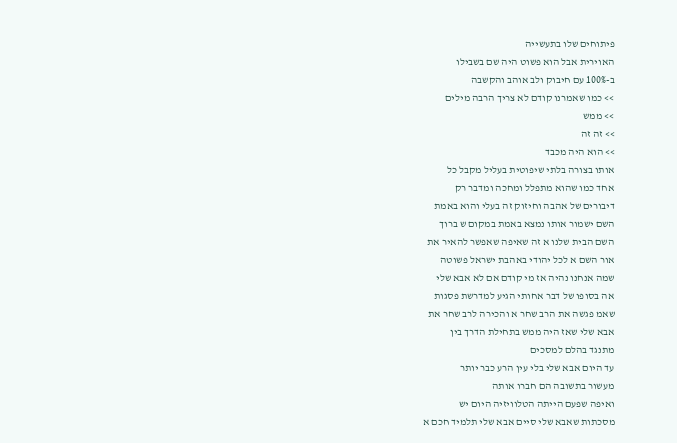פיתוחים שלו בתעשייה
האוירית אבל הוא פשוט היה שם בשבילו
ב-100% עם חיבוק ולב אוהב והקשבה
>> כמו שאמרנו קודם לא צריך הרבה מילים
>> ממש
>> זה זה
>> הוא היה מכבד
אותו בצורה בלתי שיפוטית בעליל מקבל כל
אחד כמו שהוא מתפלל ומחכה ומדבר רק
דיבורים של אהבה וחיזוק זה בעלי והוא באמת
השם ישמור אותו נמצא באמת במקום ש ברוך
השם הבית שלנו א זה שאיפה שאפשר להאיר את
אור השם א לכל יהודי באהבת ישראל פשוטה
שמה אנחנו נהיה אז מי קודם אם לא אבא שלי
אה בסופו של דבר אחותי הגיע למדרשת פסגות
שאמ פגשה את הרב שחר א והכירה לרב שחר את
אבא שלי שאז היה ממש בתחילת הדרך בין
מתנגד בהלם למסכים
עד היום אבא שלי בלי עין הרע כבר יותר
מעשור בתשובה הם חברו אותה
ואיפה שפעם הייתה הטלוויזיה היום יש
מסכתות שאבא שלי סיים אבא שלי תלמיד חכם א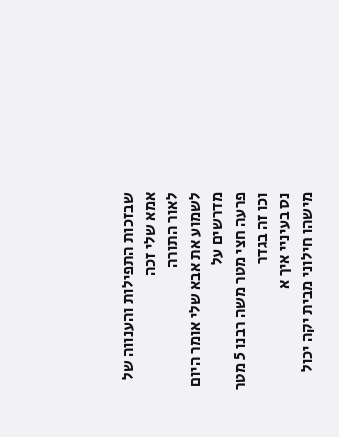שבזכות התפילות והענווה של אמא שלי זכה
לאור התורה
לשמוע את אבא שלי אומר היום מדרשים על
פרעה חצי מטר משה רבנו 5 מטר וכו זה בגדר
נס בעיניי איך א
מישהו חילוני מבית יקה יכול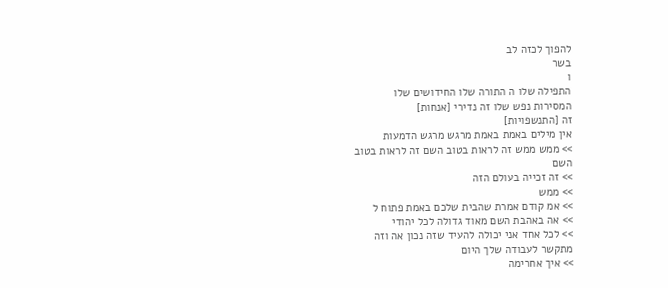להפוך לכזה לב
בשר
ו
התפילה שלו ה התורה שלו החידושים שלו
המסירות נפש שלו זה נדירי [אנחות]
זה [התנשפויות]
אין מילים באמת באמת מרגש מרגש הדמעות
>> ממש ממש זה לראות בטוב השם זה לראות בטוב
השם
>> זה זכייה בעולם הזה
>> ממש
>> אמ קודם אמרת שהבית שלכם באמת פתוח ל
>> אה באהבת השם מאוד גדולה לכל יהודי
>> לכל אחד אני יכולה להעיד שזה נכון אה וזה
מתקשר לעבודה שלך היום
>> איך אחרימה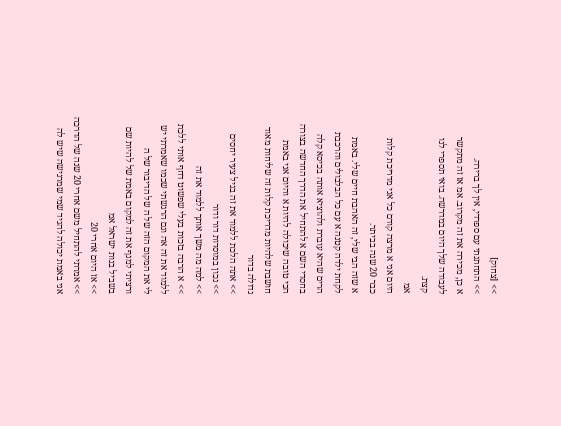>> [צחוק]
>> התחתנתי עם ספרדי, אין לך ברירה.
א כן, מכירה את זה מקרוב. אמ אז זה מתקשר
לעבודה שלך היום במדרשה. בואי תספרי לנו
קצת.
אמ
היום אני א מרצה קודם כל אני מדריכת קלות
כבר 20 שנה בביתר.
א שזה הבי שלי, זה האהבת חיים שלי. באמת
לקחת ילדה קטנה א עם כל הבלבולים והרכבת
הרים שהיא עוברת ולהוציא אותה בכיסא קלה
בחסדי השם א להתחיל את הדרך החדשה בצורה
הכי טובה שיכולה להיות א והיום אני באמת
חושבת שלהיות מדריכת קלות זה שליחות מאוד
גדולה בדור
>> אתה הלכת ללמוד את זה בגיל צעיר יחסים
>> נכון במוסדות דור ודור
>> למה מה משך אותך ללמוד את זה
>> א הרבה בזכות בעלי שפשוט דחף אותי ללכת
ללמוד את זה אה וגם הרגשתי שכמו שאמרתי יש
לי את המקום הזה של ה של הדיבור של ה
ורציתי למנף את זה למקום באמת של להיות שם
בשביל בנות ישראל אמ
>> אז היום אחרי 20
>> אמרתי להתחיל משם אחרי 20 שנה של הדרכה
אני באמת יכולה להגיד שמי שמרגישה שיש לה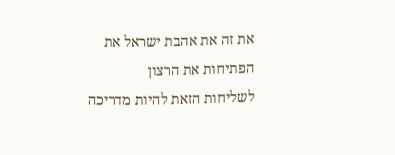את זה את אהבת ישראל את הפתיחות את הרצון
לשליחות הזאת להיות מדריכה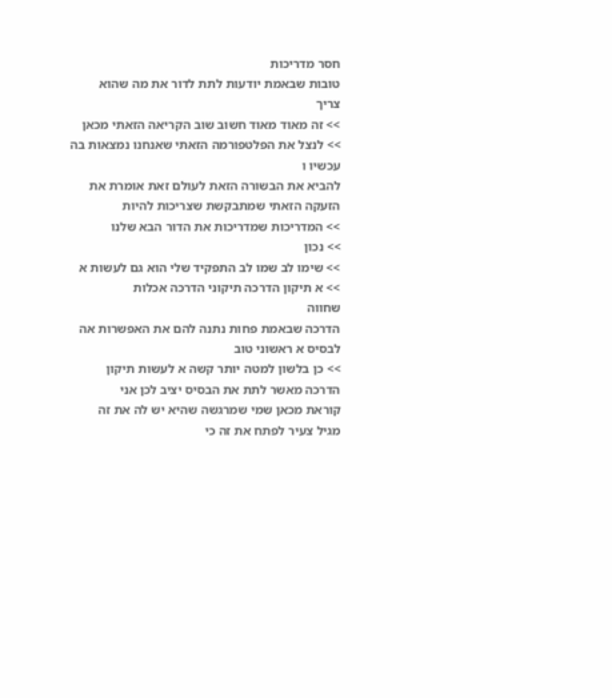חסר מדריכות
טובות שבאמת יודעות לתת לדור את מה שהוא
צריך
>> זה מאוד מאוד חשוב שוב הקריאה הזאתי מכאן
>> לנצל את הפלטפורמה הזאתי שאנחנו נמצאות בה
עכשיו ו
להביא את הבשורה הזאת לעולם זאת אומרת את
הזעקה הזאתי שמתבקשת שצריכות להיות
>> המדריכות שמדריכות את הדור הבא שלנו
>> נכון
>> שימו לב שמו לב התפקיד שלי הוא גם לעשות א
>> א תיקון הדרכה תיקוני הדרכה אכלות
שחווה
הדרכה שבאמת פחות נתנה להם את האפשרות אה
לבסיס א ראשוני טוב
>> כן בלשון למטה יותר קשה א לעשות תיקון
הדרכה מאשר לתת את הבסיס יציב לכן אני
קוראת מכאן שמי שמרגשה שהיא יש לה את זה
מגיל צעיר לפתח את זה כי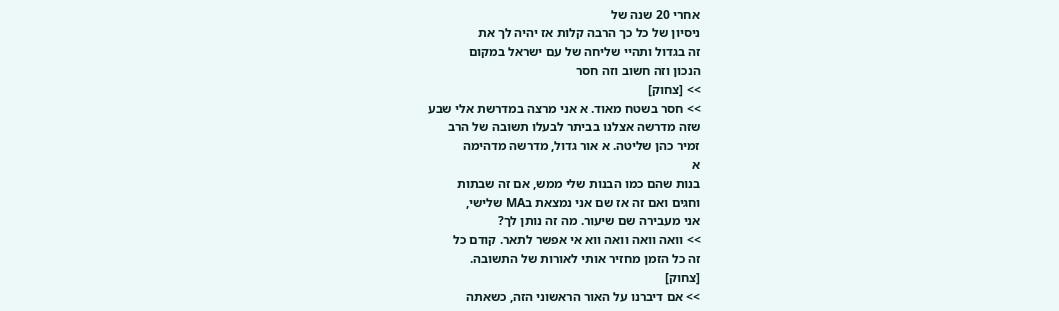אחרי 20 שנה של
ניסיון של כל כך הרבה קלות אז יהיה לך את
זה בגדול ותהיי שליחה של עם ישראל במקום
הנכון וזה חשוב וזה חסר
>> [צחוק]
>> חסר בשטח מאוד. א אני מרצה במדרשת אלי שבע
שזה מדרשה אצלנו בביתר לבעלו תשובה של הרב
זמיר כהן שליטה. א אור גדול, מדרשה מדהימה
א
בנות שהם כמו הבנות שלי ממש, אם זה שבתות
וחגים ואם זה אז שם אני נמצאת בMA שלישי,
אני מעבירה שם שיעור. מה זה נותן לך?
>> וואה וואה וואה ווא אי אפשר לתאר. קודם כל
זה כל הזמן מחזיר אותי לאורות של התשובה.
[צחוק]
>> אם דיברנו על האור הראשוני הזה, כשאתה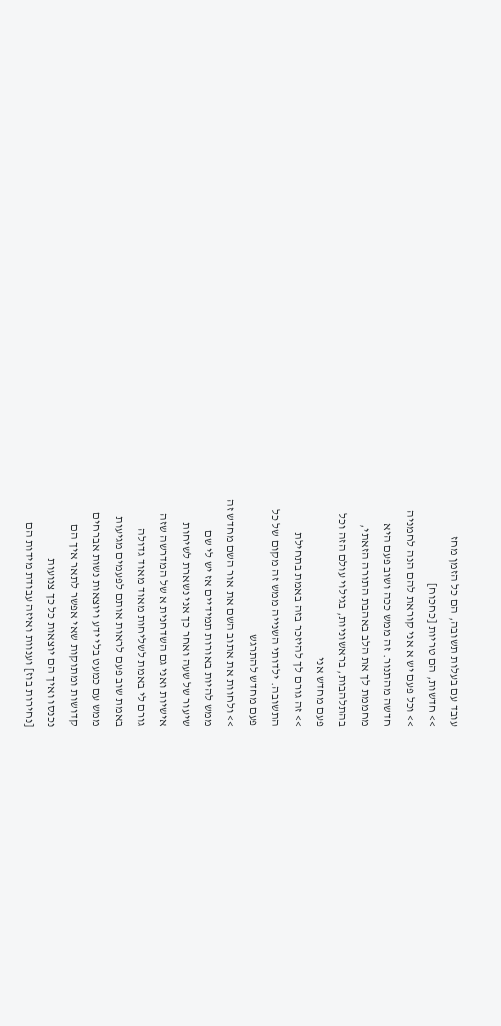עובד עם בעלות תשובה, הם כל הזמן מחז
>> חדשות, הם טריות [כחכוח]
>> וכל פעם יש א אני קוראת להם הנה לחמניה
חדשה מהתנור. זה ממש ככה ושוב פעם היא
מחממת לך את הלב באהבת התורה הזאתי,
בהתלהבות, בראשוניות, בגילוי עולם הזה וכל
פעם מחדש אני
>> זה גורם לך להיזכר בזה באמת בתחילת
התשובה. ילדותי השנייה ממש זה מקום של כל
פעם מחדש להתרגש
>> ולחוות את אתוב השם את אור השם מחדש זה
ממש להיות באורות תמידיים אז יש לי שם
שיעור של שעה ואחר כך אני נשארת לשיחות
אישיות ואני גם השדחנית א של המדרשה שזה
גורם לי באמת לשליחות מאוד מאוד גדולה
באמת שוב פעם לראות אותם לפעמים מגיעות
ממש עם כמעט בלי ידע ויוצאות נשות אברחים
קדושות ומתוקות שאי אפשר לתאר איך הם
נכנסו ואיך הם יוצאות כל כך צנועות
[נחירות בוז] וענוות ואיזה עבודת מידות הם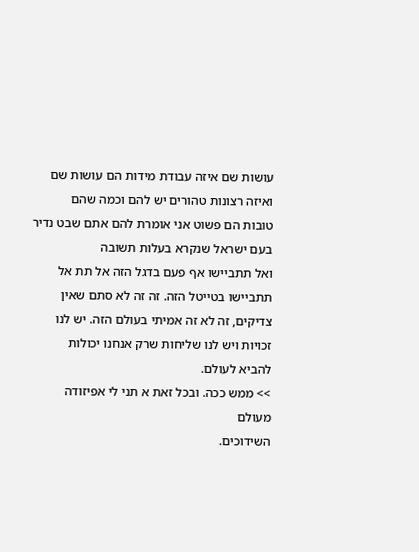עושות שם איזה עבודת מידות הם עושות שם
ואיזה רצונות טהורים יש להם וכמה שהם
טובות הם פשוט אני אומרת להם אתם שבט נדיר
בעם ישראל שנקרא בעלות תשובה
ואל תתביישו אף פעם בדגל הזה אל תת אל
תתביישו בטייטל הזה. זה זה לא סתם שאין
צדיקים, זה לא זה אמיתי בעולם הזה. יש לנו
זכויות ויש לנו שליחות שרק אנחנו יכולות
להביא לעולם.
>> ממש ככה. ובכל זאת א תני לי אפיזודה מעולם
השידוכים.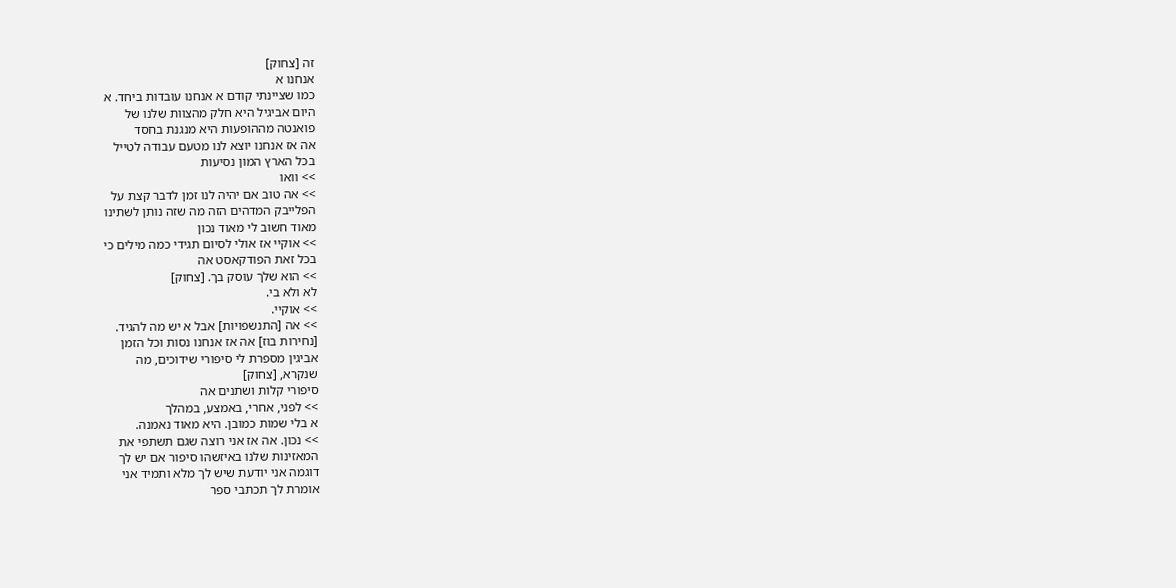זה [צחוק]
אנחנו א
כמו שציינתי קודם א אנחנו עובדות ביחד. א
היום אביגיל היא חלק מהצוות שלנו של
פואנטה מההופעות היא מנגנת בחסד
אה אז אנחנו יוצא לנו מטעם עבודה לטייל
בכל הארץ המון נסיעות
>> וואו
>> אה טוב אם יהיה לנו זמן לדבר קצת על
הפלייבק המדהים הזה מה שזה נותן לשתינו
מאוד חשוב לי מאוד נכון
>> אוקיי אז אולי לסיום תגידי כמה מילים כי
בכל זאת הפודקאסט אה
>> הוא שלך עוסק בך. [צחוק]
לא ולא בי.
>> אוקיי.
>> אה [התנשפויות] אבל א יש מה להגיד.
[נחירות בוז] אה אז אנחנו נסות וכל הזמן
אביגין מספרת לי סיפורי שידוכים, מה
שנקרא, [צחוק]
סיפורי קלות ושתנים אה
>> לפני, אחרי, באמצע, במהלך
א בלי שמות כמובן. היא מאוד נאמנה.
>> נכון. אה אז אני רוצה שגם תשתפי את
המאזינות שלנו באיזשהו סיפור אם יש לך
דוגמה אני יודעת שיש לך מלא ותמיד אני
אומרת לך תכתבי ספר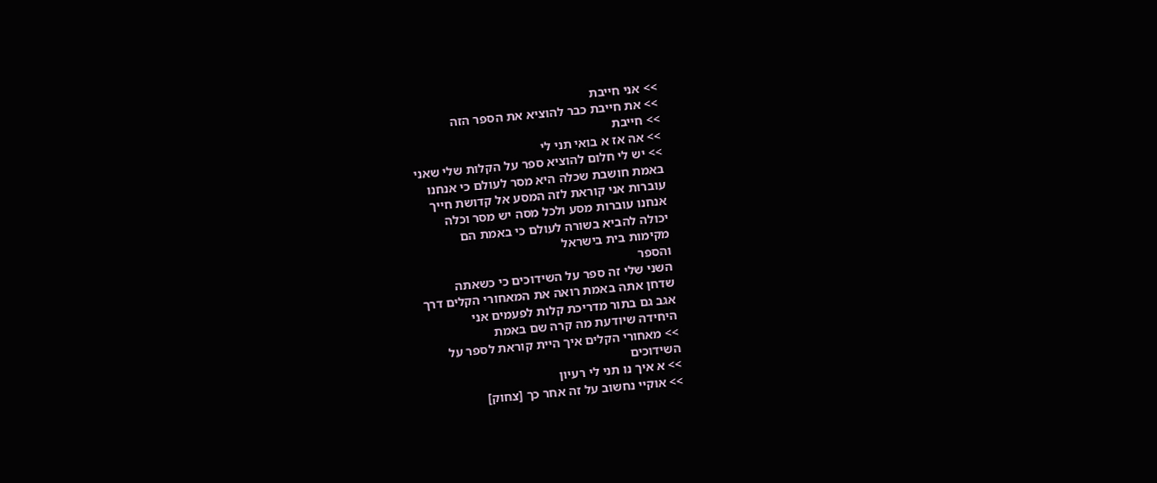>> אני חייבת
>> את חייבת כבר להוציא את הספר הזה
>> חייבת
>> אה אז א בואי תני לי
>> יש לי חלום להוציא ספר על הקלות שלי שאני
באמת חושבת שכלה היא מסר לעולם כי אנחנו
עוברות אני קוראת לזה המסע אל קדושת חייך
אנחנו עוברות מסע ולכל מסה יש מסר וכלה
יכולה להביא בשורה לעולם כי באמת הם
מקימות בית בישראל
והספר
השני שלי זה ספר על השידוכים כי כשאתה
שדחן אתה באמת רואה את המאחורי הקלים דרך
אגב גם בתור מדריכת קלות לפעמים אני
היחידה שיודעת מה קרה שם באמת
>> מאחורי הקלים איך היית קוראת לספר על
השידוכים
>> א איך נו תני לי רעיון
>> אוקיי נחשוב על זה אחר כך [צחוק]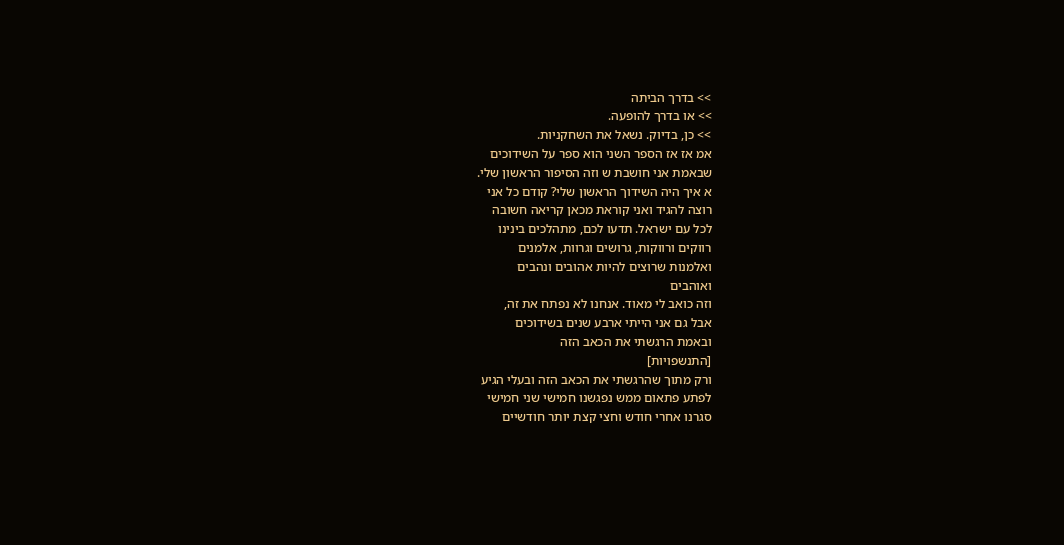>> בדרך הביתה
>> או בדרך להופעה.
>> כן, בדיוק. נשאל את השחקניות.
אמ אז אז הספר השני הוא ספר על השידוכים
שבאמת אני חושבת ש וזה הסיפור הראשון שלי.
א איך היה השידוך הראשון שלי? קודם כל אני
רוצה להגיד ואני קוראת מכאן קריאה חשובה
לכל עם ישראל. תדעו לכם, מתהלכים בינינו
רווקים ורווקות, גרושים וגרוות, אלמנים
ואלמנות שרוצים להיות אהובים ונהבים
ואוהבים
וזה כואב לי מאוד. אנחנו לא נפתח את זה,
אבל גם אני הייתי ארבע שנים בשידוכים
ובאמת הרגשתי את הכאב הזה
[התנשפויות]
ורק מתוך שהרגשתי את הכאב הזה ובעלי הגיע
לפתע פתאום ממש נפגשנו חמישי שני חמישי
סגרנו אחרי חודש וחצי קצת יותר חודשיים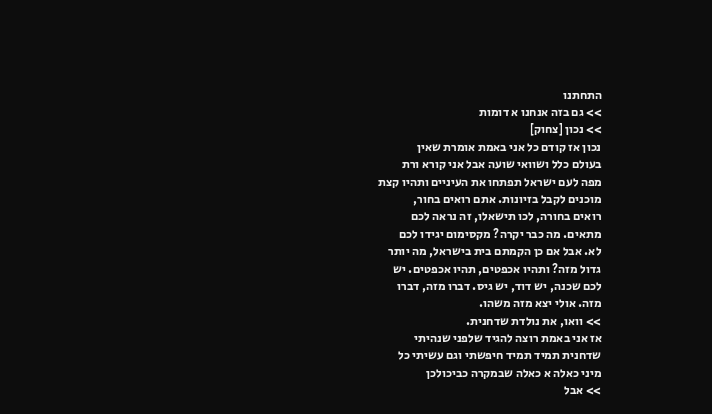התחתנו
>> גם בזה אנחנו א דומות
>> נכון [צחוק]
נכון אז קודם כל אני באמת אומרת שאין
בעולם כלל ושוואי שועה אבל אני קורא ורת
מפה לעם ישראל תפתחו את העיניים ותהיו קצת
מוכנים לקבל בזיונות. אתם רואים בחור,
רואים בחורה, לכו תישאלו, זה נראה לכם
מתאים. מה כבר יקרה? מקסימום יגידו לכם
לא. אבל אם כן הקמתם בית בישראל, מה יותר
גדול מזה? ותהיו אכפטים, תהיו אכפטים. יש
לכם שכנה, יש דוד, יש גיס. דברו מזה, דברו
מזה. אולי יצא מזה משהו.
>> וואו, את נולדת שדחנית.
אז אני באמת רוצה להגיד שלפני שנהיתי
שדחנית תמיד תמיד חיפשתי וגם עשיתי כל
מיני כאלה א כאלה שבמקרה כביכולכן
>> אבל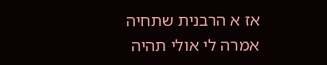אז א הרבנית שתחיה
אמרה לי אולי תהיה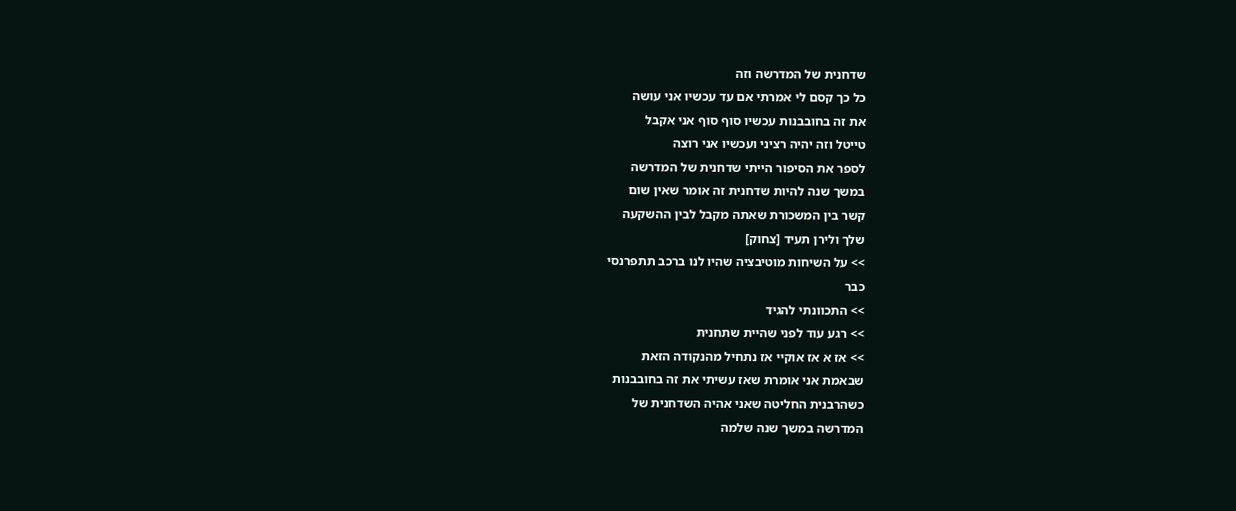שדחנית של המדרשה וזה
כל כך קסם לי אמרתי אם עד עכשיו אני עושה
את זה בחובבנות עכשיו סוף סוף אני אקבל
טייטל וזה יהיה רציני ועכשיו אני רוצה
לספר את הסיפור הייתי שדחנית של המדרשה
במשך שנה להיות שדחנית זה אומר שאין שום
קשר בין המשכורת שאתה מקבל לבין ההשקעה
שלך ולירן תעיד [צחוק]
>> על השיחות מוטיבציה שהיו לנו ברכב תתפרנסי
כבר
>> התכוונתי להגיד
>> רגע עוד לפני שהיית שתחנית
>> אז א אז אוקיי אז נתחיל מהנקודה הזאת
שבאמת אני אומרת שאז עשיתי את זה בחובבנות
כשהרבנית החליטה שאני אהיה השדחנית של
המדרשה במשך שנה שלמה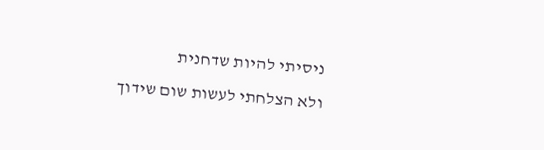ניסיתי להיות שדחנית
ולא הצלחתי לעשות שום שידוך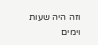וזה היה שעות וימים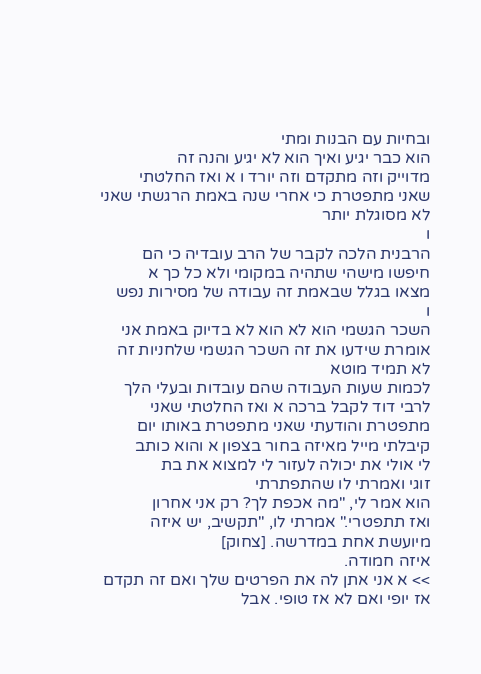ובחיות עם הבנות ומתי
הוא כבר יגיע ואיך הוא לא יגיע והנה זה
מדוייק וזה מתקדם וזה יורד ו א ואז החלטתי
שאני מתפטרת כי אחרי שנה באמת הרגשתי שאני
לא מסוגלת יותר
ו
הרבנית הלכה לקבר של הרב עובדיה כי הם
חיפשו מישהי שתהיה במקומי ולא כל כך א
מצאו בגלל שבאמת זה עבודה של מסירות נפש
ו
השכר הגשמי הוא לא הוא לא בדיוק באמת אני
אומרת שידעו את זה השכר הגשמי שלחניות זה
לא תמיד מוטא
לכמות שעות העבודה שהם עובדות ובעלי הלך
לרבי דוד לקבל ברכה א ואז החלטתי שאני
מתפטרת והודעתי שאני מתפטרת באותו יום
קיבלתי מייל מאיזה בחור בצפון א והוא כותב
לי אולי את יכולה לעזור לי למצוא את בת
זוגי ואמרתי לו שהתפתרתי
הוא אמר לי, "מה אכפת לך? רק אני אחרון
ואז תתפטרי." אמרתי לו, "תקשיב, יש איזה
מיועשת אחת במדרשה. [צחוק]
איזה חמודה.
>> א אני אתן לה את הפרטים שלך ואם זה תקדם
אז יופי ואם לא אז טופי. אבל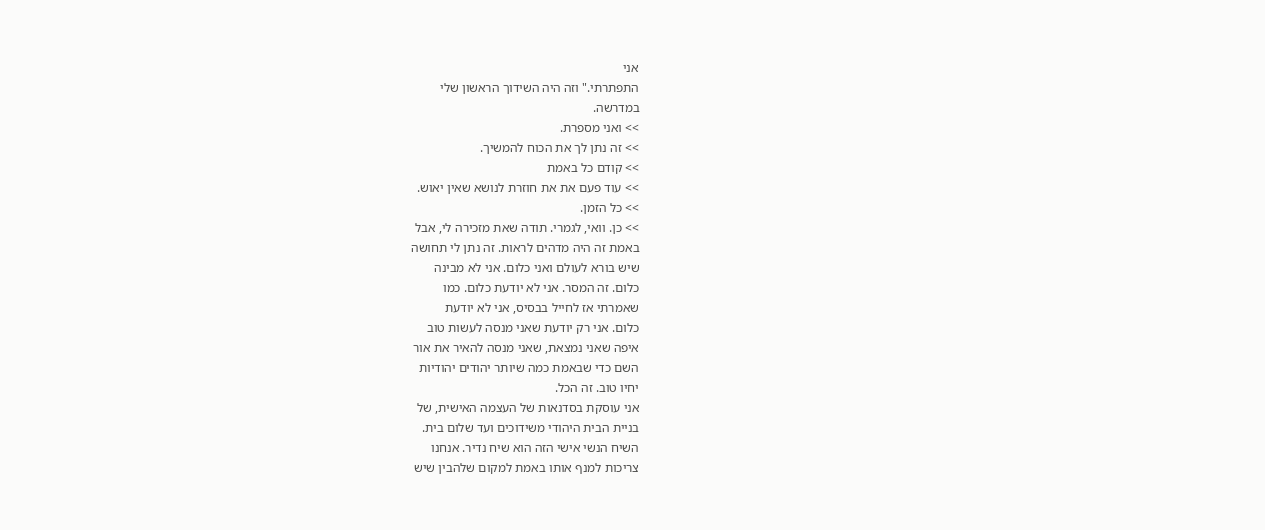אני
התפתרתי." וזה היה השידוך הראשון שלי
במדרשה.
>> ואני מספרת.
>> זה נתן לך את הכוח להמשיך.
>> קודם כל באמת
>> עוד פעם את את חוזרת לנושא שאין יאוש.
>> כל הזמן.
>> כן. וואי, לגמרי. תודה שאת מזכירה לי, אבל
באמת זה היה מדהים לראות. זה נתן לי תחושה
שיש בורא לעולם ואני כלום. אני לא מבינה
כלום. זה המסר. אני לא יודעת כלום. כמו
שאמרתי אז לחייל בבסיס, אני לא יודעת
כלום. אני רק יודעת שאני מנסה לעשות טוב
איפה שאני נמצאת, שאני מנסה להאיר את אור
השם כדי שבאמת כמה שיותר יהודים יהודיות
יחיו טוב. זה הכל.
אני עוסקת בסדנאות של העצמה האישית, של
בניית הבית היהודי משידוכים ועד שלום בית.
השיח הנשי אישי הזה הוא שיח נדיר. אנחנו
צריכות למנף אותו באמת למקום שלהבין שיש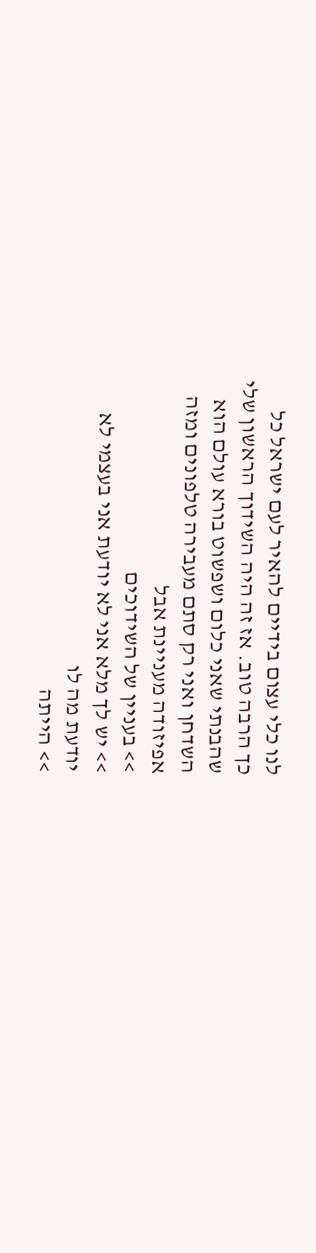לנו כלי עצום בידיים להאיר לעם ישראל כל
כך הרבה טוב. אז זה היה השידוך הראשון שלי
שהבנתי שאני כלום ושפשוט בורא עולם הוא
השדחן ואני רק סתם מעבירה טלפונים ומזה
אפיזודה מעניינת אבל
>> בעניין של השידוכים
>> יש לך מלא אני לא יודעת אני בעצמי לא
יודעת מה לו
>> הייתה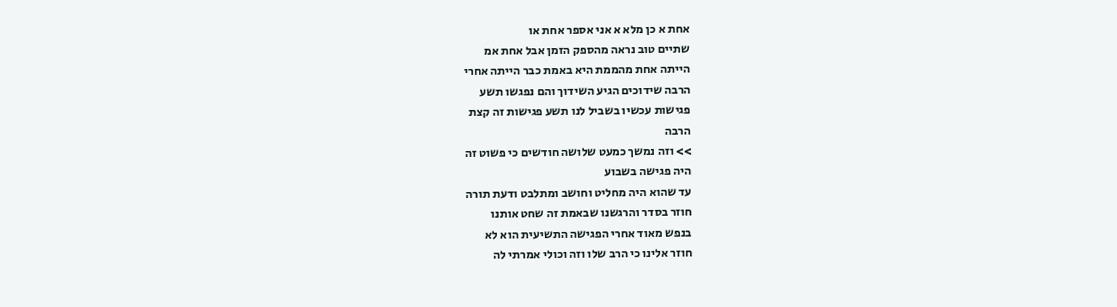אחת א כן מלא א אני אספר אחת או
שתיים טוב נראה מהספק הזמן אבל אחת אמ
הייתה אחת מהממת היא באמת כבר הייתה אחרי
הרבה שידוכים הגיע השידוך והם נפגשו תשע
פגישות עכשיו בשביל לנו תשע פגישות זה קצת
הרבה
>> וזה נמשך כמעט שלושה חודשים כי פשוט זה
היה פגישה בשבוע
עד שהוא היה מחליט וחושב ומתלבט ודעת תורה
חוזר בסדר והרגשנו שבאמת זה שחט אותנו
בנפש מאוד אחרי הפגישה התשיעית הוא לא
חוזר אלינו כי הרב שלו וזה וכולי אמרתי לה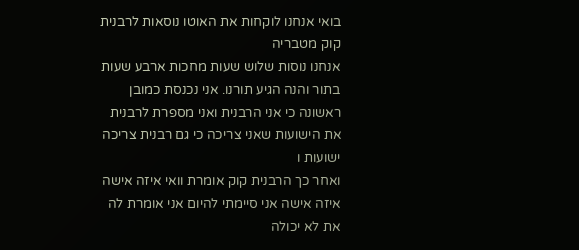בואי אנחנו לוקחות את האוטו נוסאות לרבנית
קוק מטבריה
אנחנו נוסות שלוש שעות מחכות ארבע שעות
בתור והנה הגיע תורנו. אני נכנסת כמובן
ראשונה כי אני הרבנית ואני מספרת לרבנית
את הישועות שאני צריכה כי גם רבנית צריכה
ישועות ו
ואחר כך הרבנית קוק אומרת וואי איזה אישה
איזה אישה אני סיימתי להיום אני אומרת לה
את לא יכולה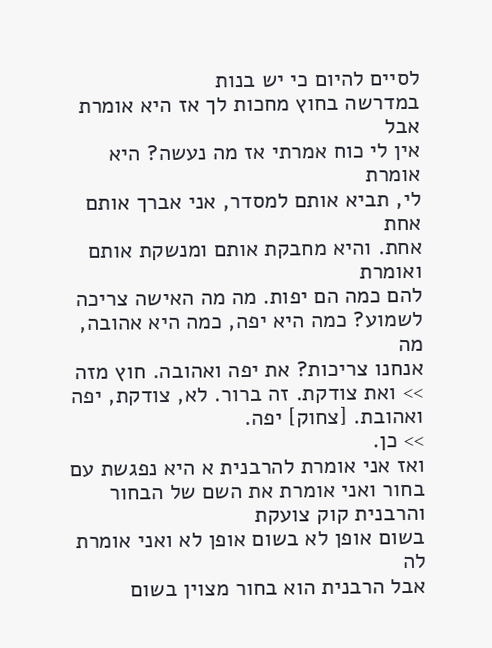לסיים להיום כי יש בנות
במדרשה בחוץ מחכות לך אז היא אומרת אבל
אין לי כוח אמרתי אז מה נעשה? היא אומרת
לי, תביא אותם למסדר, אני אברך אותם אחת
אחת. והיא מחבקת אותם ומנשקת אותם ואומרת
להם כמה הם יפות. מה מה האישה צריכה
לשמוע? כמה היא יפה, כמה היא אהובה, מה
אנחנו צריכות? את יפה ואהובה. חוץ מזה
>> ואת צודקת. זה ברור. לא, צודקת, יפה
ואהובת. [צחוק] יפה.
>> כן.
ואז אני אומרת להרבנית א היא נפגשת עם
בחור ואני אומרת את השם של הבחור
והרבנית קוק צועקת
בשום אופן לא בשום אופן לא ואני אומרת לה
אבל הרבנית הוא בחור מצוין בשום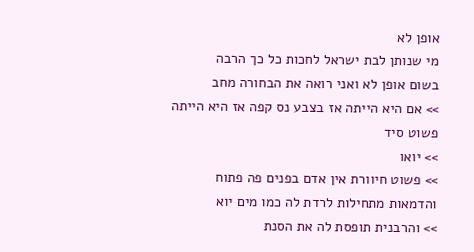אופן לא
מי שנותן לבת ישראל לחכות כל כך הרבה
בשום אופן לא ואני רואה את הבחורה מחב
>> אם היא הייתה אז בצבע נס קפה אז היא הייתה
פשוט סיד
>> יואו
>> פשוט חיוורת אין אדם בפנים פה פתוח
והדמאות מתחילות לרדת לה כמו מים יוא
>> והרבנית תופסת לה את הסנת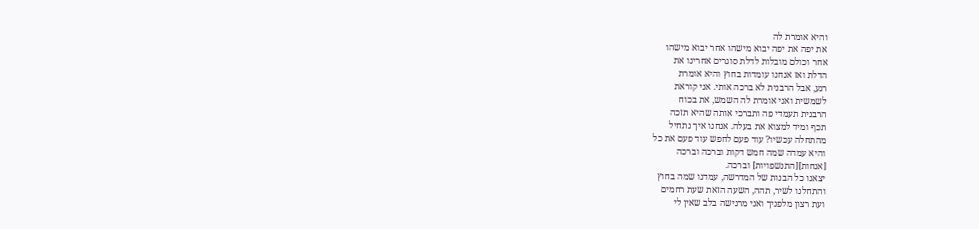והיא אומרת לה
את יפה את יפה יבוא מישהו אחר יבוא מישהו
אחר וכולם מובלות לדלת סוגרים אחרינו את
הדלת ואז אנחנו עומדות בחוץ והיא אומרת
רגע, אבל הרבנית לא ברכה אותי. אני קוראת
לשמשית ואני אומרת לה השמש, את בכוח
הרבנית תעמדי פה ותברכי אותה שהיא תזכה
תכף ומיד למצוא את בעלה. אנחנו איך נתחיל
מהתחלה עכשיו? עוד פעם לחפש עוד פעם את כל
והיא עמדה שמה חמש דקות וברכה וברכה
[אנחות][התנשפויות] וברכה.
יצאנו כל הבנות של המדרשה, עמדנו שמה בחוץ
והתחלנו לשיר, תהה, השעה הזאת שעת רחמים
ועת רצון מלפניך ואני מרגישה בלב שאין לי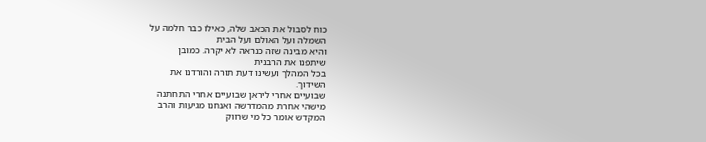כוח לסבול את הכאב שלה, כאילו כבר חלמה על
השמלה ועל האולם ועל הבית
והיא מבינה שזה כנראה לא יקרה. כמובן
שיתפנו את הרבנית
בכל המהלך ועשינו דעת תורה והורדנו את
השידוך.
שבועיים אחרי ליראן שבועיים אחרי התחתנה
מישהי אחרת מהמדרשה ואנחנו מגיעות והרב
המקדש אומר כל מי שרווק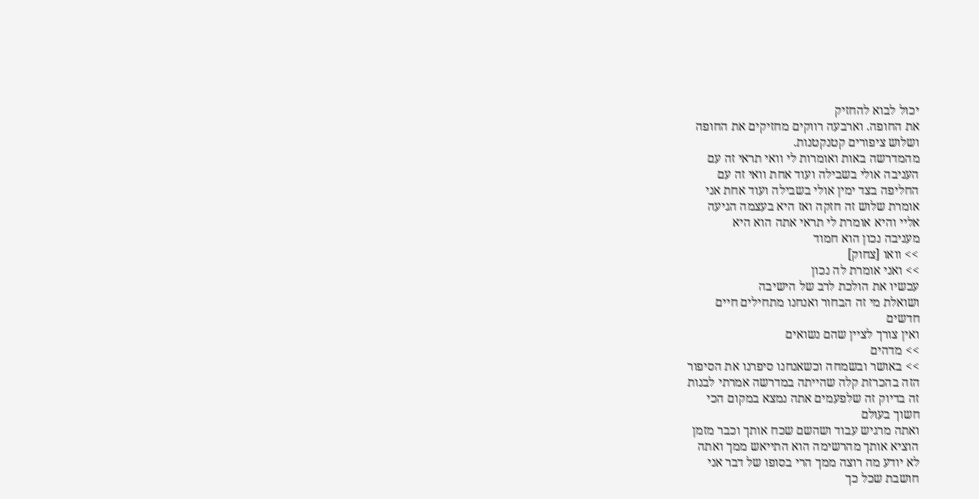יכול לבוא להחזיק
את החופה. וארבעה רווקים מחזיקים את החופה
ושלוש ציפורים קטנקטנות.
מהמדרשה באות ואומרות לי וואי תראי זה עם
העניבה אולי בשבילה ועוד אחת וואי זה עם
החליפה בצד ימין אולי בשבילה ועוד אחת אני
אומרת שלוש זה חזקה ואז היא בעצמה הגיעה
אליי והיא אומרת לי תראי אתה הוא היא
מעניבה נכון הוא חמוד
>> וואו [צחוק]
>> ואני אומרת לה נכון
עכשיו את הולכת לרב של הישיבה
ושואלת מי זה הבחור ואנחנו מתחילים חיים
חדשים
ואין צורך לציין שהם נשואים
>> מדהים
>> באושר ובשמחה וכשאנחנו סיפרנו את הסיפור
הזה בהכרזת קלה שהייתה במדרשה אמרתי לבנות
זה בדיוק זה שלפעמים אתה נמצא במקום הכי
חשוך בעולם
ואתה מרגיש עבוד ושהשם שכח אותך וכבר מזמן
הוציא אותך מהרשימה הוא התייאש ממך ואתה
לא יודע מה רוצה ממך הרי בסופו של דבר אני
חושבת שכל כך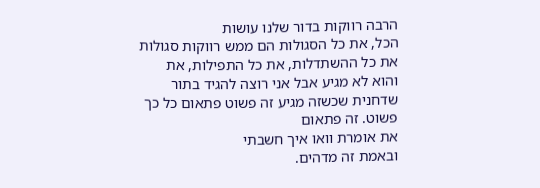הרבה רווקות בדור שלנו עושות
הכל, את כל הסגולות הם ממש רווקות סגולות
את כל ההשתדלות, את כל התפילות, את
והוא לא מגיע אבל אני רוצה להגיד בתור
שדחנית שכשזה מגיע זה פשוט פתאום כל כך
פשוט. זה פתאום
את אומרת וואו איך חשבתי
ובאמת זה מדהים.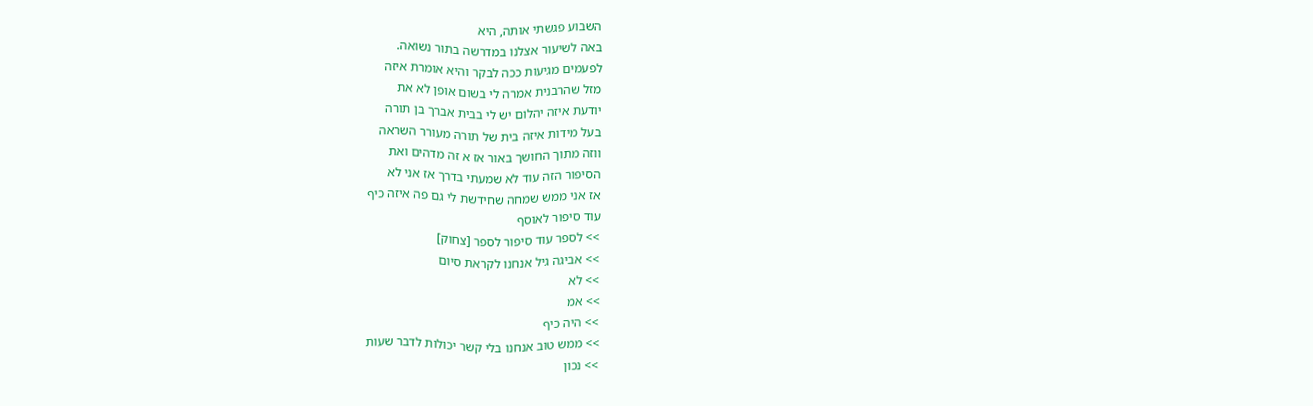השבוע פגשתי אותה, היא
באה לשיעור אצלנו במדרשה בתור נשואה.
לפעמים מגיעות ככה לבקר והיא אומרת איזה
מזל שהרבנית אמרה לי בשום אופן לא את
יודעת איזה יהלום יש לי בבית אברך בן תורה
בעל מידות איזה בית של תורה מעורר השראה
ווזה מתוך החושך באור אז א זה מדהים ואת
הסיפור הזה עוד לא שמעתי בדרך אז אני לא
אז אני ממש שמחה שחידשת לי גם פה איזה כיף
עוד סיפור לאוסף
>> לספר עוד סיפור לספר [צחוק]
>> אביגה גיל אנחנו לקראת סיום
>> לא
>> אמ
>> היה כיף
>> ממש טוב אנחנו בלי קשר יכולות לדבר שעות
>> נכון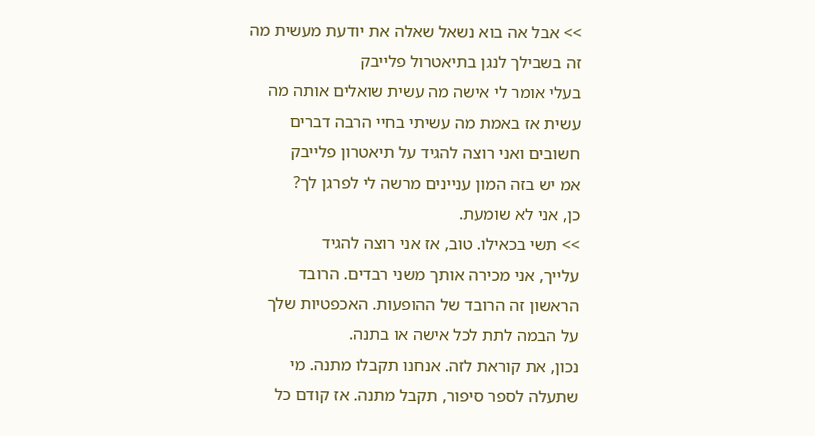>> אבל אה בוא נשאל שאלה את יודעת מעשית מה
זה בשבילך לנגן בתיאטרול פלייבק
בעלי אומר לי אישה מה עשית שואלים אותה מה
עשית אז באמת מה עשיתי בחיי הרבה דברים
חשובים ואני רוצה להגיד על תיאטרון פלייבק
אמ יש בזה המון עניינים מרשה לי לפרגן לך?
כן, אני לא שומעת.
>> תשי בכאילו. טוב, אז אני רוצה להגיד
עלייך, אני מכירה אותך משני רבדים. הרובד
הראשון זה הרובד של ההופעות. האכפטיות שלך
על הבמה לתת לכל אישה או בתנה.
נכון, את קוראת לזה. אנחנו תקבלו מתנה. מי
שתעלה לספר סיפור, תקבל מתנה. אז קודם כל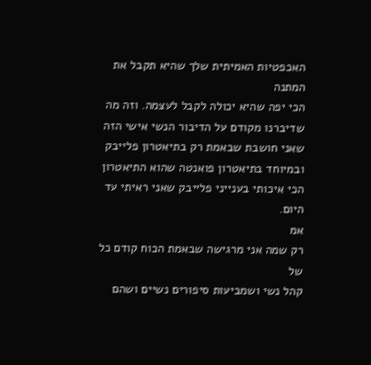האכפטיות האמיתית שלך שהיא תקבל את המתנה
הכי יפה שהיא יכולה לקבל לעצמה. וזה מה
שדיברנו מקודם על הדיבור הנשי אישי הזה
שאני חושבת שבאמת רק בתיאטרון פלייבק
ובמיוחד בתיאטרון פואנטה שהוא התיאטרון
הכי איכותי בענייני פלייבק שאני ראיתי עד
היום.
אמ
רק שמה אני מרגישה שבאמת הכוח קודם כל של
קהל נשי ושמביעות סיפורים נשיים ושהם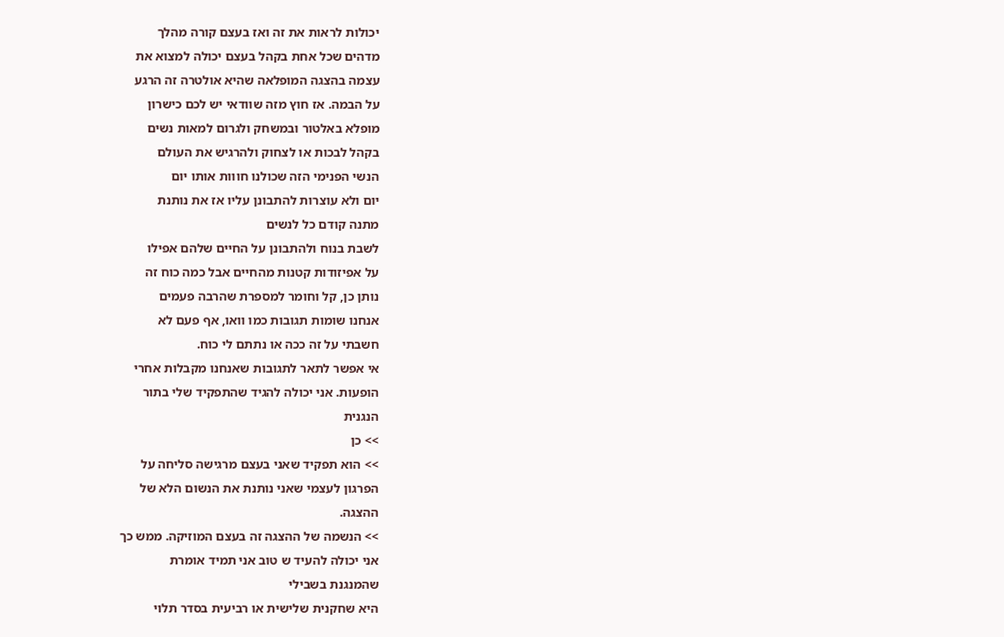יכולות לראות את זה ואז בעצם קורה מהלך
מדהים שכל אחת בקהל בעצם יכולה למצוא את
עצמה בהצגה המופלאה שהיא אולטרה זה הרגע
על הבמה. אז חוץ מזה שוודאי יש לכם כישרון
מופלא באלטור ובמשחק ולגרום למאות נשים
בקהל לבכות או לצחוק ולהרגיש את העולם
הנשי הפנימי הזה שכולנו חווות אותו יום
יום ולא עוצרות להתבונן עליו אז את נותנת
מתנה קודם כל לנשים
לשבת בנוח ולהתבונן על החיים שלהם אפילו
על אפיזודות קטנות מהחיים אבל כמה כוח זה
נותן כן, קל וחומר למספרת שהרבה פעמים
אנחנו שומות תגובות כמו וואו, אף פעם לא
חשבתי על זה ככה או נתתם לי כוח.
אי אפשר לתאר לתגובות שאנחנו מקבלות אחרי
הופעות. אני יכולה להגיד שהתפקיד שלי בתור
הנגנית
>> כן
>> הוא תפקיד שאני בעצם מרגישה סליחה על
הפרגון לעצמי שאני נותנת את הנשום הלא של
ההצגה.
>> הנשמה של ההצגה זה בעצם המוזיקה. ממש כך
אני יכולה להעיד ש טוב אני תמיד אומרת
שהמנגנת בשבילי
היא שחקנית שלישית או רביעית בסדר תלוי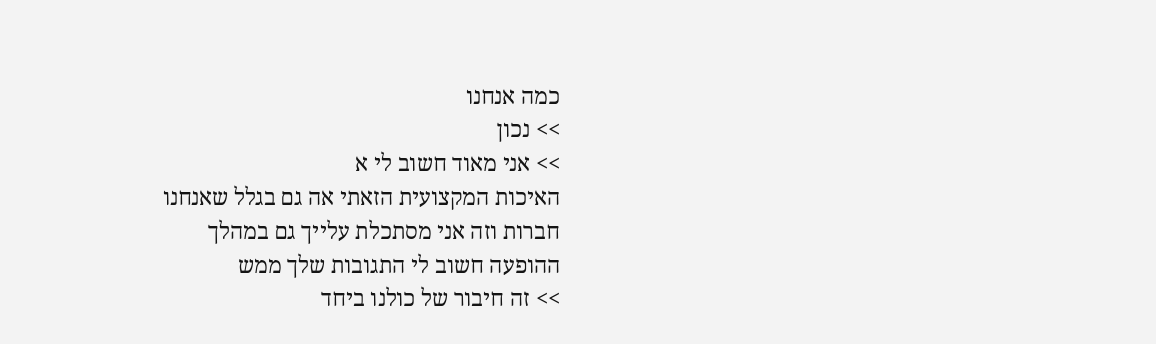כמה אנחנו
>> נכון
>> אני מאוד חשוב לי א
האיכות המקצועית הזאתי אה גם בגלל שאנחנו
חברות וזה אני מסתכלת עלייך גם במהלך
ההופעה חשוב לי התגובות שלך ממש
>> זה חיבור של כולנו ביחד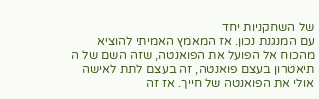של השחקניות יחד
עם המנגנת נכון. אז המאמץ האמיתי להוציא
מהכוח אל הפועל את הפואנטה, שזה השם של ה
תיאטרון בעצם פואנטה, זה בעצם לתת לאישה
אולי את הפואנטה של חייך. אז זה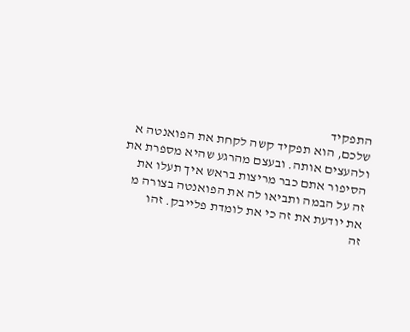התפקיד
שלכם, הוא תפקיד קשה לקחת את הפואנטה א
ולהעצים אותה. ובעצם מהרגע שהיא מספרת את
הסיפור אתם כבר מריצות בראש איך תעלו את
זה על הבמה ותביאו לה את הפואנטה בצורה מ
את יודעת את זה כי את לומדת פלייבק. זהו
זה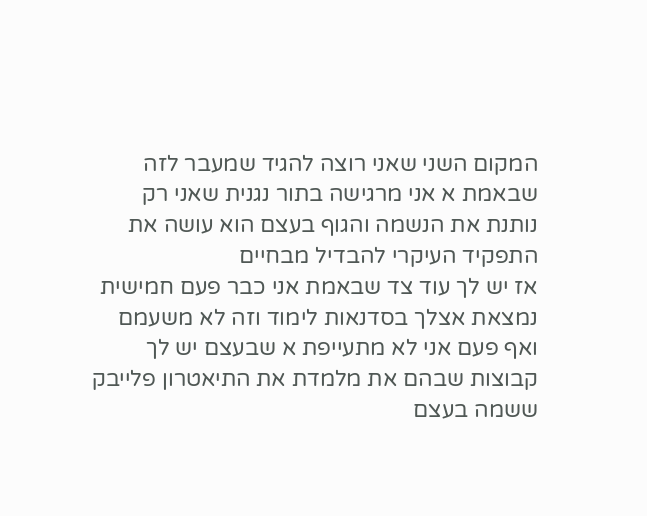המקום השני שאני רוצה להגיד שמעבר לזה
שבאמת א אני מרגישה בתור נגנית שאני רק
נותנת את הנשמה והגוף בעצם הוא עושה את
התפקיד העיקרי להבדיל מבחיים
אז יש לך עוד צד שבאמת אני כבר פעם חמישית
נמצאת אצלך בסדנאות לימוד וזה לא משעמם
ואף פעם אני לא מתעייפת א שבעצם יש לך
קבוצות שבהם את מלמדת את התיאטרון פלייבק
ששמה בעצם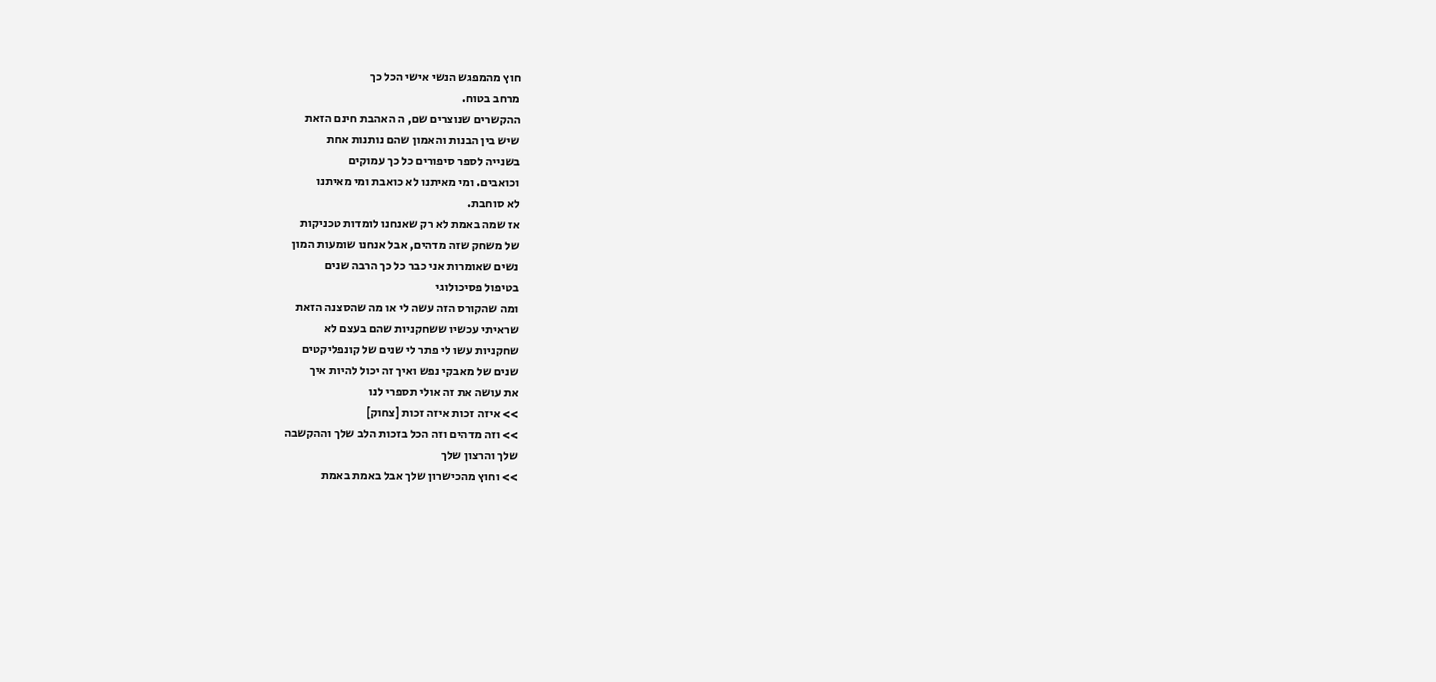חוץ מהמפגש הנשי אישי הכל כך
מרחב בטוח.
ההקשרים שנוצרים שם, ה האהבת חינם הזאת
שיש בין הבנות והאמון שהם נותנות אחת
בשנייה לספר סיפורים כל כך עמוקים
וכואבים. ומי מאיתנו לא כואבת ומי מאיתנו
לא סוחבת.
אז שמה באמת לא רק שאנחנו לומדות טכניקות
של משחק שזה מדהים, אבל אנחנו שומעות המון
נשים שאומרות אני כבר כל כך הרבה שנים
בטיפול פסיכולוגי
ומה שהקורס הזה עשה לי או מה שהסצנה הזאת
שראיתי עכשיו ששחקניות שהם בעצם לא
שחקניות עשו לי פתר לי שנים של קונפליקטים
שנים של מאבקי נפש ואיך זה יכול להיות איך
את עושה את זה אולי תספרי לנו
>> איזה זכות איזה זכות [צחוק]
>> וזה מדהים וזה הכל בזכות הלב שלך וההקשבה
שלך והרצון שלך
>> וחוץ מהכישרון שלך אבל באמת באמת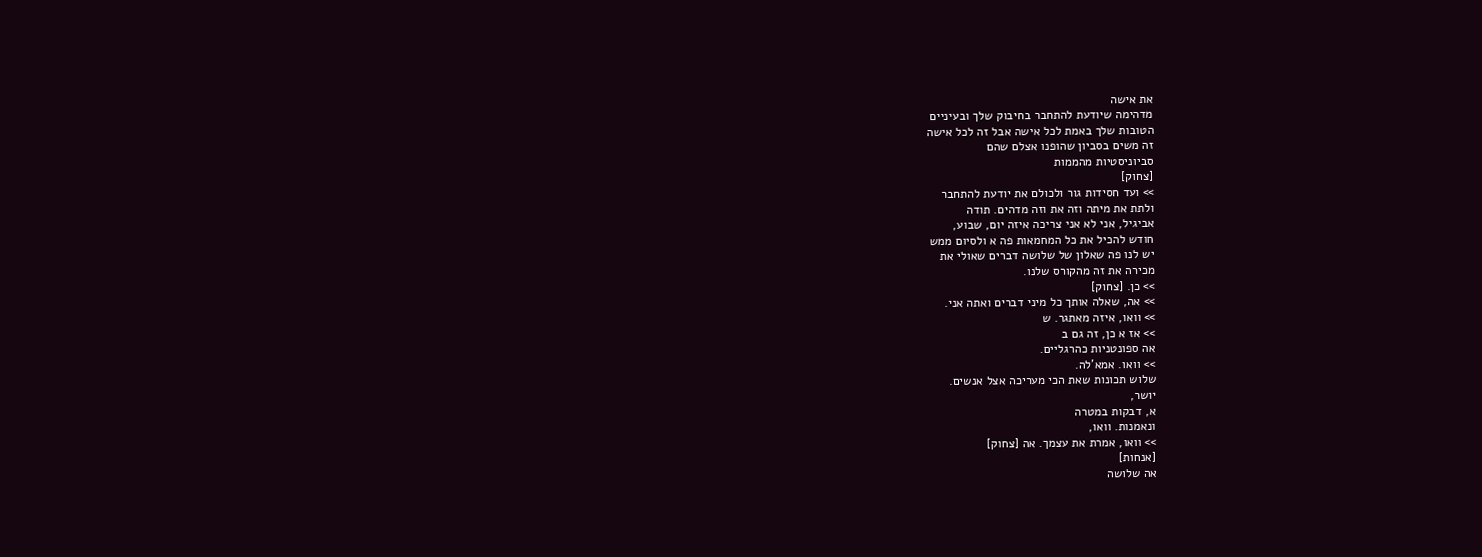את אישה
מדהימה שיודעת להתחבר בחיבוק שלך ובעיניים
הטובות שלך באמת לכל אישה אבל זה לכל אישה
זה משים בסביון שהופנו אצלם שהם
סביוניסטיות מהממות
[צחוק]
>> ועד חסידות גור ולכולם את יודעת להתחבר
ולתת את מיתה וזה את וזה מדהים. תודה
אביגיל, אני לא אני צריכה איזה יום, שבוע,
חודש להכיל את כל המחמאות פה א ולסיום ממש
יש לנו פה שאלון של שלושה דברים שאולי את
מכירה את זה מהקורס שלנו.
>> כן. [צחוק]
>> אה, שאלה אותך כל מיני דברים ואתה אני.
>> וואו, איזה מאתגר. ש
>> אז א כן, זה גם ב
אה ספונטניות כהרגליים.
>> וואו. אמא'לה.
שלוש תכונות שאת הכי מעריכה אצל אנשים.
יושר,
א, דבקות במטרה
ונאמנות. וואו,
>> וואו, אמרת את עצמך. אה [צחוק]
[אנחות]
אה שלושה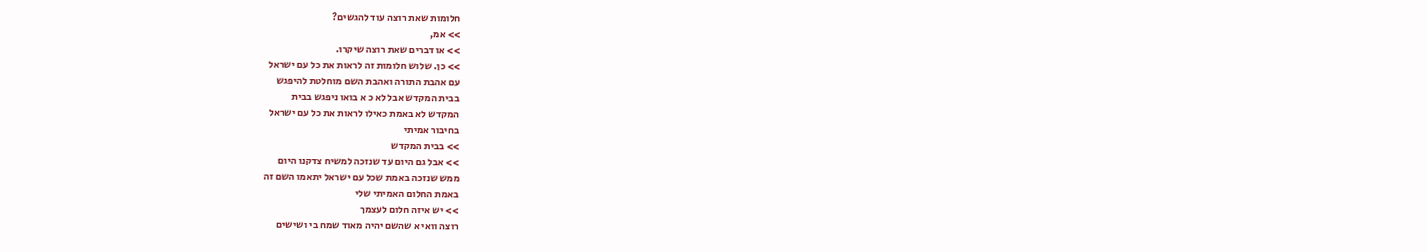חלומות שאת רוצה עוד להגשים?
>> אמ,
>> או דברים שאת רוצה שיקרו.
>> כן. שלוש חלומות זה לראות את כל עם ישראל
עם אהבת התורה ואהבת השם מוחלטת להיפגש
בבית המקדש אבל לא כ א בואו ניפגש בבית
המקדש לא באמת כאילו לראות את כל עם ישראל
בחיבור אמיתי
>> בבית המקדש
>> אבל גם היום עד שנזכה למשיח צדקנו היום
ממש שנזכה באמת שכל עם ישראל יתאמו השם זה
באמת החלום האמיתי שלי
>> יש איזה חלום לעצמך
רוצה וואי א שהשם יהיה מאוד שמח בי ושישים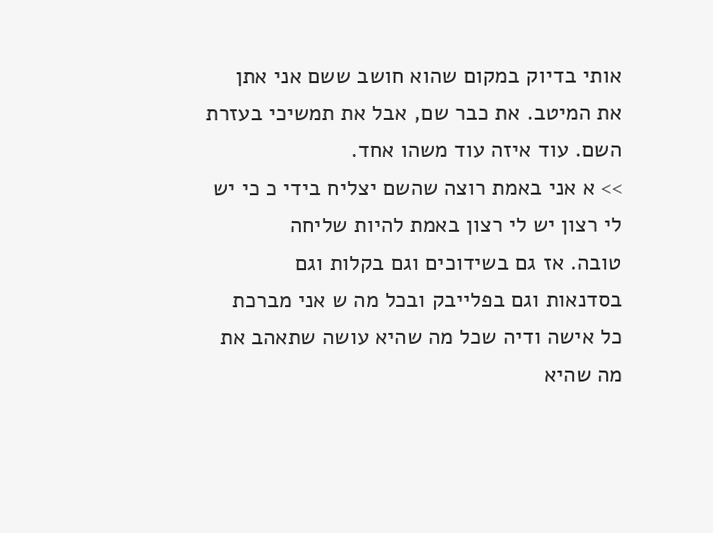אותי בדיוק במקום שהוא חושב ששם אני אתן
את המיטב. את כבר שם, אבל את תמשיכי בעזרת
השם. עוד איזה עוד משהו אחד.
>> א אני באמת רוצה שהשם יצליח בידי כ כי יש
לי רצון יש לי רצון באמת להיות שליחה
טובה. אז גם בשידוכים וגם בקלות וגם
בסדנאות וגם בפלייבק ובכל מה ש אני מברכת
כל אישה ודיה שכל מה שהיא עושה שתאהב את
מה שהיא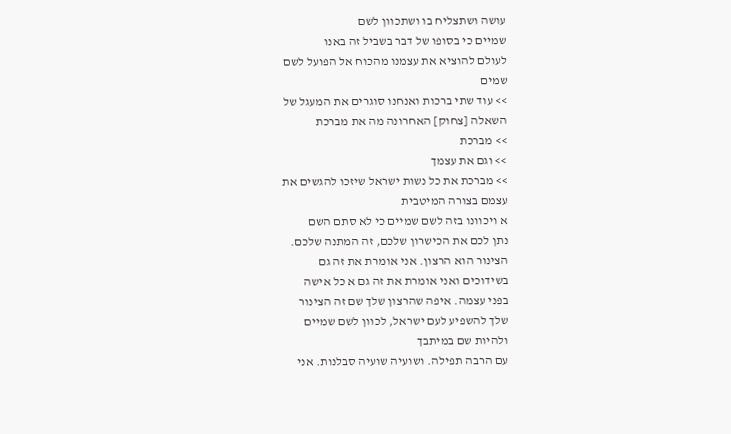עושה ושתצליח בו ושתכוון לשם
שמיים כי בסופו של דבר בשביל זה באנו
לעולם להוציא את עצמנו מהכוח אל הפועל לשם
שמים
>> עוד שתי ברכות ואנחנו סוגרים את המעגל של
השאלה [צחוק] האחרונה מה את מברכת
>> מברכת
>> וגם את עצמך
>> מברכת את כל נשות ישראל שיזכו להגשים את
עצמם בצורה המיטבית
א ויכוונו בזה לשם שמיים כי לא סתם השם
נתן לכם את הכישרון שלכם, זה המתנה שלכם.
הצינור הוא הרצון. אני אומרת את זה גם
בשידוכים ואני אומרת את זה גם א כל אישה
בפני עצמה. איפה שהרצון שלך שם זה הצינור
שלך להשפיע לעם ישראל, לכוון לשם שמיים
ולהיות שם במיתבך
עם הרבה תפילה. ושועיה שועיה סבלנות. אני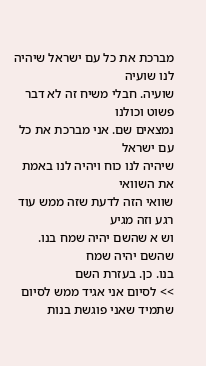מברכת את כל עם ישראל שיהיה לנו שועיה
שועיה. חבלי משיח זה לא דבר פשוט וכולנו
נמצאים שם. אני מברכת את כל עם ישראל
שיהיה לנו כוח ויהיה לנו באמת את השוואי
שוואי הזה לדעת שזה ממש עוד רגע וזה מגיע
וש א שהשם יהיה שמח בנו. שהשם יהיה שמח
בנו. כן. בעזרת השם
>> לסיום אני אגיד ממש לסיום
שתמיד שאני פוגשת בנות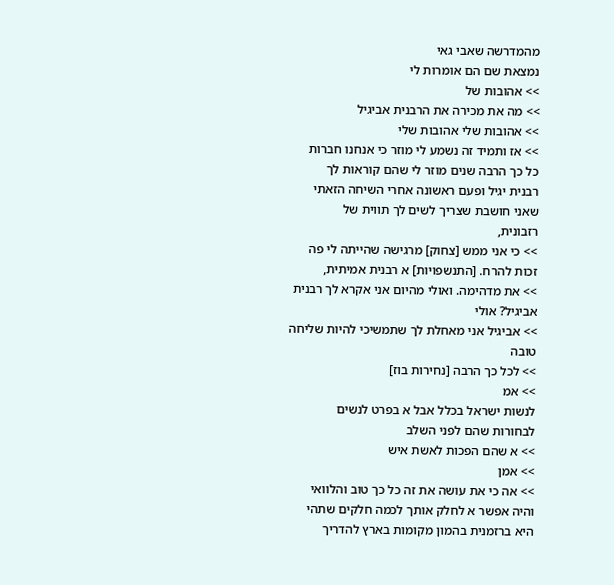מהמדרשה שאבי גאי
נמצאת שם הם אומרות לי
>> אהובות של
>> מה את מכירה את הרבנית אביגיל
>> אהובות שלי אהובות שלי
>> אז ותמיד זה נשמע לי מוזר כי אנחנו חברות
כל כך הרבה שנים מוזר לי שהם קוראות לך
רבנית יגיל ופעם ראשונה אחרי השיחה הזאתי
שאני חושבת שצריך לשים לך תווית של
רזבונית,
>> כי אני ממש [צחוק] מרגישה שהייתה לי פה
זכות להרח. [התנשפויות] א רבנית אמיתית,
>> את מדהימה. ואולי מהיום אני אקרא לך רבנית
אביגיל? אולי
>> אביגיל אני מאחלת לך שתמשיכי להיות שליחה
טובה
>> לכל כך הרבה [נחירות בוז]
>> אמ
לנשות ישראל בכלל אבל א בפרט לנשים
לבחורות שהם לפני השלב
>> א שהם הפכות לאשת איש
>> אמן
>> אה כי את עושה את זה כל כך טוב והלוואי
והיה אפשר א לחלק אותך לכמה חלקים שתהי
היא ברזמנית בהמון מקומות בארץ להדריך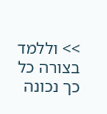>> וללמד בצורה כל כך נכונה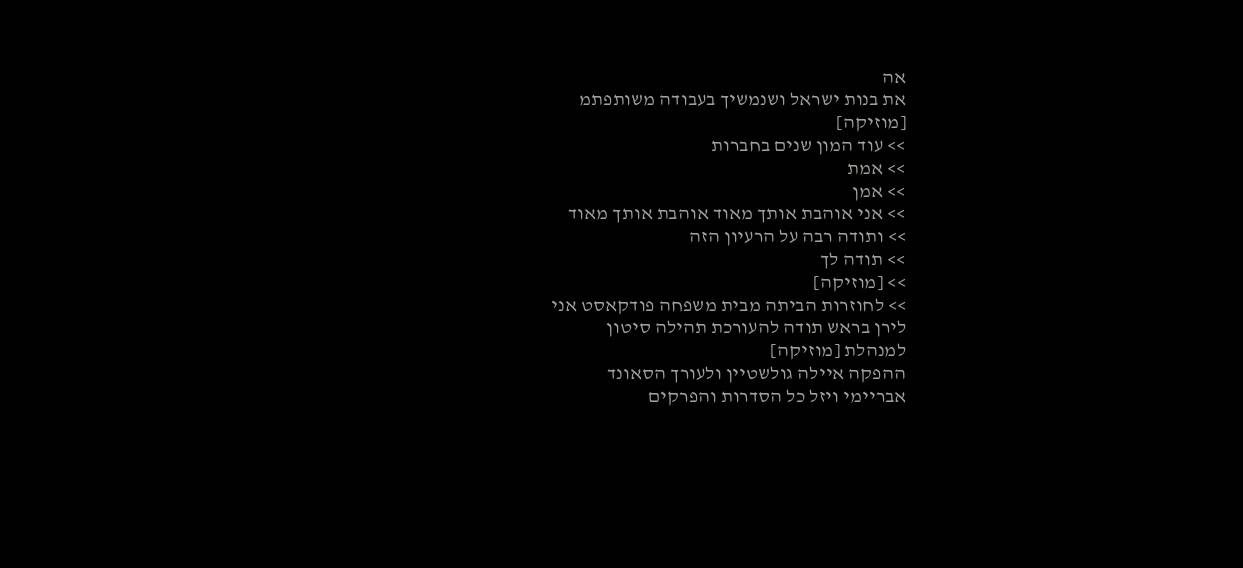אה
את בנות ישראל ושנמשיך בעבודה משותפתמ
[מוזיקה]
>> עוד המון שנים בחברות
>> אמת
>> אמן
>> אני אוהבת אותך מאוד אוהבת אותך מאוד
>> ותודה רבה על הרעיון הזה
>> תודה לך
>> [מוזיקה]
>> לחוזרות הביתה מבית משפחה פודקאסט אני
לירן בראש תודה להעורכת תהילה סיטון
למנהלת [מוזיקה]
ההפקה איילה גולשטיין ולעורך הסאונד
אבריימי ויזל כל הסדרות והפרקים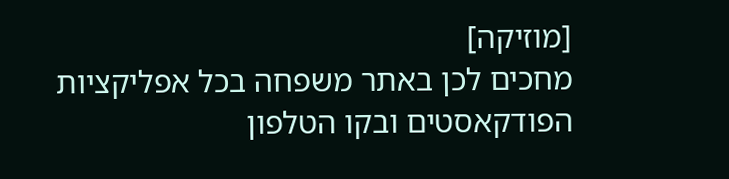[מוזיקה]
מחכים לכן באתר משפחה בכל אפליקציות
הפודקאסטים ובקו הטלפון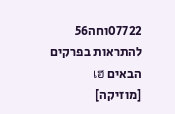07722וחה56
להתראות בפרקים הבאים เฮ
[מוזיקה]